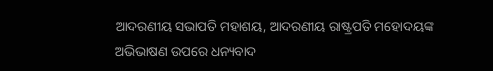ଆଦରଣୀୟ ସଭାପତି ମହାଶୟ, ଆଦରଣୀୟ ରାଷ୍ଟ୍ରପତି ମହୋଦୟଙ୍କ ଅଭିଭାଷଣ ଉପରେ ଧନ୍ୟବାଦ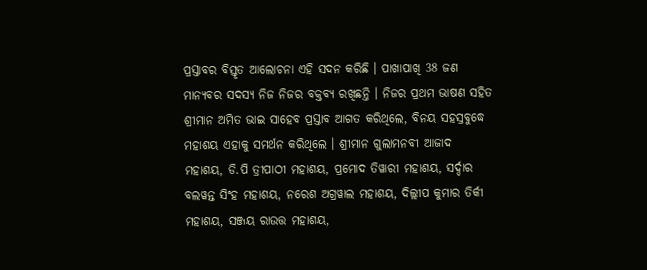ପ୍ରସ୍ତାବର ବିସ୍ତୃତ ଆଲୋଚନା ଏହି ସଦନ କରିଛି । ପାଖାପାଖି 38 ଜଣ ମାନ୍ୟବର ସଦସ୍ୟ ନିଜ ନିଜର ବକ୍ତବ୍ୟ ରଖିଛନ୍ତି । ନିଜର ପ୍ରଥମ ଭାଷଣ ସହିତ ଶ୍ରୀମାନ ଅମିତ ଭାଇ ସାହେବ ପ୍ରସ୍ତାବ ଆଗତ କରିଥିଲେ, ବିନୟ ସହସ୍ରବୁଦ୍ଧେ ମହାଶୟ ଏହାକୁ ସମର୍ଥନ କରିଥିଲେ । ଶ୍ରୀମାନ ଗୁଲାମନବୀ ଆଜାଦ ମହାଶୟ, ଡି.ପି ତ୍ରୀପାଠୀ ମହାଶୟ, ପ୍ରମୋଦ ତିୱାରୀ ମହାଶୟ, ସର୍ଦ୍ଦାର ବଲୱନ୍ତ ସିଂହ ମହାଶୟ, ନରେଶ ଅଗ୍ରୱାଲ ମହାଶୟ, ଦିଲ୍ଲୀପ କୁମାର ତିର୍କୀ ମହାଶୟ, ସଞ୍ଜୟ ରାଉତ୍ତ ମହାଶୟ,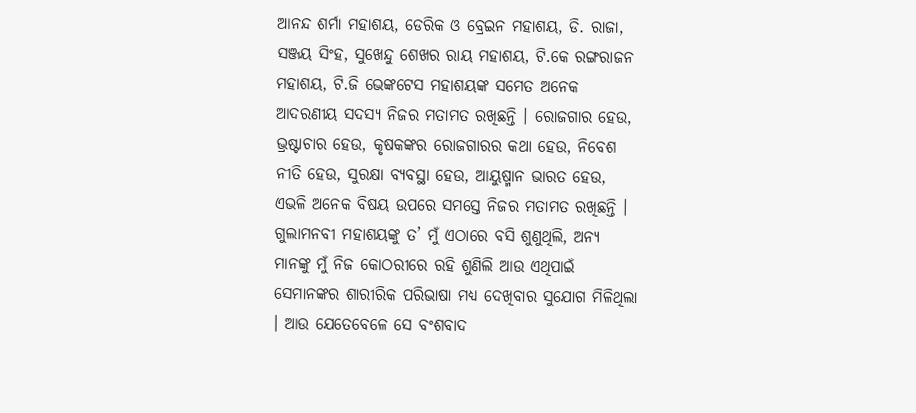ଆନନ୍ଦ ଶର୍ମା ମହାଶୟ, ଡେରିକ ଓ ବ୍ରେଇନ ମହାଶୟ, ଡି. ରାଜା, ସଞ୍ଜୟ ସିଂହ, ସୁଖେନ୍ଦୁ ଶେଖର ରାୟ ମହାଶୟ, ଟି.କେ ରଙ୍ଗରାଜନ ମହାଶୟ, ଟି.ଜି ଭେଙ୍କଟେସ ମହାଶୟଙ୍କ ସମେତ ଅନେକ ଆଦରଣୀୟ ସଦସ୍ୟ ନିଜର ମତାମତ ରଖିଛନ୍ତି । ରୋଜଗାର ହେଉ, ଭ୍ରଷ୍ଟାଚାର ହେଉ, କୃଷକଙ୍କର ରୋଜଗାରର କଥା ହେଉ, ନିବେଶ ନୀତି ହେଉ, ସୁରକ୍ଷା ବ୍ୟବସ୍ଥା ହେଉ, ଆୟୁଷ୍ମାନ ଭାରତ ହେଉ, ଏଭଳି ଅନେକ ବିଷୟ ଉପରେ ସମସ୍ତେ ନିଜର ମତାମତ ରଖିଛନ୍ତି । ଗୁଲାମନବୀ ମହାଶୟଙ୍କୁ ତ’ ମୁଁ ଏଠାରେ ବସି ଶୁଣୁଥିଲି, ଅନ୍ୟ ମାନଙ୍କୁ ମୁଁ ନିଜ କୋଠରୀରେ ରହି ଶୁଣିଲି ଆଉ ଏଥିପାଇଁ ସେମାନଙ୍କର ଶାରୀରିକ ପରିଭାଷା ମଧ୍ୟ ଦେଖିବାର ସୁଯୋଗ ମିଳିଥିଲା । ଆଉ ଯେତେବେଳେ ସେ ବଂଶବାଦ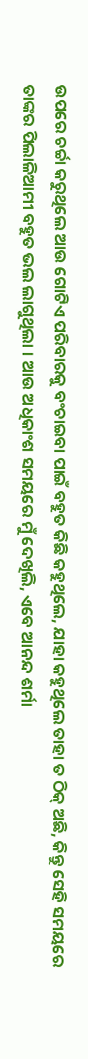ଉପରେ ଚର୍ଚ୍ଚା କରୁଥିଲେ ଆଉ ଗୋଟିଏ ପରିବାରକୁ ବଂଚାଇବା ପାଇଁ ବହୁତ କିଛି କହୁଥିଲେ, ଯାହା କହୁଥିଲେ ତାହା ତ ଠିକ୍ ଅଛି, କିନ୍ତୁ ସେହି ସମୟରେ ତାଙ୍କର ପିଲାଳିଆମୀ ବହୁତ ଭଲ ଲାଗୁଥିଲା । ଆଉ ଅଧିକାଂଶ ସମୟରେ ମୁଁ ଦେଖିଲି, ଏବେ ଆନନ୍ଦ ଶର୍ମା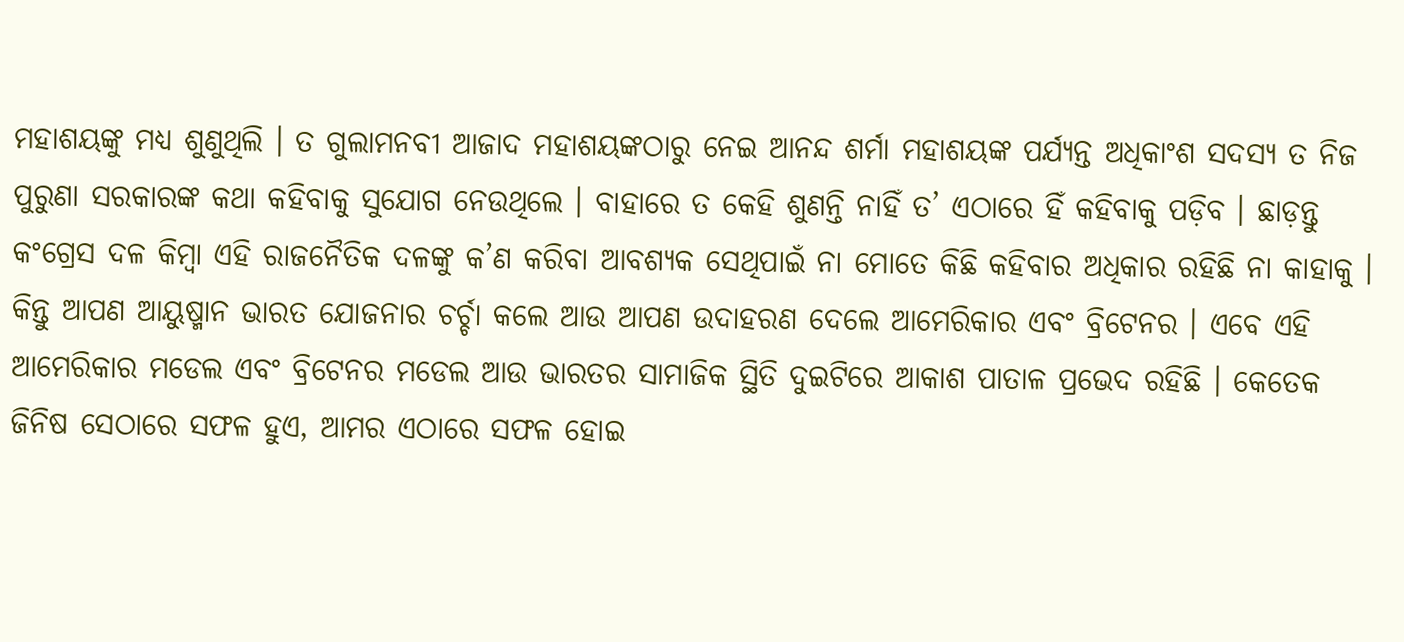ମହାଶୟଙ୍କୁ ମଧ୍ୟ ଶୁଣୁଥିଲି । ତ ଗୁଲାମନବୀ ଆଜାଦ ମହାଶୟଙ୍କଠାରୁ ନେଇ ଆନନ୍ଦ ଶର୍ମା ମହାଶୟଙ୍କ ପର୍ଯ୍ୟନ୍ତ ଅଧିକାଂଶ ସଦସ୍ୟ ତ ନିଜ ପୁରୁଣା ସରକାରଙ୍କ କଥା କହିବାକୁ ସୁଯୋଗ ନେଉଥିଲେ । ବାହାରେ ତ କେହି ଶୁଣନ୍ତି ନାହିଁ ତ’ ଏଠାରେ ହିଁ କହିବାକୁ ପଡ଼ିବ । ଛାଡ଼ନ୍ତୁ କଂଗ୍ରେସ ଦଳ କିମ୍ବା ଏହି ରାଜନୈତିକ ଦଳଙ୍କୁ କ’ଣ କରିବା ଆବଶ୍ୟକ ସେଥିପାଇଁ ନା ମୋତେ କିଛି କହିବାର ଅଧିକାର ରହିଛି ନା କାହାକୁ । କିନ୍ତୁ ଆପଣ ଆୟୁଷ୍ମାନ ଭାରତ ଯୋଜନାର ଚର୍ଚ୍ଚା କଲେ ଆଉ ଆପଣ ଉଦାହରଣ ଦେଲେ ଆମେରିକାର ଏବଂ ବ୍ରିଟେନର । ଏବେ ଏହି ଆମେରିକାର ମଡେଲ ଏବଂ ବ୍ରିଟେନର ମଡେଲ ଆଉ ଭାରତର ସାମାଜିକ ସ୍ଥିତି ଦୁଇଟିରେ ଆକାଶ ପାତାଳ ପ୍ରଭେଦ ରହିଛି । କେତେକ ଜିନିଷ ସେଠାରେ ସଫଳ ହୁଏ, ଆମର ଏଠାରେ ସଫଳ ହୋଇ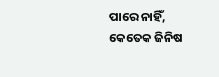ପାରେ ନାହିଁ, କେତେକ ଜିନିଷ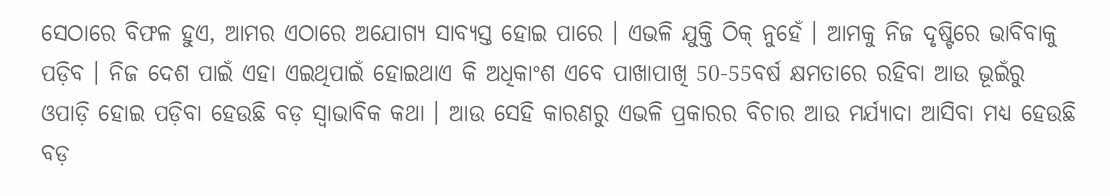ସେଠାରେ ବିଫଳ ହୁଏ, ଆମର ଏଠାରେ ଅଯୋଗ୍ୟ ସାବ୍ୟସ୍ତ ହୋଇ ପାରେ । ଏଭଳି ଯୁକ୍ତି ଠିକ୍ ନୁହେଁ । ଆମକୁ ନିଜ ଦୃଷ୍ଟିରେ ଭାବିବାକୁ ପଡ଼ିବ । ନିଜ ଦେଶ ପାଇଁ ଏହା ଏଇଥିପାଇଁ ହୋଇଥାଏ କି ଅଧିକାଂଶ ଏବେ ପାଖାପାଖି 50-55ବର୍ଷ କ୍ଷମତାରେ ରହିବା ଆଉ ଭୂଇଁରୁ ଓପାଡ଼ି ହୋଇ ପଡ଼ିବା ହେଉଛି ବଡ଼ ସ୍ୱାଭାବିକ କଥା । ଆଉ ସେହି କାରଣରୁ ଏଭଳି ପ୍ରକାରର ବିଚାର ଆଉ ମର୍ଯ୍ୟାଦା ଆସିବା ମଧ୍ୟ ହେଉଛି ବଡ଼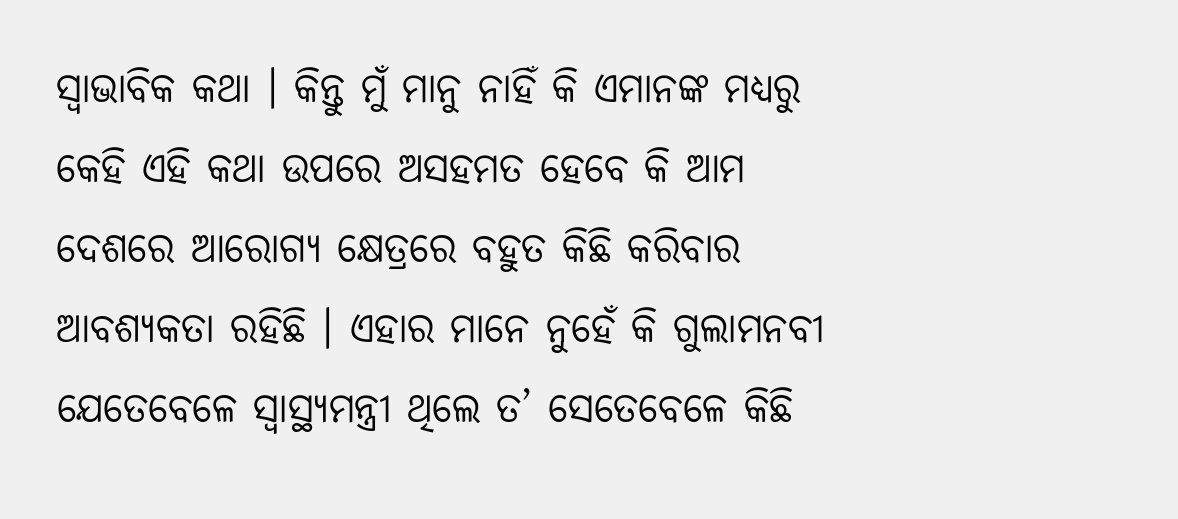ସ୍ୱାଭାବିକ କଥା । କିନ୍ତୁ ମୁଁ ମାନୁ ନାହିଁ କି ଏମାନଙ୍କ ମଧ୍ୟରୁ କେହି ଏହି କଥା ଉପରେ ଅସହମତ ହେବେ କି ଆମ ଦେଶରେ ଆରୋଗ୍ୟ କ୍ଷେତ୍ରରେ ବହୁତ କିଛି କରିବାର ଆବଶ୍ୟକତା ରହିଛି । ଏହାର ମାନେ ନୁହେଁ କି ଗୁଲାମନବୀ ଯେତେବେଳେ ସ୍ୱାସ୍ଥ୍ୟମନ୍ତ୍ରୀ ଥିଲେ ତ’ ସେତେବେଳେ କିଛି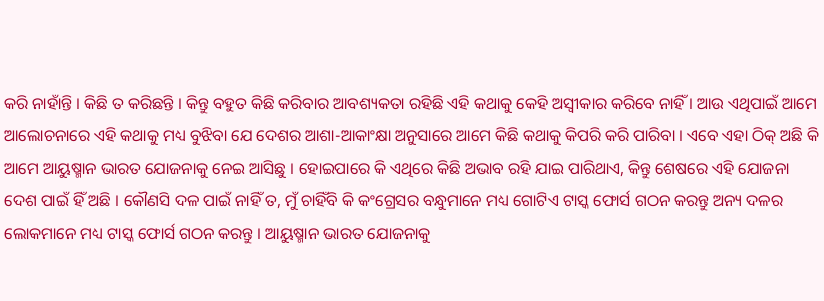କରି ନାହାଁନ୍ତି । କିଛି ତ କରିଛନ୍ତି । କିନ୍ତୁ ବହୁତ କିଛି କରିବାର ଆବଶ୍ୟକତା ରହିଛି ଏହି କଥାକୁ କେହି ଅସ୍ୱୀକାର କରିବେ ନାହିଁ । ଆଉ ଏଥିପାଇଁ ଆମେ ଆଲୋଚନାରେ ଏହି କଥାକୁ ମଧ୍ୟ ବୁଝିବା ଯେ ଦେଶର ଆଶା-ଆକାଂକ୍ଷା ଅନୁସାରେ ଆମେ କିଛି କଥାକୁ କିପରି କରି ପାରିବା । ଏବେ ଏହା ଠିକ୍ ଅଛି କି ଆମେ ଆୟୁଷ୍ମାନ ଭାରତ ଯୋଜନାକୁ ନେଇ ଆସିଛୁ । ହୋଇପାରେ କି ଏଥିରେ କିଛି ଅଭାବ ରହି ଯାଇ ପାରିଥାଏ, କିନ୍ତୁ ଶେଷରେ ଏହି ଯୋଜନା ଦେଶ ପାଇଁ ହିଁ ଅଛି । କୌଣସି ଦଳ ପାଇଁ ନାହିଁ ତ, ମୁଁ ଚାହିଁବି କି କଂଗ୍ରେସର ବନ୍ଧୁମାନେ ମଧ୍ୟ ଗୋଟିଏ ଟାସ୍କ ଫୋର୍ସ ଗଠନ କରନ୍ତୁ ଅନ୍ୟ ଦଳର ଲୋକମାନେ ମଧ୍ୟ ଟାସ୍କ ଫୋର୍ସ ଗଠନ କରନ୍ତୁ । ଆୟୁଷ୍ମାନ ଭାରତ ଯୋଜନାକୁ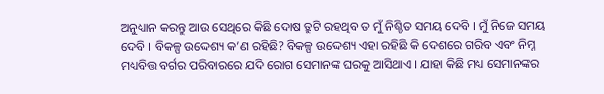ଅନୁଧ୍ୟାନ କରନ୍ତୁ ଆଉ ସେଥିରେ କିଛି ଦୋଷ ତ୍ରୁଟି ରହଥିବ ତ ମୁଁ ନିଶ୍ଚିତ ସମୟ ଦେବି । ମୁଁ ନିଜେ ସମୟ ଦେବି । ବିକଳ୍ପ ଉଦ୍ଦେଶ୍ୟ କ’ଣ ରହିଛି? ବିକଳ୍ପ ଉଦ୍ଦେଶ୍ୟ ଏହା ରହିଛି କି ଦେଶରେ ଗରିବ ଏବଂ ନିମ୍ନ ମଧ୍ୟବିତ୍ତ ବର୍ଗର ପରିବାରରେ ଯଦି ରୋଗ ସେମାନଙ୍କ ଘରକୁ ଆସିଥାଏ । ଯାହା କିଛି ମଧ୍ୟ ସେମାନଙ୍କର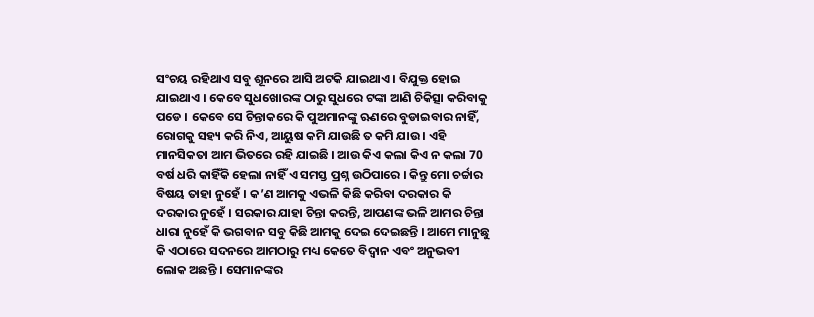ସଂଚୟ ରହିଥାଏ ସବୁ ଶୂନରେ ଆସି ଅଟକି ଯାଇଥାଏ । ବିଯୁକ୍ତ ହୋଇ ଯାଇଥାଏ । କେବେ ସୁଧଖୋରଙ୍କ ଠାରୁ ସୁଧରେ ଟଙ୍କା ଆଣି ଚିକିତ୍ସା କରିବାକୁ ପଡେ । କେବେ ସେ ଚିନ୍ତାକରେ କି ପୁଅମାନଙ୍କୁ ଋଣରେ ବୁଡାଇବାର ନାହିଁ, ରୋଗକୁ ସହ୍ୟ କରି ନିଏ, ଆୟୁଷ କମି ଯାଉଛି ତ କମି ଯାଉ । ଏହି ମାନସିକତା ଆମ ଭିତରେ ରହି ଯାଇଛି । ଆଉ କିଏ କଲା କିଏ ନ କଲା 70 ବର୍ଷ ଧରି କାହିଁକି ହେଲା ନାହିଁ ଏ ସମସ୍ତ ପ୍ରଶ୍ନ ଉଠିପାରେ । କିନ୍ତୁ ମୋ ଚର୍ଚ୍ଚାର ବିଷୟ ତାହା ନୁହେଁ । କ’ଣ ଆମକୁ ଏଭଳି କିଛି କରିବା ଦରକାର କି ଦରକାର ନୁହେଁ । ସରକାର ଯାହା ଚିନ୍ତା କରନ୍ତି, ଆପଣଙ୍କ ଭଳି ଆମର ଚିନ୍ତା ଧାରା ନୁହେଁ କି ଭଗବାନ ସବୁ କିଛି ଆମକୁ ଦେଇ ଦେଇଛନ୍ତି । ଆମେ ମାନୁଛୁ କି ଏଠାରେ ସଦନରେ ଆମଠାରୁ ମଧ୍ୟ କେତେ ବିଦ୍ୱାନ ଏବଂ ଅନୁଭବୀ ଲୋକ ଅଛନ୍ତି । ସେମାନଙ୍କର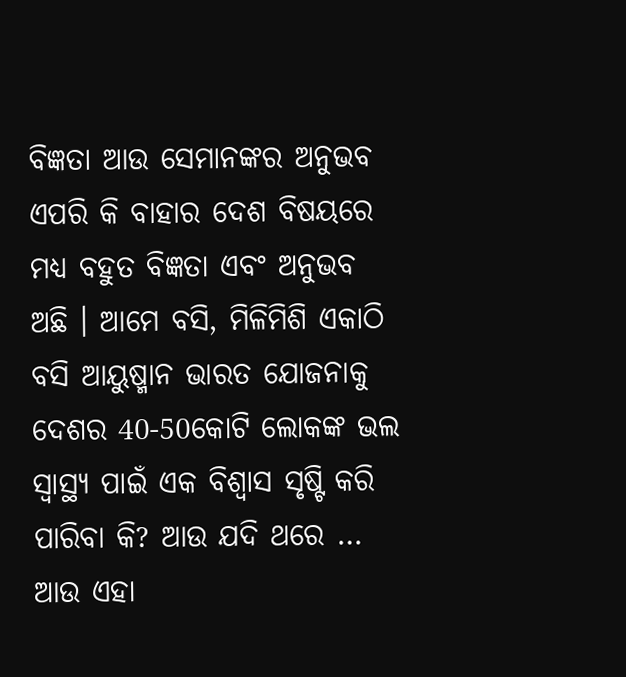ବିଜ୍ଞତା ଆଉ ସେମାନଙ୍କର ଅନୁଭବ ଏପରି କି ବାହାର ଦେଶ ବିଷୟରେ ମଧ୍ୟ ବହୁତ ବିଜ୍ଞତା ଏବଂ ଅନୁଭବ ଅଛି । ଆମେ ବସି, ମିଳିମିଶି ଏକାଠି ବସି ଆୟୁଷ୍ମାନ ଭାରତ ଯୋଜନାକୁ ଦେଶର 40-50କୋଟି ଲୋକଙ୍କ ଭଲ ସ୍ୱାସ୍ଥ୍ୟ ପାଇଁ ଏକ ବିଶ୍ୱାସ ସୃଷ୍ଟି କରି ପାରିବା କି? ଆଉ ଯଦି ଥରେ … ଆଉ ଏହା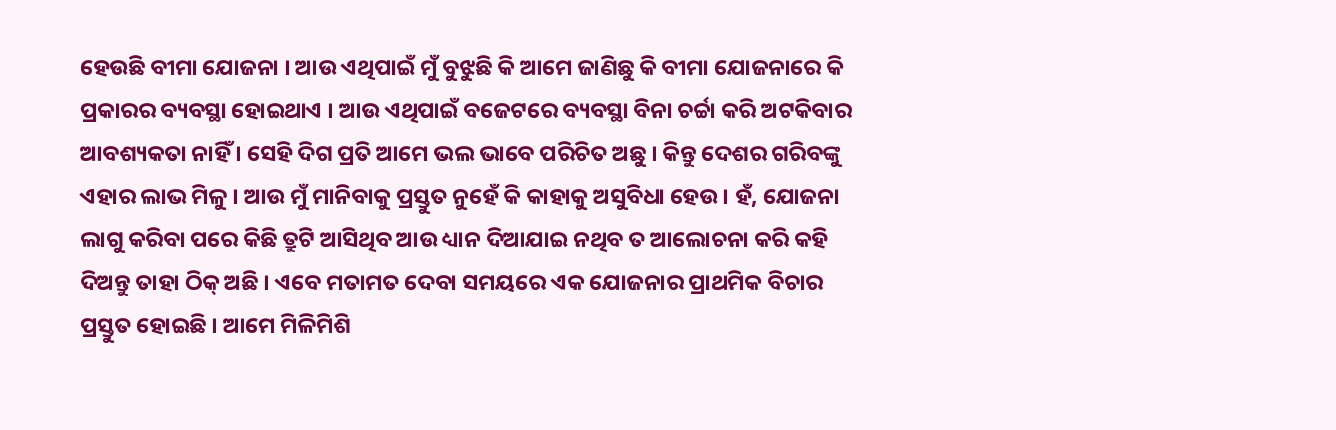ହେଉଛି ବୀମା ଯୋଜନା । ଆଉ ଏଥିପାଇଁ ମୁଁ ବୁଝୁଛି କି ଆମେ ଜାଣିଛୁ କି ବୀମା ଯୋଜନାରେ କି ପ୍ରକାରର ବ୍ୟବସ୍ଥା ହୋଇଥାଏ । ଆଉ ଏଥିପାଇଁ ବଜେଟରେ ବ୍ୟବସ୍ଥା ବିନା ଚର୍ଚ୍ଚା କରି ଅଟକିବାର ଆବଶ୍ୟକତା ନାହିଁ । ସେହି ଦିଗ ପ୍ରତି ଆମେ ଭଲ ଭାବେ ପରିଚିତ ଅଛୁ । କିନ୍ତୁ ଦେଶର ଗରିବଙ୍କୁ ଏହାର ଲାଭ ମିଳୁ । ଆଉ ମୁଁ ମାନିବାକୁ ପ୍ରସ୍ତୁତ ନୁହେଁ କି କାହାକୁ ଅସୁବିଧା ହେଉ । ହଁ, ଯୋଜନା ଲାଗୁ କରିବା ପରେ କିଛି ତ୍ରୁଟି ଆସିଥିବ ଆଉ ଧ୍ୟାନ ଦିଆଯାଇ ନଥିବ ତ ଆଲୋଚନା କରି କହି ଦିଅନ୍ତୁ ତାହା ଠିକ୍ ଅଛି । ଏବେ ମତାମତ ଦେବା ସମୟରେ ଏକ ଯୋଜନାର ପ୍ରାଥମିକ ବିଚାର ପ୍ରସ୍ତୁତ ହୋଇଛି । ଆମେ ମିଳିମିଶି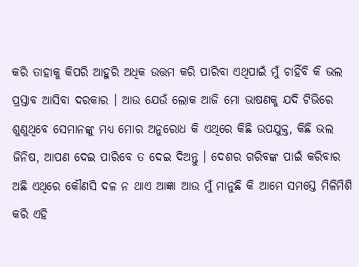କରି ତାହାକୁ କିପରି ଆହୁରି ଅଧିକ ଉତ୍ତମ କରି ପାରିବା ଏଥିପାଇଁ ମୁଁ ଚାହିଁବି କି ଭଲ ପ୍ରସ୍ତାବ ଆସିବା ଦରକାର । ଆଉ ଯେଉଁ ଲୋକ ଆଜି ମୋ ଭାଷଣକୁ ଯଦି ଟିଭିରେ ଶୁଣୁଥିବେ ସେମାନଙ୍କୁ ମଧ୍ୟ ମୋର ଅନୁରୋଧ କି ଏଥିରେ କିଛି ଉପଯୁକ୍ତ, କିଛି ଭଲ ଜିନିଷ, ଆପଣ ଦେଇ ପାରିବେ ତ ଦେଇ ଦିଅନ୍ତୁ । ଦେଶର ଗରିବଙ୍କ ପାଇଁ କରିବାର ଅଛି ଏଥିରେ କୌଣସି ଦଳ ନ ଥାଏ ଆଜ୍ଞା ଆଉ ମୁଁ ମାନୁଛି କି ଆମେ ସମସ୍ତେ ମିଳିମିଶି କରି ଏହି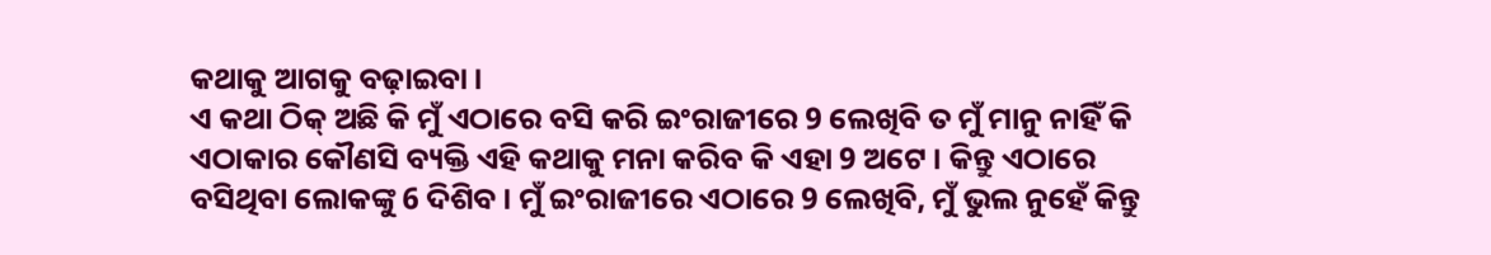କଥାକୁ ଆଗକୁ ବଢ଼ାଇବା ।
ଏ କଥା ଠିକ୍ ଅଛି କି ମୁଁ ଏଠାରେ ବସି କରି ଇଂରାଜୀରେ 9 ଲେଖିବି ତ ମୁଁ ମାନୁ ନାହିଁ କି ଏଠାକାର କୌଣସି ବ୍ୟକ୍ତି ଏହି କଥାକୁ ମନା କରିବ କି ଏହା 9 ଅଟେ । କିନ୍ତୁ ଏଠାରେ ବସିଥିବା ଲୋକଙ୍କୁ 6 ଦିଶିବ । ମୁଁ ଇଂରାଜୀରେ ଏଠାରେ 9 ଲେଖିବି, ମୁଁ ଭୁଲ ନୁହେଁ କିନ୍ତୁ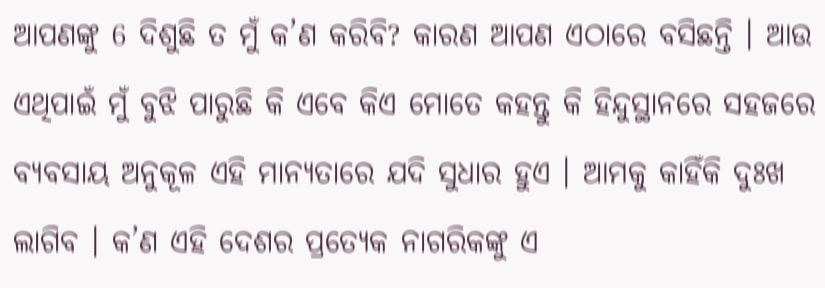ଆପଣଙ୍କୁ 6 ଦିଶୁଛି ତ ମୁଁ କ’ଣ କରିବି? କାରଣ ଆପଣ ଏଠାରେ ବସିଛନ୍ତି । ଆଉ ଏଥିପାଇଁ ମୁଁ ବୁଝି ପାରୁଛି କି ଏବେ କିଏ ମୋତେ କହନ୍ତୁ କି ହିନ୍ଦୁସ୍ଥାନରେ ସହଜରେ ବ୍ୟବସାୟ ଅନୁକୂଳ ଏହି ମାନ୍ୟତାରେ ଯଦି ସୁଧାର ହୁଏ । ଆମକୁ କାହିଁକି ଦୁଃଖ ଲାଗିବ । କ’ଣ ଏହି ଦେଶର ପ୍ରତ୍ୟେକ ନାଗରିକଙ୍କୁ ଏ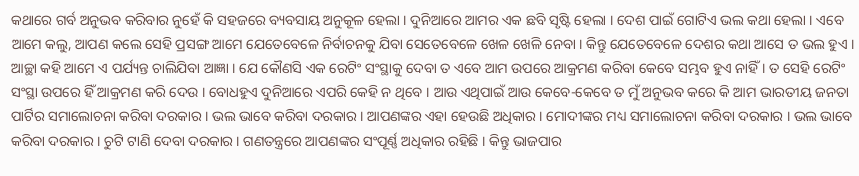କଥାରେ ଗର୍ବ ଅନୁଭବ କରିବାର ନୁହେଁ କି ସହଜରେ ବ୍ୟବସାୟ ଅନୁକୂଳ ହେଲା । ଦୁନିଆରେ ଆମର ଏକ ଛବି ସୃଷ୍ଟି ହେଲା । ଦେଶ ପାଇଁ ଗୋଟିଏ ଭଲ କଥା ହେଲା । ଏବେ ଆମେ କଲୁ, ଆପଣ କଲେ ସେହି ପ୍ରସଙ୍ଗ ଆମେ ଯେତେବେଳେ ନିର୍ବାଚନକୁ ଯିବା ସେତେବେଳେ ଖେଳ ଖେଳି ନେବା । କିନ୍ତୁ ଯେତେବେଳେ ଦେଶର କଥା ଆସେ ତ ଭଲ ହୁଏ । ଆଚ୍ଛା କହି ଆମେ ଏ ପର୍ଯ୍ୟନ୍ତ ଚାଲିଯିବା ଆଜ୍ଞା । ଯେ କୌଣସି ଏକ ରେଟିଂ ସଂସ୍ଥାକୁ ଦେବା ତ ଏବେ ଆମ ଉପରେ ଆକ୍ରମଣ କରିବା କେବେ ସମ୍ଭବ ହୁଏ ନାହିଁ । ତ ସେହି ରେଟିଂ ସଂସ୍ଥା ଉପରେ ହିଁ ଆକ୍ରମଣ କରି ଦେଉ । ବୋଧହୁଏ ଦୁନିଆରେ ଏପରି କେହି ନ ଥିବେ । ଆଉ ଏଥିପାଇଁ ଆଉ କେବେ-କେବେ ତ ମୁଁ ଅନୁଭବ କରେ କି ଆମ ଭାରତୀୟ ଜନତା ପାର୍ଟିର ସମାଲୋଚନା କରିବା ଦରକାର । ଭଲ ଭାବେ କରିବା ଦରକାର । ଆପଣଙ୍କର ଏହା ହେଉଛି ଅଧିକାର । ମୋଦୀଙ୍କର ମଧ୍ୟ ସମାଲୋଚନା କରିବା ଦରକାର । ଭଲ ଭାବେ କରିବା ଦରକାର । ଚୁଟି ଟାଣି ଦେବା ଦରକାର । ଗଣତନ୍ତ୍ରରେ ଆପଣଙ୍କର ସଂପୂର୍ଣ୍ଣ ଅଧିକାର ରହିଛି । କିନ୍ତୁ ଭାଜପାର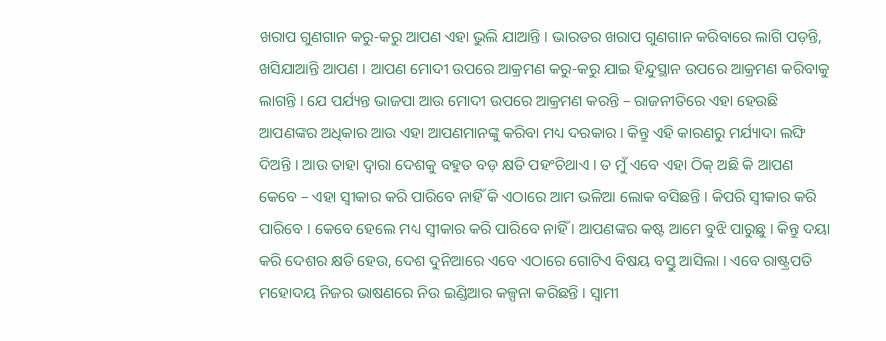ଖରାପ ଗୁଣଗାନ କରୁ-କରୁ ଆପଣ ଏହା ଭୁଲି ଯାଆନ୍ତି । ଭାରତର ଖରାପ ଗୁଣଗାନ କରିବାରେ ଲାଗି ପଡ଼ନ୍ତି, ଖସିଯାଆନ୍ତି ଆପଣ । ଆପଣ ମୋଦୀ ଉପରେ ଆକ୍ରମଣ କରୁ-କରୁ ଯାଇ ହିନ୍ଦୁସ୍ଥାନ ଉପରେ ଆକ୍ରମଣ କରିବାକୁ ଲାଗନ୍ତି । ଯେ ପର୍ଯ୍ୟନ୍ତ ଭାଜପା ଆଉ ମୋଦୀ ଉପରେ ଆକ୍ରମଣ କରନ୍ତି – ରାଜନୀତିରେ ଏହା ହେଉଛି ଆପଣଙ୍କର ଅଧିକାର ଆଉ ଏହା ଆପଣମାନଙ୍କୁ କରିବା ମଧ୍ୟ ଦରକାର । କିନ୍ତୁ ଏହି କାରଣରୁ ମର୍ଯ୍ୟାଦା ଲଙ୍ଘି ଦିଅନ୍ତି । ଆଉ ତାହା ଦ୍ୱାରା ଦେଶକୁ ବହୁତ ବଡ଼ କ୍ଷତି ପହଂଚିଥାଏ । ତ ମୁଁ ଏବେ ଏହା ଠିକ୍ ଅଛି କି ଆପଣ କେବେ – ଏହା ସ୍ୱୀକାର କରି ପାରିବେ ନାହିଁ କି ଏଠାରେ ଆମ ଭଳିଆ ଲୋକ ବସିଛନ୍ତି । କିପରି ସ୍ୱୀକାର କରି ପାରିବେ । କେବେ ହେଲେ ମଧ୍ୟ ସ୍ୱୀକାର କରି ପାରିବେ ନାହିଁ । ଆପଣଙ୍କର କଷ୍ଟ ଆମେ ବୁଝି ପାରୁଛୁ । କିନ୍ତୁ ଦୟା କରି ଦେଶର କ୍ଷତି ହେଉ, ଦେଶ ଦୁନିଆରେ ଏବେ ଏଠାରେ ଗୋଟିଏ ବିଷୟ ବସ୍ତୁ ଆସିଲା । ଏବେ ରାଷ୍ଟ୍ରପତି ମହୋଦୟ ନିଜର ଭାଷଣରେ ନିଉ ଇଣ୍ଡିଆର କଳ୍ପନା କରିଛନ୍ତି । ସ୍ୱାମୀ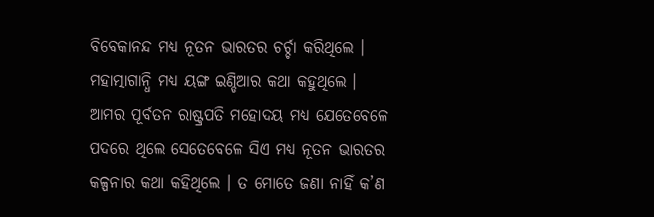ବିବେକାନନ୍ଦ ମଧ୍ୟ ନୂତନ ଭାରତର ଚର୍ଚ୍ଚା କରିଥିଲେ । ମହାତ୍ମାଗାନ୍ଧି ମଧ୍ୟ ୟଙ୍ଗ ଇଣ୍ଡିଆର କଥା କହୁଥିଲେ । ଆମର ପୂର୍ବତନ ରାଷ୍ଟ୍ରପତି ମହୋଦୟ ମଧ୍ୟ ଯେତେବେଳେ ପଦରେ ଥିଲେ ସେତେବେଳେ ସିଏ ମଧ୍ୟ ନୂତନ ଭାରତର କଳ୍ପନାର କଥା କହିଥିଲେ । ତ ମୋତେ ଜଣା ନାହିଁ କ’ଣ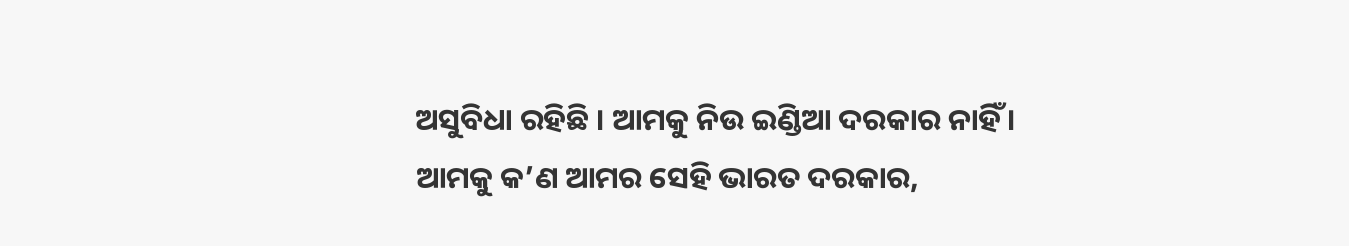ଅସୁବିଧା ରହିଛି । ଆମକୁ ନିଉ ଇଣ୍ଡିଆ ଦରକାର ନାହିଁ । ଆମକୁ କ’ଣ ଆମର ସେହି ଭାରତ ଦରକାର,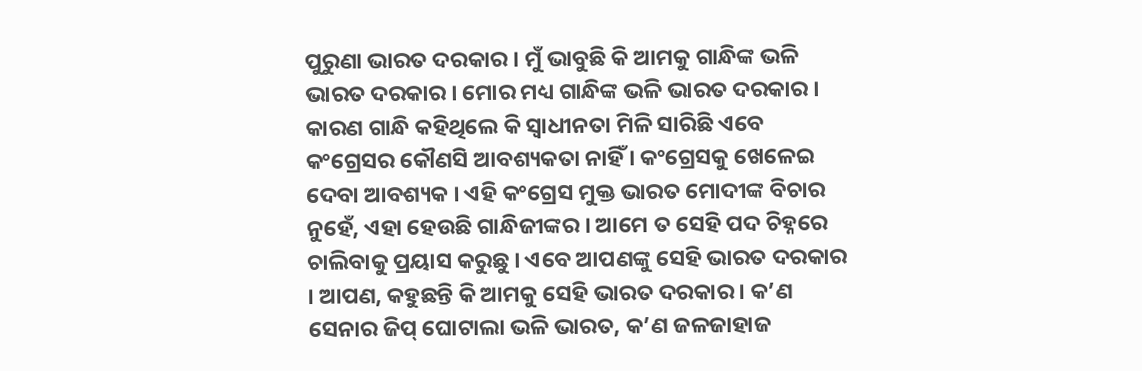ପୁରୁଣା ଭାରତ ଦରକାର । ମୁଁ ଭାବୁଛି କି ଆମକୁ ଗାନ୍ଧିଙ୍କ ଭଳି ଭାରତ ଦରକାର । ମୋର ମଧ୍ୟ ଗାନ୍ଧିଙ୍କ ଭଳି ଭାରତ ଦରକାର । କାରଣ ଗାନ୍ଧି କହିଥିଲେ କି ସ୍ୱାଧୀନତା ମିଳି ସାରିଛି ଏବେ କଂଗ୍ରେସର କୌଣସି ଆବଶ୍ୟକତା ନାହିଁ । କଂଗ୍ରେସକୁ ଖେଳେଇ ଦେବା ଆବଶ୍ୟକ । ଏହି କଂଗ୍ରେସ ମୁକ୍ତ ଭାରତ ମୋଦୀଙ୍କ ବିଚାର ନୁହେଁ, ଏହା ହେଉଛି ଗାନ୍ଧିଜୀଙ୍କର । ଆମେ ତ ସେହି ପଦ ଚିହ୍ନରେ ଚାଲିବାକୁ ପ୍ରୟାସ କରୁଛୁ । ଏବେ ଆପଣଙ୍କୁ ସେହି ଭାରତ ଦରକାର । ଆପଣ, କହୁଛନ୍ତି କି ଆମକୁ ସେହି ଭାରତ ଦରକାର । କ’ଣ ସେନାର ଜିପ୍ ଘୋଟାଲା ଭଳି ଭାରତ, କ’ଣ ଜଳଜାହାଜ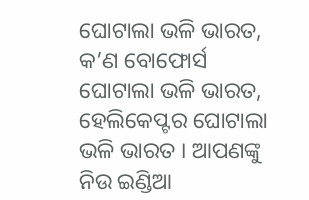ଘୋଟାଲା ଭଳି ଭାରତ, କ’ଣ ବୋଫୋର୍ସ ଘୋଟାଲା ଭଳି ଭାରତ, ହେଲିକେପ୍ଟର ଘୋଟାଲା ଭଳି ଭାରତ । ଆପଣଙ୍କୁ ନିଉ ଇଣ୍ଡିଆ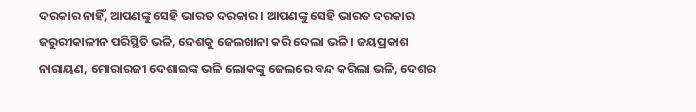ଦରକାର ନାହିଁ, ଆପଣଙ୍କୁ ସେହି ଭାରତ ଦରକାର । ଆପଣଙ୍କୁ ସେହି ଭାରତ ଦରକାର ଜରୁରୀକାଳୀନ ପରିସ୍ଥିତି ଭଳି, ଦେଶକୁ ଜେଲଖାନା କରି ଦେଲା ଭଳି । ଜୟପ୍ରକାଶ ନାରାୟଣ, ମୋରାରଜୀ ଦେଶାଇଙ୍କ ଭଳି ଲୋକଙ୍କୁ ଜେଲରେ ବନ୍ଦ କରିଲା ଭଳି, ଦେଶର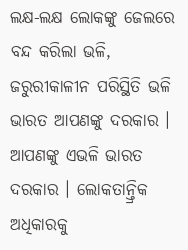ଲକ୍ଷ-ଲକ୍ଷ ଲୋକଙ୍କୁ ଜେଲରେ ବନ୍ଦ କରିଲା ଭଳି, ଜରୁରୀକାଳୀନ ପରିସ୍ଥିତି ଭଳି ଭାରତ ଆପଣଙ୍କୁ ଦରକାର । ଆପଣଙ୍କୁ ଏଭଳି ଭାରତ ଦରକାର । ଲୋକତାନ୍ତ୍ରିକ ଅଧିକାରକୁ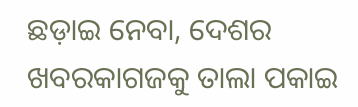ଛଡ଼ାଇ ନେବା, ଦେଶର ଖବରକାଗଜକୁ ତାଲା ପକାଇ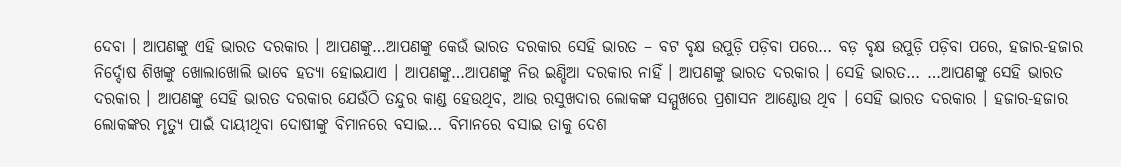ଦେବା । ଆପଣଙ୍କୁ ଏହି ଭାରତ ଦରକାର । ଆପଣଙ୍କୁ…ଆପଣଙ୍କୁ କେଉଁ ଭାରତ ଦରକାର ସେହି ଭାରତ – ବଟ ବୃକ୍ଷ ଉପୁଡ଼ି ପଡ଼ିବା ପରେ… ବଡ଼ ବୃକ୍ଷ ଉପୁଡ଼ି ପଡ଼ିବା ପରେ, ହଜାର-ହଜାର ନିର୍ଦ୍ଦୋଷ ଶିଖଙ୍କୁ ଖୋଲାଖୋଲି ଭାବେ ହତ୍ୟା ହୋଇଯାଏ । ଆପଣଙ୍କୁ…ଆପଣଙ୍କୁ ନିଉ ଇଣ୍ଡିଆ ଦରକାର ନାହିଁ । ଆପଣଙ୍କୁ ଭାରତ ଦରକାର । ସେହି ଭାରତ… …ଆପଣଙ୍କୁ ସେହି ଭାରତ ଦରକାର । ଆପଣଙ୍କୁ ସେହି ଭାରତ ଦରକାର ଯେଉଁଠି ତନ୍ଦୁର କାଣ୍ଡ ହେଉଥିବ, ଆଉ ରସୁଖଦାର ଲୋକଙ୍କ ସମ୍ମୁଖରେ ପ୍ରଶାସନ ଆଣ୍ଠୋଉ ଥିବ । ସେହି ଭାରତ ଦରକାର । ହଜାର-ହଜାର ଲୋକଙ୍କର ମୃତ୍ୟୁ ପାଇଁ ଦାୟୀଥିବା ଦୋଷୀଙ୍କୁ ବିମାନରେ ବସାଇ… ବିମାନରେ ବସାଇ ତାକୁ ଦେଶ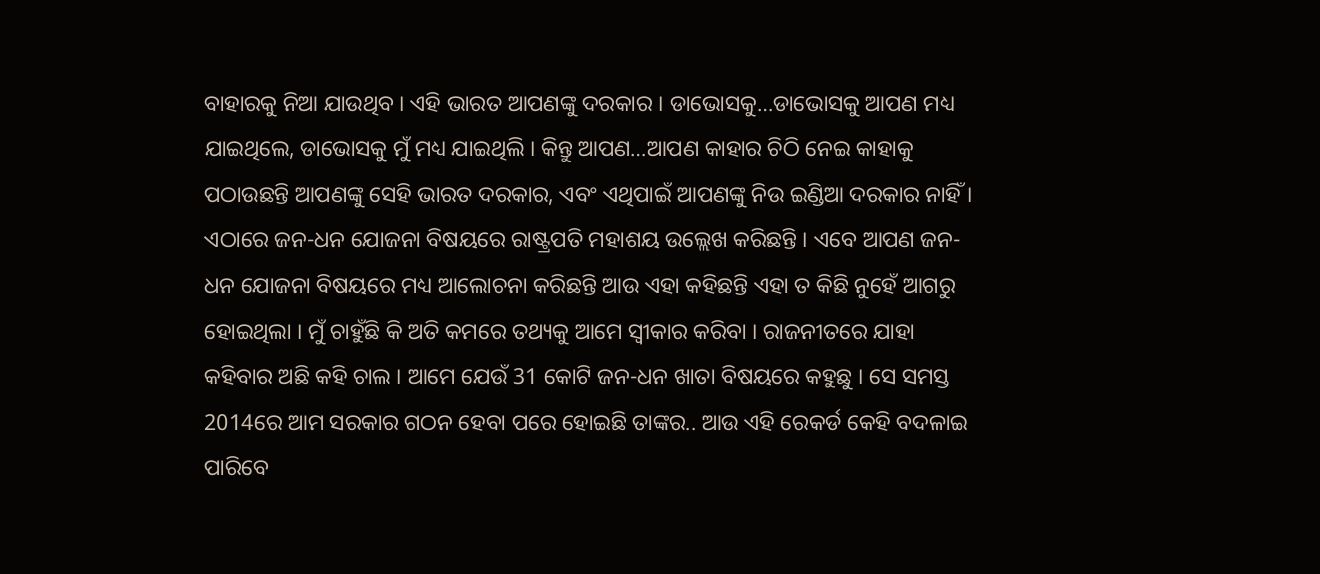ବାହାରକୁ ନିଆ ଯାଉଥିବ । ଏହି ଭାରତ ଆପଣଙ୍କୁ ଦରକାର । ଡାଭୋସକୁ…ଡାଭୋସକୁ ଆପଣ ମଧ୍ୟ ଯାଇଥିଲେ, ଡାଭୋସକୁ ମୁଁ ମଧ୍ୟ ଯାଇଥିଲି । କିନ୍ତୁ ଆପଣ…ଆପଣ କାହାର ଚିଠି ନେଇ କାହାକୁ ପଠାଉଛନ୍ତି ଆପଣଙ୍କୁ ସେହି ଭାରତ ଦରକାର, ଏବଂ ଏଥିପାଇଁ ଆପଣଙ୍କୁ ନିଉ ଇଣ୍ଡିଆ ଦରକାର ନାହିଁ ।
ଏଠାରେ ଜନ-ଧନ ଯୋଜନା ବିଷୟରେ ରାଷ୍ଟ୍ରପତି ମହାଶୟ ଉଲ୍ଲେଖ କରିଛନ୍ତି । ଏବେ ଆପଣ ଜନ-ଧନ ଯୋଜନା ବିଷୟରେ ମଧ୍ୟ ଆଲୋଚନା କରିଛନ୍ତି ଆଉ ଏହା କହିଛନ୍ତି ଏହା ତ କିଛି ନୁହେଁ ଆଗରୁ ହୋଇଥିଲା । ମୁଁ ଚାହୁଁଛି କି ଅତି କମରେ ତଥ୍ୟକୁ ଆମେ ସ୍ୱୀକାର କରିବା । ରାଜନୀତରେ ଯାହା କହିବାର ଅଛି କହି ଚାଲ । ଆମେ ଯେଉଁ 31 କୋଟି ଜନ-ଧନ ଖାତା ବିଷୟରେ କହୁଛୁ । ସେ ସମସ୍ତ 2014ରେ ଆମ ସରକାର ଗଠନ ହେବା ପରେ ହୋଇଛି ତାଙ୍କର.. ଆଉ ଏହି ରେକର୍ଡ କେହି ବଦଳାଇ ପାରିବେ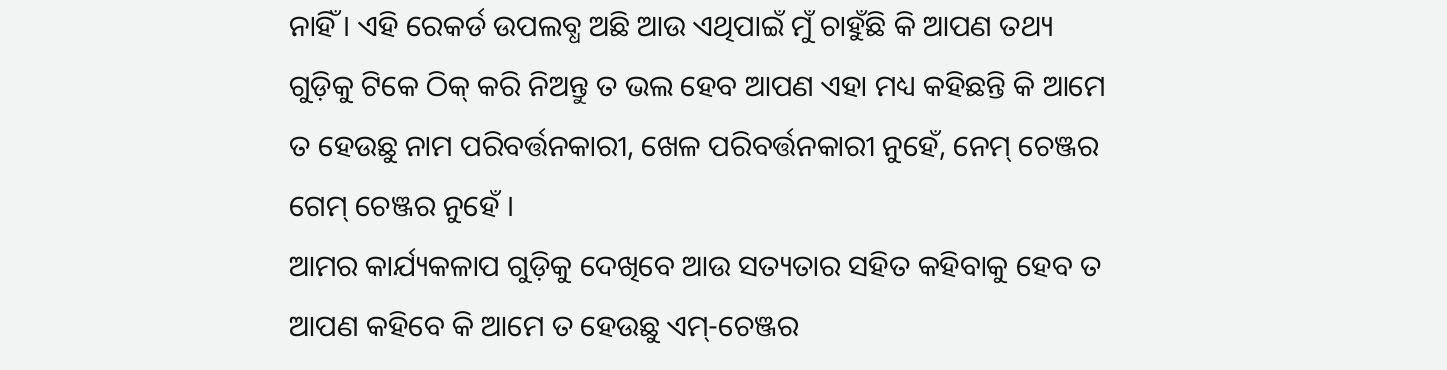ନାହିଁ । ଏହି ରେକର୍ଡ ଉପଲବ୍ଧ ଅଛି ଆଉ ଏଥିପାଇଁ ମୁଁ ଚାହୁଁଛି କି ଆପଣ ତଥ୍ୟ ଗୁଡ଼ିକୁ ଟିକେ ଠିକ୍ କରି ନିଅନ୍ତୁ ତ ଭଲ ହେବ ଆପଣ ଏହା ମଧ୍ୟ କହିଛନ୍ତି କି ଆମେ ତ ହେଉଛୁ ନାମ ପରିବର୍ତ୍ତନକାରୀ, ଖେଳ ପରିବର୍ତ୍ତନକାରୀ ନୁହେଁ, ନେମ୍ ଚେଞ୍ଜର ଗେମ୍ ଚେଞ୍ଜର ନୁହେଁ ।
ଆମର କାର୍ଯ୍ୟକଳାପ ଗୁଡ଼ିକୁ ଦେଖିବେ ଆଉ ସତ୍ୟତାର ସହିତ କହିବାକୁ ହେବ ତ ଆପଣ କହିବେ କି ଆମେ ତ ହେଉଛୁ ଏମ୍-ଚେଞ୍ଜର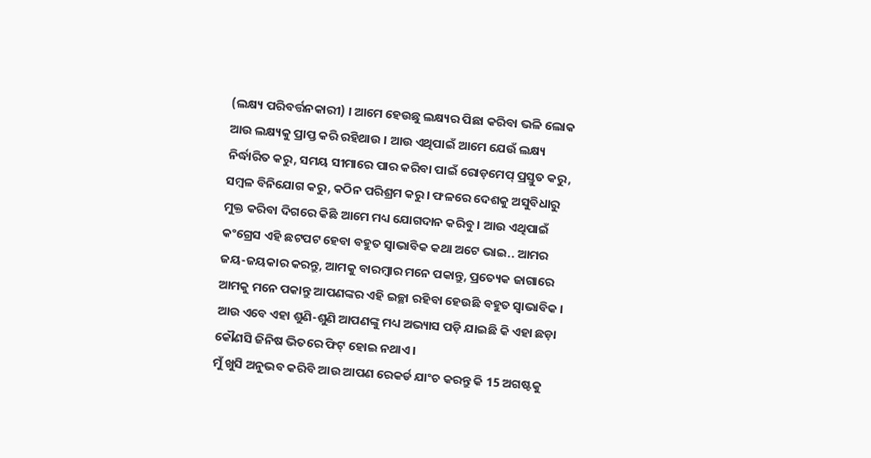(ଲକ୍ଷ୍ୟ ପରିବର୍ତ୍ତନକାରୀ) । ଆମେ ହେଉଛୁ ଲକ୍ଷ୍ୟର ପିଛା କରିବା ଭଳି ଲୋକ ଆଉ ଲକ୍ଷ୍ୟକୁ ପ୍ରାପ୍ତ କରି ରହିଥାଉ । ଆଉ ଏଥିପାଇଁ ଆମେ ଯେଉଁ ଲକ୍ଷ୍ୟ ନିର୍ଦ୍ଧାରିତ କରୁ, ସମୟ ସୀମାରେ ପାର କରିବା ପାଇଁ ରୋଡ଼ମେପ୍ ପ୍ରସ୍ତୁତ କରୁ, ସମ୍ବଳ ବିନିଯୋଗ କରୁ, କଠିନ ପରିଶ୍ରମ କରୁ । ଫଳରେ ଦେଶକୁ ଅସୁବିଧାରୁ ମୁକ୍ତ କରିବା ଦିଗରେ କିଛି ଆମେ ମଧ୍ୟ ଯୋଗଦାନ କରିବୁ । ଆଉ ଏଥିପାଇଁ କଂଗ୍ରେସ ଏହି ଛଟପଟ ହେବା ବହୁତ ସ୍ୱାଭାବିକ କଥା ଅଟେ ଭାଇ.. ଆମର ଜୟ-ଜୟକାର କରନ୍ତୁ, ଆମକୁ ବାରମ୍ବାର ମନେ ପକାନ୍ତୁ, ପ୍ରତ୍ୟେକ ଜାଗାରେ ଆମକୁ ମନେ ପକାନ୍ତୁ ଆପଣଙ୍କର ଏହି ଇଚ୍ଛା ରହିବା ହେଉଛି ବହୁତ ସ୍ୱାଭାବିକ । ଆଉ ଏବେ ଏହା ଶୁଣି-ଶୁଣି ଆପଣଙ୍କୁ ମଧ୍ୟ ଅଭ୍ୟାସ ପଡ଼ି ଯାଇଛି କି ଏହା ଛଡ଼ା କୌଣସି ଜିନିଷ ଭିତରେ ଫିଟ୍ ହୋଇ ନଥାଏ ।
ମୁଁ ଖୁସି ଅନୁଭବ କରିବି ଆଉ ଆପଣ ରେକର୍ଡ ଯାଂଚ କରନ୍ତୁ କି 15 ଅଗଷ୍ଟକୁ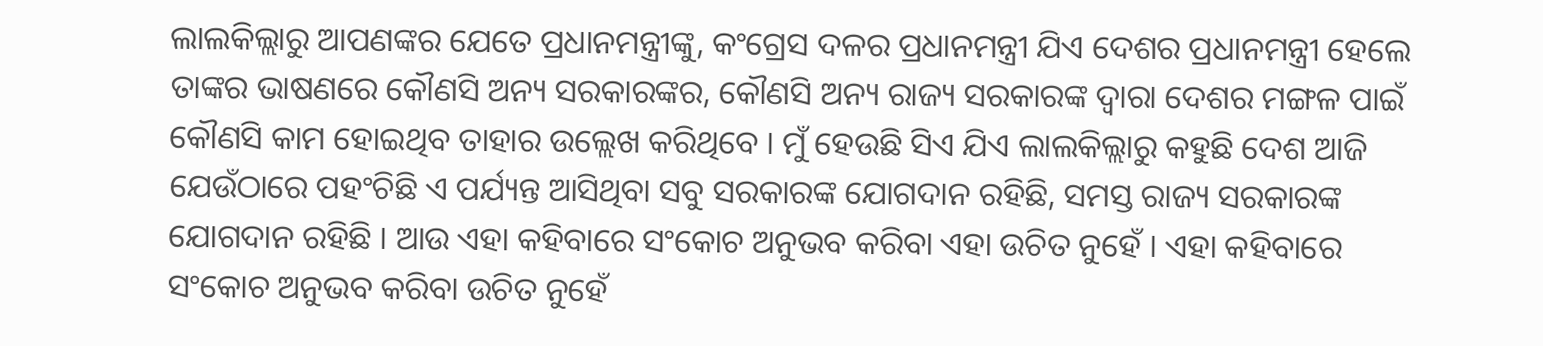ଲାଲକିଲ୍ଲାରୁ ଆପଣଙ୍କର ଯେତେ ପ୍ରଧାନମନ୍ତ୍ରୀଙ୍କୁ, କଂଗ୍ରେସ ଦଳର ପ୍ରଧାନମନ୍ତ୍ରୀ ଯିଏ ଦେଶର ପ୍ରଧାନମନ୍ତ୍ରୀ ହେଲେ ତାଙ୍କର ଭାଷଣରେ କୌଣସି ଅନ୍ୟ ସରକାରଙ୍କର, କୌଣସି ଅନ୍ୟ ରାଜ୍ୟ ସରକାରଙ୍କ ଦ୍ୱାରା ଦେଶର ମଙ୍ଗଳ ପାଇଁ କୌଣସି କାମ ହୋଇଥିବ ତାହାର ଉଲ୍ଲେଖ କରିଥିବେ । ମୁଁ ହେଉଛି ସିଏ ଯିଏ ଲାଲକିଲ୍ଲାରୁ କହୁଛି ଦେଶ ଆଜି ଯେଉଁଠାରେ ପହଂଚିଛି ଏ ପର୍ଯ୍ୟନ୍ତ ଆସିଥିବା ସବୁ ସରକାରଙ୍କ ଯୋଗଦାନ ରହିଛି, ସମସ୍ତ ରାଜ୍ୟ ସରକାରଙ୍କ ଯୋଗଦାନ ରହିଛି । ଆଉ ଏହା କହିବାରେ ସଂକୋଚ ଅନୁଭବ କରିବା ଏହା ଉଚିତ ନୁହେଁ । ଏହା କହିବାରେ ସଂକୋଚ ଅନୁଭବ କରିବା ଉଚିତ ନୁହେଁ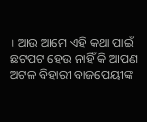। ଆଉ ଆମେ ଏହି କଥା ପାଇଁ ଛଟପଟ ହେଉ ନାହିଁ କି ଆପଣ ଅଟଳ ବିହାରୀ ବାଜପେୟୀଙ୍କ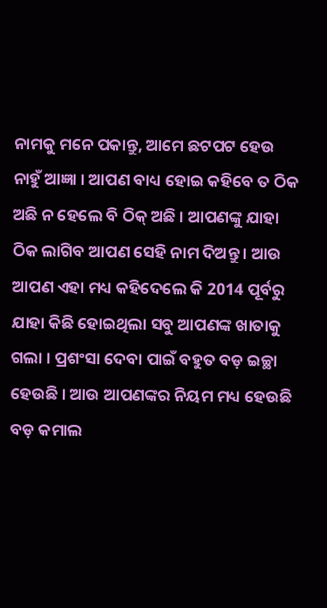ନାମକୁ ମନେ ପକାନ୍ତୁ, ଆମେ ଛଟପଟ ହେଉ ନାହୁଁ ଆଜ୍ଞା । ଆପଣ ବାଧ୍ୟ ହୋଇ କହିବେ ତ ଠିକ ଅଛି ନ ହେଲେ ବି ଠିକ୍ ଅଛି । ଆପଣଙ୍କୁ ଯାହା ଠିକ ଲାଗିବ ଆପଣ ସେହି ନାମ ଦିଅନ୍ତୁ । ଆଉ ଆପଣ ଏହା ମଧ୍ୟ କହିଦେଲେ କି 2014 ପୂର୍ବରୁ ଯାହା କିଛି ହୋଇଥିଲା ସବୁ ଆପଣଙ୍କ ଖାତାକୁ ଗଲା । ପ୍ରଶଂସା ଦେବା ପାଇଁ ବହୁତ ବଡ଼ ଇଚ୍ଛା ହେଉଛି । ଆଉ ଆପଣଙ୍କର ନିୟମ ମଧ୍ୟ ହେଉଛି ବଡ଼ କମାଲ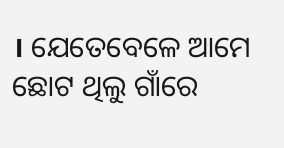। ଯେତେବେଳେ ଆମେ ଛୋଟ ଥିଲୁ ଗାଁରେ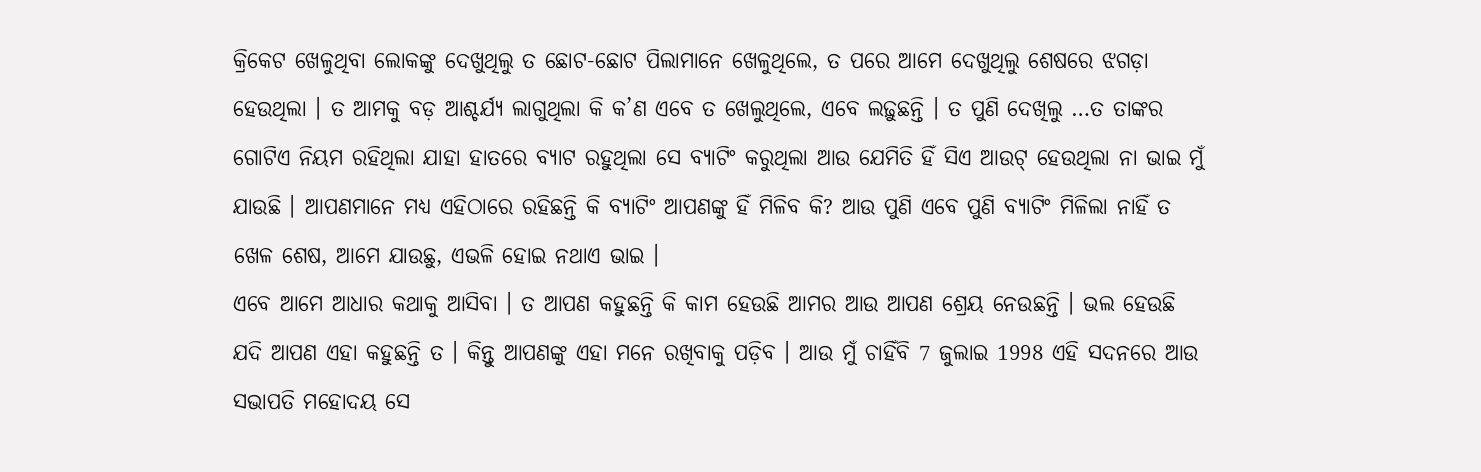କ୍ରିକେଟ ଖେଳୁଥିବା ଲୋକଙ୍କୁ ଦେଖୁଥିଲୁ ତ ଛୋଟ-ଛୋଟ ପିଲାମାନେ ଖେଳୁଥିଲେ, ତ ପରେ ଆମେ ଦେଖୁଥିଲୁ ଶେଷରେ ଝଗଡ଼ା ହେଉଥିଲା । ତ ଆମକୁ ବଡ଼ ଆଶ୍ଚର୍ଯ୍ୟ ଲାଗୁଥିଲା କି କ’ଣ ଏବେ ତ ଖେଲୁଥିଲେ, ଏବେ ଲଢ଼ୁଛନ୍ତି । ତ ପୁଣି ଦେଖିଲୁ …ତ ତାଙ୍କର ଗୋଟିଏ ନିୟମ ରହିଥିଲା ଯାହା ହାତରେ ବ୍ୟାଟ ରହୁଥିଲା ସେ ବ୍ୟାଟିଂ କରୁଥିଲା ଆଉ ଯେମିତି ହିଁ ସିଏ ଆଉଟ୍ ହେଉଥିଲା ନା ଭାଇ ମୁଁ ଯାଉଛି । ଆପଣମାନେ ମଧ୍ୟ ଏହିଠାରେ ରହିଛନ୍ତି କି ବ୍ୟାଟିଂ ଆପଣଙ୍କୁ ହିଁ ମିଳିବ କି? ଆଉ ପୁଣି ଏବେ ପୁଣି ବ୍ୟାଟିଂ ମିଳିଲା ନାହିଁ ତ ଖେଳ ଶେଷ, ଆମେ ଯାଉଛୁ, ଏଭଳି ହୋଇ ନଥାଏ ଭାଇ ।
ଏବେ ଆମେ ଆଧାର କଥାକୁ ଆସିବା । ତ ଆପଣ କହୁଛନ୍ତି କି କାମ ହେଉଛି ଆମର ଆଉ ଆପଣ ଶ୍ରେୟ ନେଉଛନ୍ତି । ଭଲ ହେଉଛି ଯଦି ଆପଣ ଏହା କହୁଛନ୍ତି ତ । କିନ୍ତୁ ଆପଣଙ୍କୁ ଏହା ମନେ ରଖିବାକୁ ପଡ଼ିବ । ଆଉ ମୁଁ ଚାହିଁବି 7 ଜୁଲାଇ 1998 ଏହି ସଦନରେ ଆଉ ସଭାପତି ମହୋଦୟ ସେ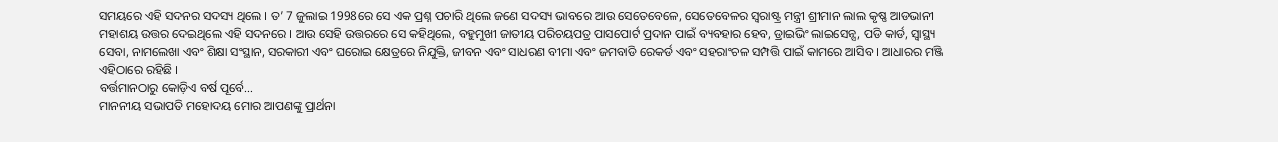ସମୟରେ ଏହି ସଦନର ସଦସ୍ୟ ଥିଲେ । ତ’ 7 ଜୁଲାଇ 1998ରେ ସେ ଏକ ପ୍ରଶ୍ନ ପଚାରି ଥିଲେ ଜଣେ ସଦସ୍ୟ ଭାବରେ ଆଉ ସେତେବେଳେ, ସେତେବେଳର ସ୍ଵରାଷ୍ଟ୍ର ମନ୍ତ୍ରୀ ଶ୍ରୀମାନ ଲାଲ କୃଷ୍ଣ ଆଡଭାନୀ ମହାଶୟ ଉତ୍ତର ଦେଇଥିଲେ ଏହି ସଦନରେ । ଆଉ ସେହି ଉତ୍ତରରେ ସେ କହିଥିଲେ, ବହୁମୁଖୀ ଜାତୀୟ ପରିଚୟପତ୍ର ପାସପୋର୍ଟ ପ୍ରଦାନ ପାଇଁ ବ୍ୟବହାର ହେବ, ଡ୍ରାଇଭିଂ ଲାଇସେନ୍ସ, ପଡି କାର୍ଡ, ସ୍ୱାସ୍ଥ୍ୟ ସେବା, ନାମଲେଖା ଏବଂ ଶିକ୍ଷା ସଂସ୍ଥାନ, ସରକାରୀ ଏବଂ ଘରୋଇ କ୍ଷେତ୍ରରେ ନିଯୁକ୍ତି, ଜୀବନ ଏବଂ ସାଧରଣ ବୀମା ଏବଂ ଜମବାଡି ରେକର୍ଡ ଏବଂ ସହରାଂଚଳ ସମ୍ପତ୍ତି ପାଇଁ କାମରେ ଆସିବ । ଆଧାରର ମଞ୍ଜି ଏହିଠାରେ ରହିଛି ।
ବର୍ତ୍ତମାନଠାରୁ କୋଡ଼ିଏ ବର୍ଷ ପୂର୍ବେ…
ମାନନୀୟ ସଭାପତି ମହୋଦୟ ମୋର ଆପଣଙ୍କୁ ପ୍ରାର୍ଥନା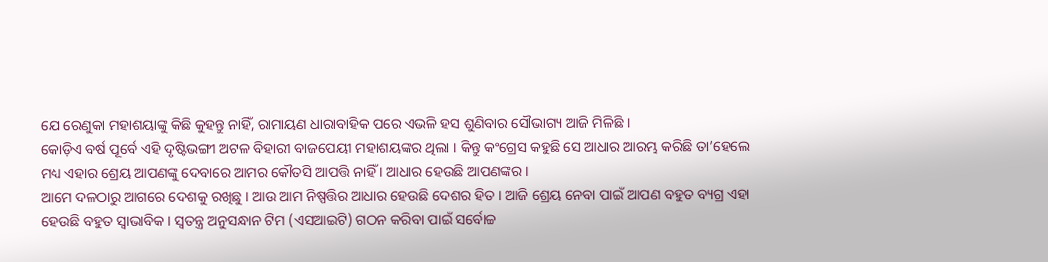ଯେ ରେଣୁକା ମହାଶୟାଙ୍କୁ କିଛି କୁହନ୍ତୁ ନାହିଁ, ରାମାୟଣ ଧାରାବାହିକ ପରେ ଏଭଳି ହସ ଶୁଣିବାର ସୌଭାଗ୍ୟ ଆଜି ମିଳିଛି ।
କୋଡ଼ିଏ ବର୍ଷ ପୂର୍ବେ ଏହି ଦୃଷ୍ଟିଭଙ୍ଗୀ ଅଟଳ ବିହାରୀ ବାଜପେୟୀ ମହାଶୟଙ୍କର ଥିଲା । କିନ୍ତୁ କଂଗ୍ରେସ କହୁଛି ସେ ଆଧାର ଆରମ୍ଭ କରିଛି ତା’ହେଲେ ମଧ୍ୟ ଏହାର ଶ୍ରେୟ ଆପଣଙ୍କୁ ଦେବାରେ ଆମର କୌତସି ଆପତ୍ତି ନାହିଁ । ଆଧାର ହେଉଛି ଆପଣଙ୍କର ।
ଆମେ ଦଳଠାରୁ ଆଗରେ ଦେଶକୁ ରଖିଛୁ । ଆଉ ଆମ ନିଷ୍ପତ୍ତିର ଆଧାର ହେଉଛି ଦେଶର ହିତ । ଆଜି ଶ୍ରେୟ ନେବା ପାଇଁ ଆପଣ ବହୁତ ବ୍ୟଗ୍ର ଏହା ହେଉଛି ବହୁତ ସ୍ୱାଭାବିକ । ସ୍ଵତନ୍ତ୍ର ଅନୁସନ୍ଧାନ ଟିମ (ଏସଆଇଟି) ଗଠନ କରିବା ପାଇଁ ସର୍ବୋଚ୍ଚ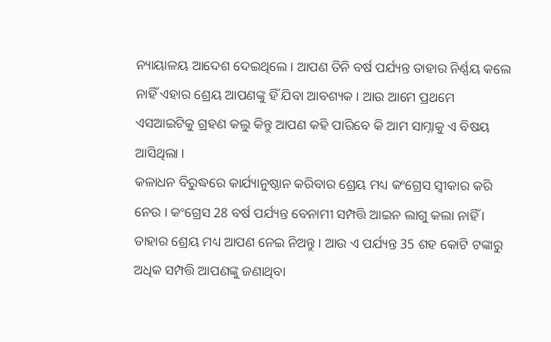ନ୍ୟାୟାଳୟ ଆଦେଶ ଦେଇଥିଲେ । ଆପଣ ତିନି ବର୍ଷ ପର୍ଯ୍ୟନ୍ତ ତାହାର ନିର୍ଣ୍ଣୟ କଲେ ନାହିଁ ଏହାର ଶ୍ରେୟ ଆପଣଙ୍କୁ ହିଁ ଯିବା ଆବଶ୍ୟକ । ଆଉ ଆମେ ପ୍ରଥମେ ଏସଆଇଟିକୁ ଗ୍ରହଣ କଲୁ କିନ୍ତୁ ଆପଣ କହି ପାରିବେ କି ଆମ ସାମ୍ନାକୁ ଏ ବିଷୟ ଆସିଥିଲା ।
କଳାଧନ ବିରୁଦ୍ଧରେ କାର୍ଯ୍ୟାନୁଷ୍ଠାନ କରିବାର ଶ୍ରେୟ ମଧ୍ୟ କଂଗ୍ରେସ ସ୍ୱୀକାର କରି ନେଉ । କଂଗ୍ରେସ 28 ବର୍ଷ ପର୍ଯ୍ୟନ୍ତ ବେନାମୀ ସମ୍ପତ୍ତି ଆଇନ ଲାଗୁ କଲା ନାହିଁ । ତାହାର ଶ୍ରେୟ ମଧ୍ୟ ଆପଣ ନେଇ ନିଅନ୍ତୁ । ଆଉ ଏ ପର୍ଯ୍ୟନ୍ତ 35 ଶହ କୋଟି ଟଙ୍କାରୁ ଅଧିକ ସମ୍ପତ୍ତି ଆପଣଙ୍କୁ ଜଣାଥିବା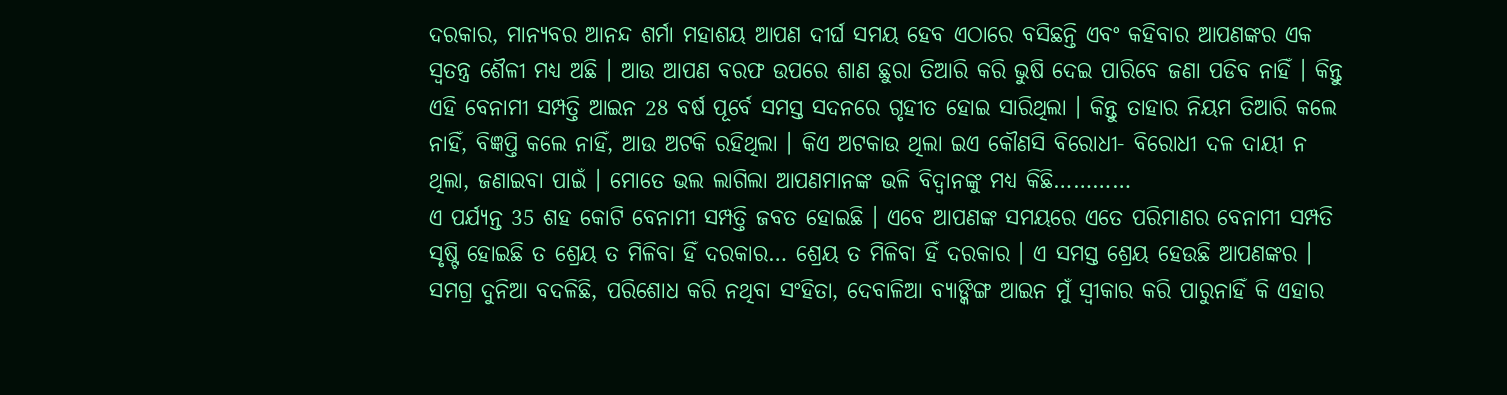ଦରକାର, ମାନ୍ୟବର ଆନନ୍ଦ ଶର୍ମା ମହାଶୟ ଆପଣ ଦୀର୍ଘ ସମୟ ହେବ ଏଠାରେ ବସିଛନ୍ତି ଏବଂ କହିବାର ଆପଣଙ୍କର ଏକ ସ୍ୱତନ୍ତ୍ର ଶୈଳୀ ମଧ୍ୟ ଅଛି । ଆଉ ଆପଣ ବରଫ ଉପରେ ଶାଣ ଛୁରା ତିଆରି କରି ଭୁଷି ଦେଇ ପାରିବେ ଜଣା ପଡିବ ନାହିଁ । କିନ୍ତୁ ଏହି ବେନାମୀ ସମ୍ପତ୍ତି ଆଇନ 28 ବର୍ଷ ପୂର୍ବେ ସମସ୍ତ ସଦନରେ ଗୃହୀତ ହୋଇ ସାରିଥିଲା । କିନ୍ତୁ ତାହାର ନିୟମ ତିଆରି କଲେ ନାହିଁ, ବିଜ୍ଞପ୍ତି କଲେ ନାହିଁ, ଆଉ ଅଟକି ରହିଥିଲା । କିଏ ଅଟକାଉ ଥିଲା ଇଏ କୌଣସି ବିରୋଧୀ- ବିରୋଧୀ ଦଳ ଦାୟୀ ନ ଥିଲା, ଜଣାଇବା ପାଇଁ । ମୋତେ ଭଲ ଲାଗିଲା ଆପଣମାନଙ୍କ ଭଳି ବିଦ୍ୱାନଙ୍କୁ ମଧ୍ୟ କିଛି…………
ଏ ପର୍ଯ୍ୟନ୍ତ 35 ଶହ କୋଟି ବେନାମୀ ସମ୍ପତ୍ତି ଜବତ ହୋଇଛି । ଏବେ ଆପଣଙ୍କ ସମୟରେ ଏତେ ପରିମାଣର ବେନାମୀ ସମ୍ପତି ସୃଷ୍ଟି ହୋଇଛି ତ ଶ୍ରେୟ ତ ମିଳିବା ହିଁ ଦରକାର… ଶ୍ରେୟ ତ ମିଳିବା ହିଁ ଦରକାର । ଏ ସମସ୍ତ ଶ୍ରେୟ ହେଉଛି ଆପଣଙ୍କର । ସମଗ୍ର ଦୁନିଆ ବଦଳିଛି, ପରିଶୋଧ କରି ନଥିବା ସଂହିତା, ଦେବାଳିଆ ବ୍ୟାଙ୍କିଙ୍ଗ ଆଇନ ମୁଁ ସ୍ୱୀକାର କରି ପାରୁନାହିଁ କି ଏହାର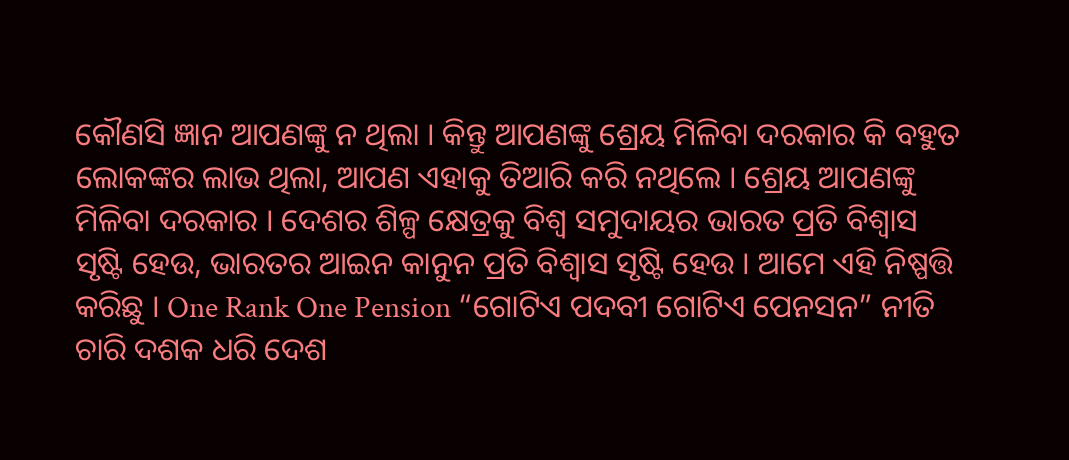କୌଣସି ଜ୍ଞାନ ଆପଣଙ୍କୁ ନ ଥିଲା । କିନ୍ତୁ ଆପଣଙ୍କୁ ଶ୍ରେୟ ମିଳିବା ଦରକାର କି ବହୁତ ଲୋକଙ୍କର ଲାଭ ଥିଲା, ଆପଣ ଏହାକୁ ତିଆରି କରି ନଥିଲେ । ଶ୍ରେୟ ଆପଣଙ୍କୁ ମିଳିବା ଦରକାର । ଦେଶର ଶିଳ୍ପ କ୍ଷେତ୍ରକୁ ବିଶ୍ୱ ସମୁଦାୟର ଭାରତ ପ୍ରତି ବିଶ୍ୱାସ ସୃଷ୍ଟି ହେଉ, ଭାରତର ଆଇନ କାନୁନ ପ୍ରତି ବିଶ୍ୱାସ ସୃଷ୍ଟି ହେଉ । ଆମେ ଏହି ନିଷ୍ପତ୍ତି କରିଛୁ । One Rank One Pension “ଗୋଟିଏ ପଦବୀ ଗୋଟିଏ ପେନସନ” ନୀତି ଚାରି ଦଶକ ଧରି ଦେଶ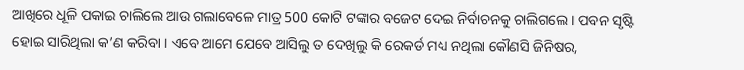ଆଖିରେ ଧୂଳି ପକାଇ ଚାଲିଲେ ଆଉ ଗଲାବେଳେ ମାତ୍ର 500 କୋଟି ଟଙ୍କାର ବଜେଟ ଦେଇ ନିର୍ବାଚନକୁ ଚାଲିଗଲେ । ପବନ ସୃଷ୍ଟି ହୋଇ ସାରିଥିଲା କ’ଣ କରିବା । ଏବେ ଆମେ ଯେବେ ଆସିଲୁ ତ ଦେଖିଲୁ କି ରେକର୍ଡ ମଧ୍ୟ ନଥିଲା କୌଣସି ଜିନିଷର,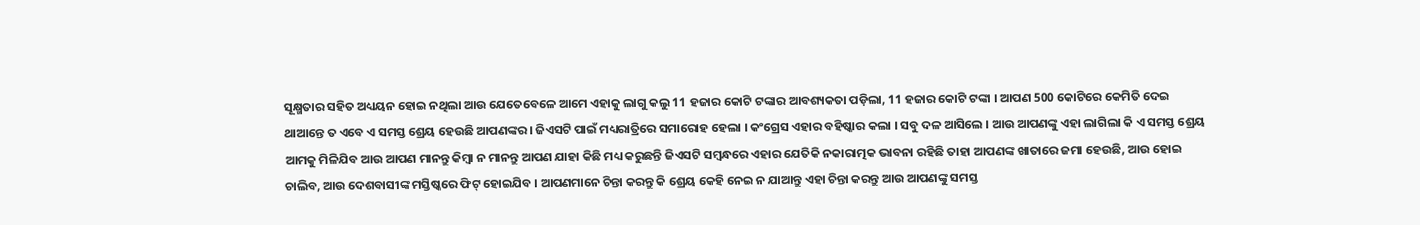ସୂକ୍ଷ୍ମତାର ସହିତ ଅଧ୍ୟୟନ ହୋଇ ନଥିଲା ଆଉ ଯେତେବେଳେ ଆମେ ଏହାକୁ ଲାଗୁ କଲୁ 11 ହଜାର କୋଟି ଟଙ୍କାର ଆବଶ୍ୟକତା ପଡ଼ିଲା, 11 ହଜାର କୋଟି ଟଙ୍କା । ଆପଣ 500 କୋଟିରେ କେମିତି ଦେଇ ଥାଆନ୍ତେ ତ ଏବେ ଏ ସମସ୍ତ ଶ୍ରେୟ ହେଉଛି ଆପଣଙ୍କର । ଜିଏସଟି ପାଇଁ ମଧ୍ୟରାତ୍ରିରେ ସମାରୋହ ହେଲା । କଂଗ୍ରେସ ଏହାର ବହିଷ୍କାର କଲା । ସବୁ ଦଳ ଆସିଲେ । ଆଉ ଆପଣଙ୍କୁ ଏହା ଲାଗିଲା କି ଏ ସମସ୍ତ ଶ୍ରେୟ ଆମକୁ ମିଳିଯିବ ଆଉ ଆପଣ ମାନନ୍ତୁ କିମ୍ବା ନ ମାନନ୍ତୁ ଆପଣ ଯାହା କିଛି ମଧ୍ୟ କରୁଛନ୍ତି ଜିଏସଟି ସମ୍ବନ୍ଧରେ ଏହାର ଯେତିକି ନକାରାତ୍ମକ ଭାବନା ରହିଛି ତାହା ଆପଣଙ୍କ ଖାତାରେ ଜମା ହେଉଛି, ଆଉ ହୋଇ ଚାଲିବ, ଆଉ ଦେଶବାସୀଙ୍କ ମସ୍ତିଷ୍କରେ ଫିଟ୍ ହୋଇଯିବ । ଆପଣମାନେ ଚିନ୍ତା କରନ୍ତୁ କି ଶ୍ରେୟ କେହି ନେଇ ନ ଯାଆନ୍ତୁ ଏହା ଚିନ୍ତା କରନ୍ତୁ ଆଉ ଆପଣଙ୍କୁ ସମସ୍ତ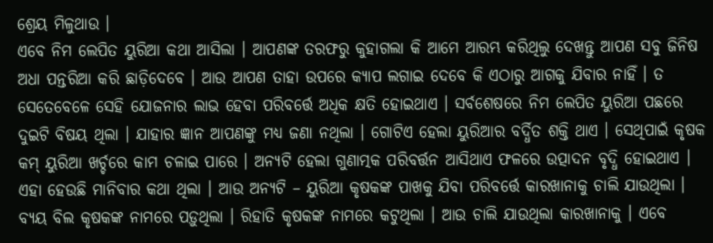ଶ୍ରେୟ ମିଳୁଥାଉ ।
ଏବେ ନିମ ଲେପିତ ୟୁରିଆ କଥା ଆସିଲା । ଆପଣଙ୍କ ତରଫରୁ କୁହାଗଲା କି ଆମେ ଆରମ୍ଭ କରିଥିଲୁ ଦେଖନ୍ତୁ ଆପଣ ସବୁ ଜିନିଷ ଅଧା ପନ୍ତରିଆ କରି ଛାଡ଼ିଦେବେ । ଆଉ ଆପଣ ତାହା ଉପରେ କ୍ୟାପ ଲଗାଇ ଦେବେ କି ଏଠାରୁ ଆଗକୁ ଯିବାର ନାହିଁ । ତ ସେତେବେଳେ ସେହି ଯୋଜନାର ଲାଭ ହେବା ପରିବର୍ତ୍ତେ ଅଧିକ କ୍ଷତି ହୋଇଥାଏ । ସର୍ବଶେଷରେ ନିମ ଲେପିତ ୟୁରିଆ ପଛରେ ଦୁଇଟି ବିଷୟ ଥିଲା । ଯାହାର ଜ୍ଞାନ ଆପଣଙ୍କୁ ମଧ୍ୟ ଜଣା ନଥିଲା । ଗୋଟିଏ ହେଲା ୟୁରିଆର ବର୍ଦ୍ଧିତ ଶକ୍ତି ଥାଏ । ସେଥିପାଇଁ କୃଷକ କମ୍ ୟୁରିଆ ଖର୍ଚ୍ଚରେ କାମ ଚଳାଇ ପାରେ । ଅନ୍ୟଟି ହେଲା ଗୁଣାତ୍ମକ ପରିବର୍ତ୍ତନ ଆସିଥାଏ ଫଳରେ ଉତ୍ପାଦନ ବୃଦ୍ଧି ହୋଇଥାଏ । ଏହା ହେଉଛି ମାନିବାର କଥା ଥିଲା । ଆଉ ଅନ୍ୟଟି – ୟୁରିଆ କୃଷକଙ୍କ ପାଖକୁ ଯିବା ପରିବର୍ତ୍ତେ କାରଖାନାକୁ ଚାଲି ଯାଉଥିଲା । ବ୍ୟୟ ବିଲ କୃଷକଙ୍କ ନାମରେ ପଡ଼ୁଥିଲା । ରିହାତି କୃଷକଙ୍କ ନାମରେ କଟୁଥିଲା । ଆଉ ଚାଲି ଯାଉଥିଲା କାରଖାନାକୁ । ଏବେ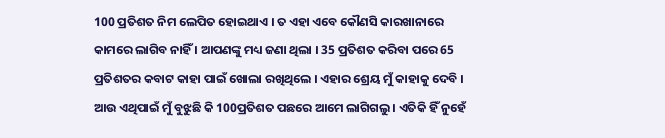100 ପ୍ରତିଶତ ନିମ ଲେପିତ ହୋଇଥାଏ । ତ ଏହା ଏବେ କୌଣସି କାରଖାନାରେ କାମରେ ଲାଗିବ ନାହିଁ । ଆପଣଙ୍କୁ ମଧ୍ୟ ଜଣା ଥିଲା । 35 ପ୍ରତିଶତ କରିବା ପରେ 65 ପ୍ରତିଶତର କବାଟ କାହା ପାଇଁ ଖୋଲା ରଖିଥିଲେ । ଏହାର ଶ୍ରେୟ ମୁଁ କାହାକୁ ଦେବି ।
ଆଉ ଏଥିପାଇଁ ମୁଁ ବୁଝୁଛି କି 100ପ୍ରତିଶତ ପଛରେ ଆମେ ଲାଗିଗଲୁ । ଏତିକି ହିଁ ନୁହେଁ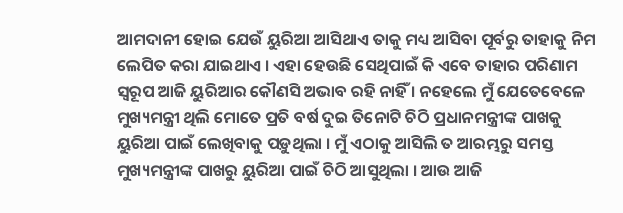ଆମଦାନୀ ହୋଇ ଯେଉଁ ୟୁରିଆ ଆସିଥାଏ ତାକୁ ମଧ୍ୟ ଆସିବା ପୂର୍ବରୁ ତାହାକୁ ନିମ ଲେପିତ କରା ଯାଇଥାଏ । ଏହା ହେଉଛି ସେଥିପାଇଁ କି ଏବେ ତାହାର ପରିଣାମ ସ୍ୱରୂପ ଆଜି ୟୁରିଆର କୌଣସି ଅଭାବ ରହି ନାହିଁ । ନହେଲେ ମୁଁ ଯେତେବେଳେ ମୁଖ୍ୟମନ୍ତ୍ରୀ ଥିଲି ମୋତେ ପ୍ରତି ବର୍ଷ ଦୁଇ ତିନୋଟି ଚିଠି ପ୍ରଧାନମନ୍ତ୍ରୀଙ୍କ ପାଖକୁ ୟୁରିଆ ପାଇଁ ଲେଖିବାକୁ ପଡ଼ୁଥିଲା । ମୁଁ ଏଠାକୁ ଆସିଲି ତ ଆରମ୍ଭରୁ ସମସ୍ତ ମୁଖ୍ୟମନ୍ତ୍ରୀଙ୍କ ପାଖରୁ ୟୁରିଆ ପାଇଁ ଚିଠି ଆସୁଥିଲା । ଆଉ ଆଜି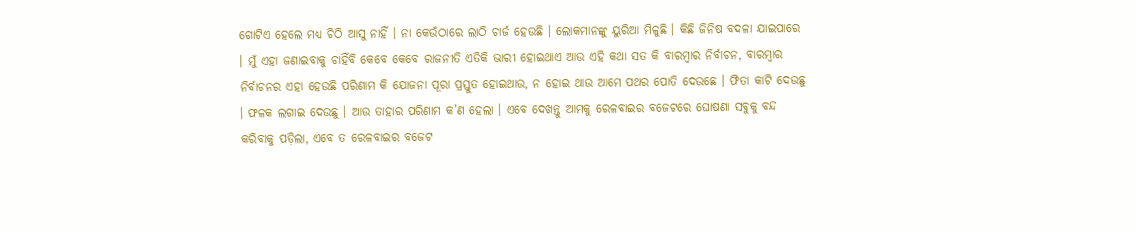ଗୋଟିଏ ହେଲେ ମଧ୍ୟ ଚିଠି ଆସୁ ନାହିଁ । ନା କେଉଁଠାରେ ଲାଠି ଚାର୍ଜ ହେଉଛି । ଲୋକମାନଙ୍କୁ ୟୁରିଆ ମିଳୁଛି । କିଛି ଜିନିଷ ବଦଳା ଯାଇପାରେ । ମୁଁ ଏହା ଜଣାଇବାକୁ ଚାହିଁବି କେବେ କେବେ ରାଜନୀତି ଏତିକି ଭାରୀ ହୋଇଥାଏ ଆଉ ଏହି କଥା ସତ କି ବାରମ୍ବାର ନିର୍ବାଚନ, ବାରମ୍ବାର ନିର୍ବାଚନର ଏହା ହେଉଛି ପରିଣାମ କି ଯୋଜନା ପୂରା ପ୍ରସ୍ତୁତ ହୋଇଥାଉ, ନ ହୋଇ ଥାଉ ଆମେ ପଥର ପୋତି ଦେଉଛେ । ଫିତା କାଟି ଦେଉଛୁ । ଫଳକ ଲଗାଇ ଦେଉଛୁ । ଆଉ ତାହାର ପରିଣାମ କ’ଣ ହେଲା । ଏବେ ଦେଖନ୍ତୁ ଆମକୁ ରେଳବାଇର ବଜେଟରେ ଘୋଷଣା ସବୁକୁ ବନ୍ଦ କରିବାକୁ ପଡ଼ିଲା, ଏବେ ତ ରେଳବାଇର ବଜେଟ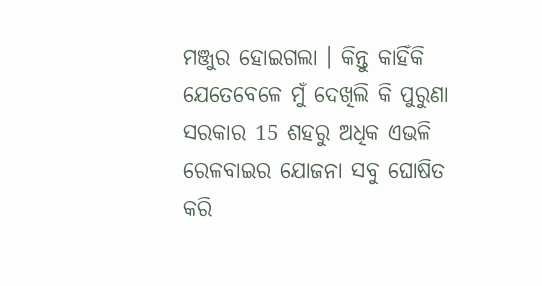ମଞ୍ଜୁର ହୋଇଗଲା । କିନ୍ତୁ କାହିଁକି ଯେତେବେଳେ ମୁଁ ଦେଖିଲି କି ପୁରୁଣା ସରକାର 15 ଶହରୁ ଅଧିକ ଏଭଳି ରେଳବାଇର ଯୋଜନା ସବୁ ଘୋଷିତ କରି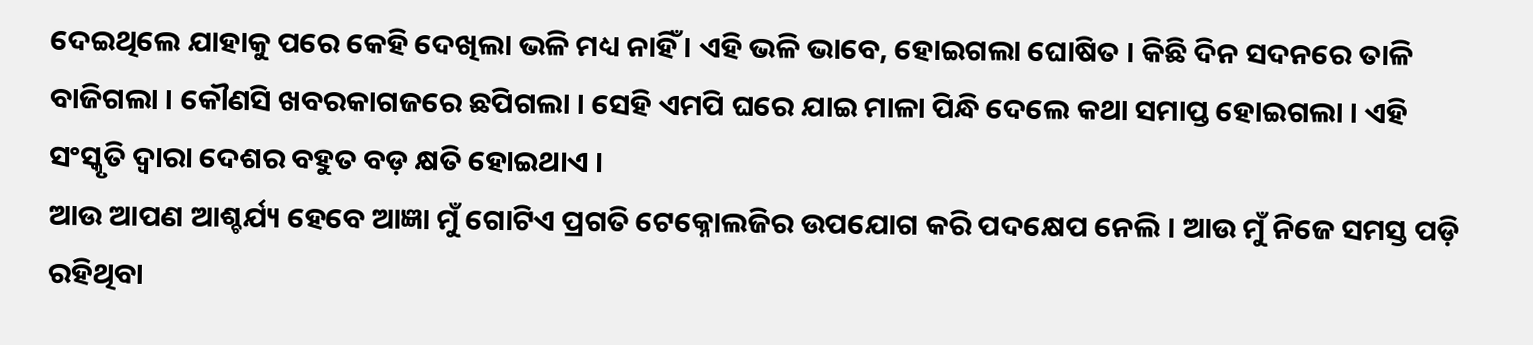ଦେଇଥିଲେ ଯାହାକୁ ପରେ କେହି ଦେଖିଲା ଭଳି ମଧ୍ୟ ନାହିଁ । ଏହି ଭଳି ଭାବେ, ହୋଇଗଲା ଘୋଷିତ । କିଛି ଦିନ ସଦନରେ ତାଳି ବାଜିଗଲା । କୌଣସି ଖବରକାଗଜରେ ଛପିଗଲା । ସେହି ଏମପି ଘରେ ଯାଇ ମାଳା ପିନ୍ଧି ଦେଲେ କଥା ସମାପ୍ତ ହୋଇଗଲା । ଏହି ସଂସ୍କୃତି ଦ୍ୱାରା ଦେଶର ବହୁତ ବଡ଼ କ୍ଷତି ହୋଇଥାଏ ।
ଆଉ ଆପଣ ଆଶ୍ଚର୍ଯ୍ୟ ହେବେ ଆଜ୍ଞା ମୁଁ ଗୋଟିଏ ପ୍ରଗତି ଟେକ୍ନୋଲଜିର ଉପଯୋଗ କରି ପଦକ୍ଷେପ ନେଲି । ଆଉ ମୁଁ ନିଜେ ସମସ୍ତ ପଡ଼ି ରହିଥିବା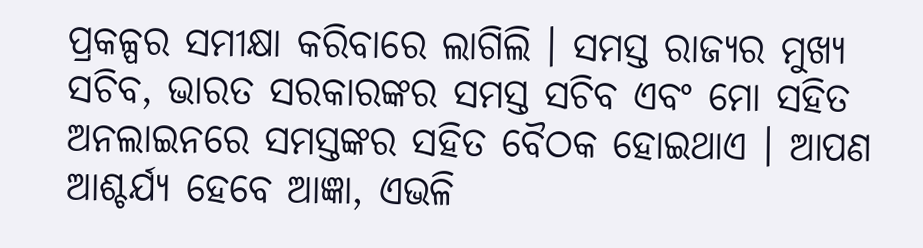ପ୍ରକଳ୍ପର ସମୀକ୍ଷା କରିବାରେ ଲାଗିଲି । ସମସ୍ତ ରାଜ୍ୟର ମୁଖ୍ୟ ସଚିବ, ଭାରତ ସରକାରଙ୍କର ସମସ୍ତ ସଚିବ ଏବଂ ମୋ ସହିତ ଅନଲାଇନରେ ସମସ୍ତଙ୍କର ସହିତ ବୈଠକ ହୋଇଥାଏ । ଆପଣ ଆଶ୍ଚର୍ଯ୍ୟ ହେବେ ଆଜ୍ଞା, ଏଭଳି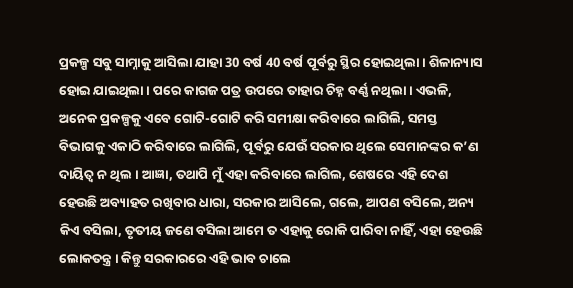ପ୍ରକଳ୍ପ ସବୁ ସାମ୍ନାକୁ ଆସିଲା ଯାହା 30 ବର୍ଷ 40 ବର୍ଷ ପୂର୍ବରୁ ସ୍ଥିର ହୋଇଥିଲା । ଶିଳାନ୍ୟାସ ହୋଇ ଯାଇଥିଲା । ପରେ କାଗଜ ପତ୍ର ଉପରେ ତାହାର ଚିହ୍ନ ବର୍ଣ୍ଣ ନଥିଲା । ଏଭଳି, ଅନେକ ପ୍ରକଳ୍ପକୁ ଏବେ ଗୋଟି-ଗୋଟି କରି ସମୀକ୍ଷା କରିବାରେ ଲାଗିଲି, ସମସ୍ତ ବିଭାଗକୁ ଏକାଠି କରିବାରେ ଲାଗିଲି, ପୂର୍ବରୁ ଯେଉଁ ସରକାର ଥିଲେ ସେମାନଙ୍କର କ’ଣ ଦାୟିତ୍ୱ ନ ଥିଲ । ଆଜ୍ଞା, ତଥାପି ମୁଁ ଏହା କରିବାରେ ଲାଗିଲ, ଶେଷରେ ଏହି ଦେଶ ହେଉଛି ଅବ୍ୟାହତ ରଖିବାର ଧାରା, ସରକାର ଆସିଲେ, ଗଲେ, ଆପଣ ବସିଲେ, ଅନ୍ୟ କିଏ ବସିଲା, ତୃତୀୟ ଜଣେ ବସିଲା ଆମେ ତ ଏହାକୁ ରୋକି ପାରିବା ନାହିଁ, ଏହା ହେଉଛି ଲୋକତନ୍ତ୍ର । କିନ୍ତୁ ସରକାରରେ ଏହି ଭାବ ଚାଲେ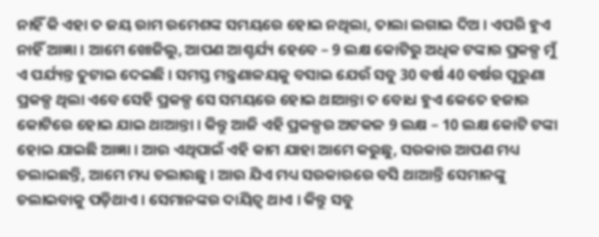ନାହିଁ କି ଏହା ତ ଜୟ ରାମ ରମେଶଙ୍କ ସମୟରେ ହୋଇ ନଥିଲା, ତାଲା ଲଗାଇ ଦିଅ । ଏପରି ହୁଏ ନାହିଁ ଆଜ୍ଞା । ଆମେ ଖୋଜିଲୁ, ଆପଣ ଆଶ୍ଚର୍ଯ୍ୟ ହେବେ – 9 ଲକ୍ଷ କୋଟିରୁ ଅଧିକ ଟଙ୍କାର ପ୍ରକଳ୍ପ ମୁଁ ଏ ପର୍ଯ୍ୟନ୍ତ ତୁଟାଇ ଦେଇଛି । ସମସ୍ତ ମନ୍ତ୍ରଣାଳୟକୁ ବସାଇ ଯେଉଁ ସବୁ 30 ବର୍ଷ 40 ବର୍ଷର ପୁରୁଣା ପ୍ରକଳ୍ପ ଥିଲା ଏବେ ସେହି ପ୍ରକଳ୍ପ ସେ ସମୟରେ ହୋଇ ଥାଆନ୍ତା ତ ବୋଧ ହୁଏ କେତେ ହଜାର କୋଟିରେ ହୋଇ ଯାଇ ଥାଆନ୍ତା । କିନ୍ତୁ ଆଜି ଏହି ପ୍ରକଳ୍ପର ଅଟକଳ 9 ଲକ୍ଷ – 10 ଲକ୍ଷ କୋଟି ଟଙ୍କା ହୋଇ ଯାଇଛି ଆଜ୍ଞା । ଆଉ ଏଥିପାଇଁ ଏହି କାମ ଯାହା ଆମେ କରୁଛୁ, ସରକାର ଆପଣ ମଧ୍ୟ ଚଲାଇଛନ୍ତି, ଆମେ ମଧ୍ୟ ଚଲାଉଛୁ । ଆଉ ଯିଏ ମଧ୍ୟ ସରକାରରେ ବସି ଥାଆନ୍ତି ସେମାନଙ୍କୁ ଚଲାଇବାକୁ ପଡ଼ିଥାଏ । ସେମାନଙ୍କର ଦାୟିତ୍ୱ ଥାଏ । କିନ୍ତୁ ସବୁ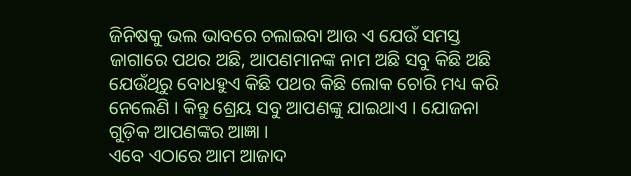ଜିନିଷକୁ ଭଲ ଭାବରେ ଚଲାଇବା ଆଉ ଏ ଯେଉଁ ସମସ୍ତ ଜାଗାରେ ପଥର ଅଛି, ଆପଣମାନଙ୍କ ନାମ ଅଛି ସବୁ କିଛି ଅଛି ଯେଉଁଥିରୁ ବୋଧହୁଏ କିଛି ପଥର କିଛି ଲୋକ ଚୋରି ମଧ୍ୟ କରି ନେଲେଣି । କିନ୍ତୁ ଶ୍ରେୟ ସବୁ ଆପଣଙ୍କୁ ଯାଇଥାଏ । ଯୋଜନା ଗୁଡ଼ିକ ଆପଣଙ୍କର ଆଜ୍ଞା ।
ଏବେ ଏଠାରେ ଆମ ଆଜାଦ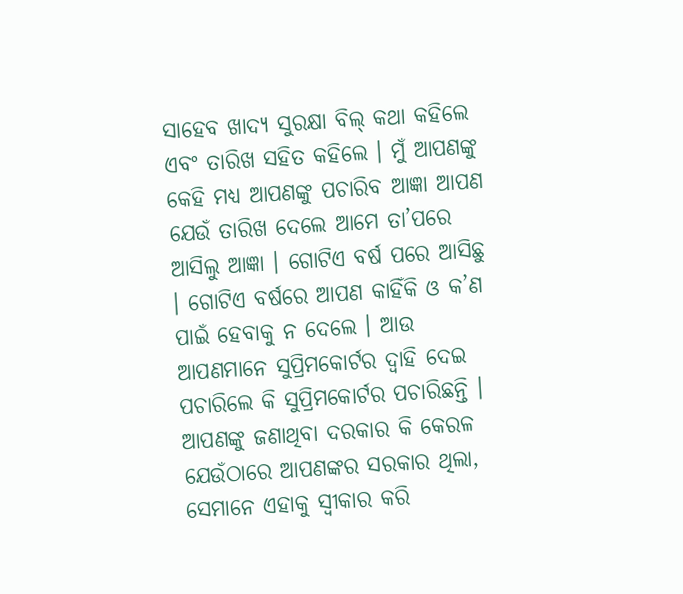ସାହେବ ଖାଦ୍ୟ ସୁରକ୍ଷା ବିଲ୍ କଥା କହିଲେ ଏବଂ ତାରିଖ ସହିତ କହିଲେ । ମୁଁ ଆପଣଙ୍କୁ କେହି ମଧ୍ୟ ଆପଣଙ୍କୁ ପଚାରିବ ଆଜ୍ଞା ଆପଣ ଯେଉଁ ତାରିଖ ଦେଲେ ଆମେ ତା’ପରେ ଆସିଲୁ ଆଜ୍ଞା । ଗୋଟିଏ ବର୍ଷ ପରେ ଆସିଛୁ । ଗୋଟିଏ ବର୍ଷରେ ଆପଣ କାହିଁକି ଓ କ’ଣ ପାଇଁ ହେବାକୁ ନ ଦେଲେ । ଆଉ ଆପଣମାନେ ସୁପ୍ରିମକୋର୍ଟର ଦ୍ୱାହି ଦେଇ ପଚାରିଲେ କି ସୁପ୍ରିମକୋର୍ଟର ପଚାରିଛନ୍ତି । ଆପଣଙ୍କୁ ଜଣାଥିବା ଦରକାର କି କେରଳ ଯେଉଁଠାରେ ଆପଣଙ୍କର ସରକାର ଥିଲା, ସେମାନେ ଏହାକୁ ସ୍ୱୀକାର କରି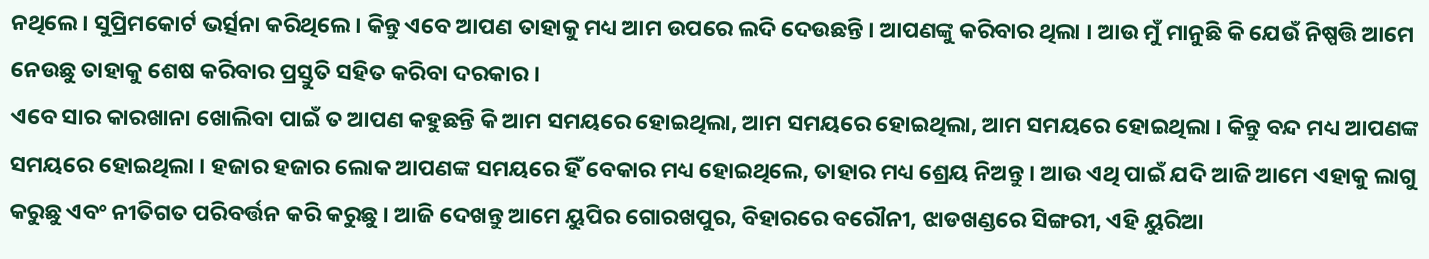ନଥିଲେ । ସୁପ୍ରିମକୋର୍ଟ ଭର୍ତ୍ସନା କରିଥିଲେ । କିନ୍ତୁ ଏବେ ଆପଣ ତାହାକୁ ମଧ୍ୟ ଆମ ଉପରେ ଲଦି ଦେଉଛନ୍ତି । ଆପଣଙ୍କୁ କରିବାର ଥିଲା । ଆଉ ମୁଁ ମାନୁଛି କି ଯେଉଁ ନିଷ୍ପତ୍ତି ଆମେ ନେଉଛୁ ତାହାକୁ ଶେଷ କରିବାର ପ୍ରସ୍ତୁତି ସହିତ କରିବା ଦରକାର ।
ଏବେ ସାର କାରଖାନା ଖୋଲିବା ପାଇଁ ତ ଆପଣ କହୁଛନ୍ତି କି ଆମ ସମୟରେ ହୋଇଥିଲା, ଆମ ସମୟରେ ହୋଇଥିଲା, ଆମ ସମୟରେ ହୋଇଥିଲା । କିନ୍ତୁ ବନ୍ଦ ମଧ୍ୟ ଆପଣଙ୍କ ସମୟରେ ହୋଇଥିଲା । ହଜାର ହଜାର ଲୋକ ଆପଣଙ୍କ ସମୟରେ ହିଁ ବେକାର ମଧ୍ୟ ହୋଇଥିଲେ, ତାହାର ମଧ୍ୟ ଶ୍ରେୟ ନିଅନ୍ତୁ । ଆଉ ଏଥି ପାଇଁ ଯଦି ଆଜି ଆମେ ଏହାକୁ ଲାଗୁ କରୁଛୁ ଏବଂ ନୀତିଗତ ପରିବର୍ତ୍ତନ କରି କରୁଛୁ । ଆଜି ଦେଖନ୍ତୁ ଆମେ ୟୁପିର ଗୋରଖପୁର, ବିହାରରେ ବରୌନୀ, ଝାଡଖଣ୍ଡରେ ସିଙ୍ଗରୀ, ଏହି ୟୁରିଆ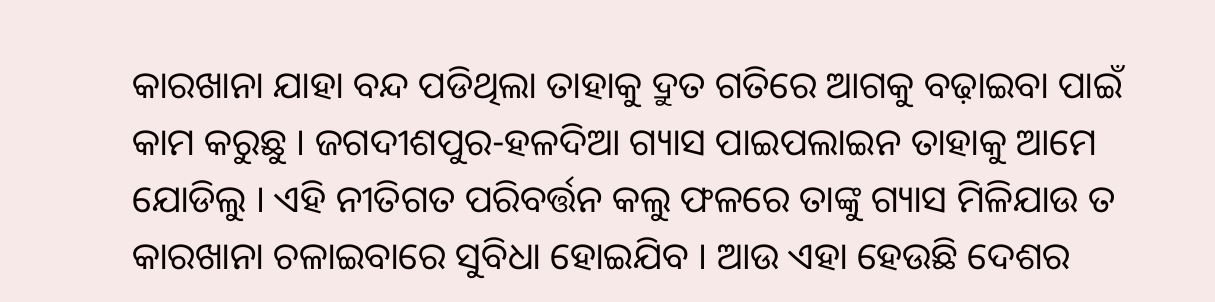କାରଖାନା ଯାହା ବନ୍ଦ ପଡିଥିଲା ତାହାକୁ ଦ୍ରୁତ ଗତିରେ ଆଗକୁ ବଢ଼ାଇବା ପାଇଁ କାମ କରୁଛୁ । ଜଗଦୀଶପୁର-ହଳଦିଆ ଗ୍ୟାସ ପାଇପଲାଇନ ତାହାକୁ ଆମେ ଯୋଡିଲୁ । ଏହି ନୀତିଗତ ପରିବର୍ତ୍ତନ କଲୁ ଫଳରେ ତାଙ୍କୁ ଗ୍ୟାସ ମିଳିଯାଉ ତ କାରଖାନା ଚଳାଇବାରେ ସୁବିଧା ହୋଇଯିବ । ଆଉ ଏହା ହେଉଛି ଦେଶର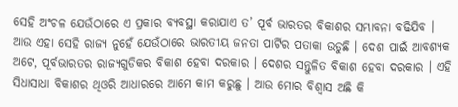ସେହି ଅଂଚଳ ଯେଉଁଠାରେ ଏ ପ୍ରକାର ବ୍ୟବସ୍ଥା କରାଯାଏ ତ’ ପୂର୍ବ ଭାରତର ବିକାଶର ସମ୍ଭାବନା ବଢିଯିବ । ଆଉ ଏହା ସେହି ରାଜ୍ୟ ନୁହେଁ ଯେଉଁଠାରେ ଭାରତୀୟ ଜନତା ପାର୍ଟିର ପତାକା ଉଡୁଛି । ଦେଶ ପାଇଁ ଆବଶ୍ୟକ ଅଟେ, ପୂର୍ବଭାରତର ରାଜ୍ୟଗୁଡିକର ବିକାଶ ହେବା ଦରକାର । ଦେଶର ସନ୍ତୁଳିତ ବିକାଶ ହେବା ଦରକାର । ଏହି ସିଧାସାଧା ବିକାଶର ଥିଓରି ଆଧାରରେ ଆମେ କାମ କରୁଛୁ । ଆଉ ମୋର ବିଶ୍ୱାସ ଅଛି କି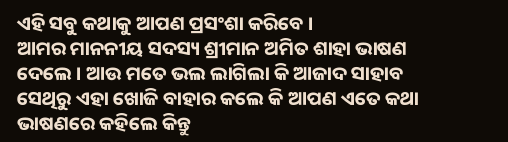ଏହି ସବୁ କଥାକୁ ଆପଣ ପ୍ରସଂଶା କରିବେ ।
ଆମର ମାନନୀୟ ସଦସ୍ୟ ଶ୍ରୀମାନ ଅମିତ ଶାହା ଭାଷଣ ଦେଲେ । ଆଉ ମତେ ଭଲ ଲାଗିଲା କି ଆଜାଦ ସାହାବ ସେଥିରୁ ଏହା ଖୋଜି ବାହାର କଲେ କି ଆପଣ ଏତେ କଥା ଭାଷଣରେ କହିଲେ କିନ୍ତୁ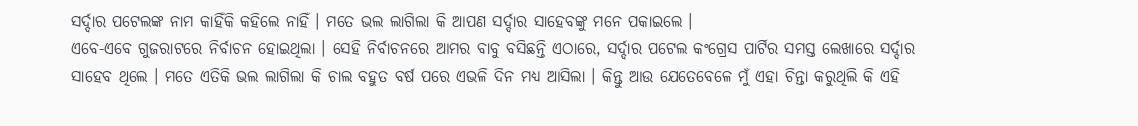ସର୍ଦ୍ଦାର ପଟେଲଙ୍କ ନାମ କାହିଁକି କହିଲେ ନାହିଁ । ମତେ ଭଲ ଲାଗିଲା କି ଆପଣ ସର୍ଦ୍ଦାର ସାହେବଙ୍କୁ ମନେ ପକାଇଲେ ।
ଏବେ-ଏବେ ଗୁଜରାଟରେ ନିର୍ବାଚନ ହୋଇଥିଲା । ସେହି ନିର୍ବାଚନରେ ଆମର ବାବୁ ବସିଛନ୍ତି ଏଠାରେ, ସର୍ଦ୍ଦାର ପଟେଲ କଂଗ୍ରେସ ପାର୍ଟିର ସମସ୍ତ ଲେଖାରେ ସର୍ଦ୍ଦାର ସାହେବ ଥିଲେ । ମତେ ଏତିକି ଭଲ ଲାଗିଲା କି ଚାଲ ବହୁତ ବର୍ଷ ପରେ ଏଭଳି ଦିନ ମଧ୍ୟ ଆସିଲା । କିନ୍ତୁ ଆଉ ଯେତେବେଳେ ମୁଁ ଏହା ଚିନ୍ତା କରୁଥିଲି କି ଏହି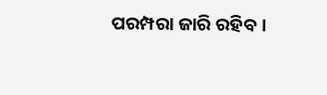ପରମ୍ପରା ଜାରି ରହିବ ।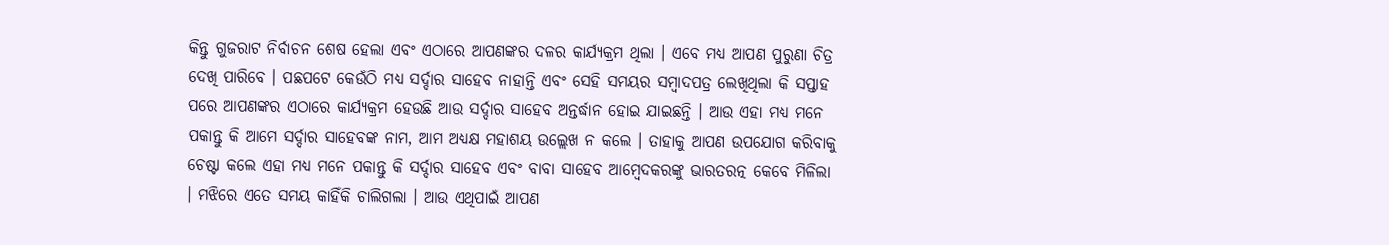କିନ୍ତୁ ଗୁଜରାଟ ନିର୍ବାଚନ ଶେଷ ହେଲା ଏବଂ ଏଠାରେ ଆପଣଙ୍କର ଦଳର କାର୍ଯ୍ୟକ୍ରମ ଥିଲା । ଏବେ ମଧ୍ୟ ଆପଣ ପୁରୁଣା ଚିତ୍ର ଦେଖି ପାରିବେ । ପଛପଟେ କେଉଁଠି ମଧ୍ୟ ସର୍ଦ୍ଦାର ସାହେବ ନାହାନ୍ତି ଏବଂ ସେହି ସମୟର ସମ୍ବାଦପତ୍ର ଲେଖିଥିଲା କି ସପ୍ତାହ ପରେ ଆପଣଙ୍କର ଏଠାରେ କାର୍ଯ୍ୟକ୍ରମ ହେଉଛି ଆଉ ସର୍ଦ୍ଦାର ସାହେବ ଅନ୍ତର୍ଦ୍ଧାନ ହୋଇ ଯାଇଛନ୍ତି । ଆଉ ଏହା ମଧ୍ୟ ମନେ ପକାନ୍ତୁ କି ଆମେ ସର୍ଦ୍ଦାର ସାହେବଙ୍କ ନାମ, ଆମ ଅଧ୍ୟକ୍ଷ ମହାଶୟ ଉଲ୍ଲେଖ ନ କଲେ । ତାହାକୁ ଆପଣ ଉପଯୋଗ କରିବାକୁ ଚେଷ୍ଟା କଲେ ଏହା ମଧ୍ୟ ମନେ ପକାନ୍ତୁ କି ସର୍ଦ୍ଦାର ସାହେବ ଏବଂ ବାବା ସାହେବ ଆମ୍ବେଦକରଙ୍କୁ ଭାରତରତ୍ନ କେବେ ମିଳିଲା । ମଝିରେ ଏତେ ସମୟ କାହିଁକି ଚାଲିଗଲା । ଆଉ ଏଥିପାଇଁ ଆପଣ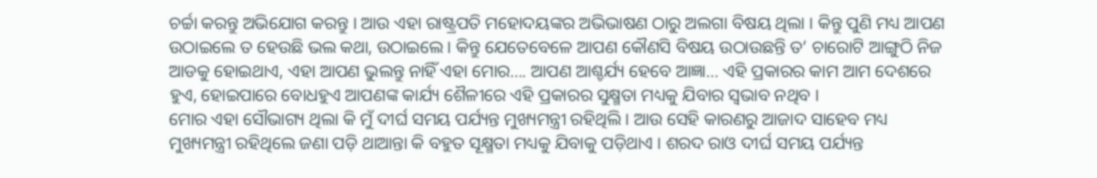ଚର୍ଚ୍ଚା କରନ୍ତୁ ଅଭିଯୋଗ କରନ୍ତୁ । ଆଉ ଏହା ରାଷ୍ଟ୍ରପତି ମହୋଦୟଙ୍କର ଅଭିଭାଷଣ ଠାରୁ ଅଲଗା ବିଷୟ ଥିଲା । କିନ୍ତୁ ପୁଣି ମଧ୍ୟ ଆପଣ ଉଠାଇଲେ ତ ହେଉଛି ଭଲ କଥା, ଉଠାଇଲେ । କିନ୍ତୁ ଯେତେବେଳେ ଆପଣ କୌଣସି ବିଷୟ ଉଠାଉଛନ୍ତି ତ’ ଚାରୋଟି ଆଙ୍ଗୁଠି ନିଜ ଆଡକୁ ହୋଇଥାଏ, ଏହା ଆପଣ ଭୁଲନ୍ତୁ ନାହିଁ ଏହା ମୋର…. ଆପଣ ଆଶ୍ଚର୍ଯ୍ୟ ହେବେ ଆଜ୍ଞା… ଏହି ପ୍ରକାରର କାମ ଆମ ଦେଶରେ ହୁଏ, ହୋଇପାରେ ବୋଧହୁଏ ଆପଣଙ୍କ କାର୍ଯ୍ୟ ଶୈଳୀରେ ଏହି ପ୍ରକାରର ସୁକ୍ଷ୍ମତା ମଧ୍ୟକୁ ଯିବାର ସ୍ୱଭାବ ନଥିବ ।
ମୋର ଏହା ସୌଭାଗ୍ୟ ଥିଲା କି ମୁଁ ଦୀର୍ଘ ସମୟ ପର୍ଯ୍ୟନ୍ତ ମୁଖ୍ୟମନ୍ତ୍ରୀ ରହିଥିଲି । ଆଉ ସେହି କାରଣରୁ ଆଜାଦ ସାହେବ ମଧ୍ୟ ମୁଖ୍ୟମନ୍ତ୍ରୀ ରହିଥିଲେ ଜଣା ପଡ଼ି ଥାଆନ୍ତା କି ବହୁତ ସୂକ୍ଷ୍ମତା ମଧ୍ୟକୁ ଯିବାକୁ ପଡ଼ିଥାଏ । ଶରଦ ରାଓ ଦୀର୍ଘ ସମୟ ପର୍ଯ୍ୟନ୍ତ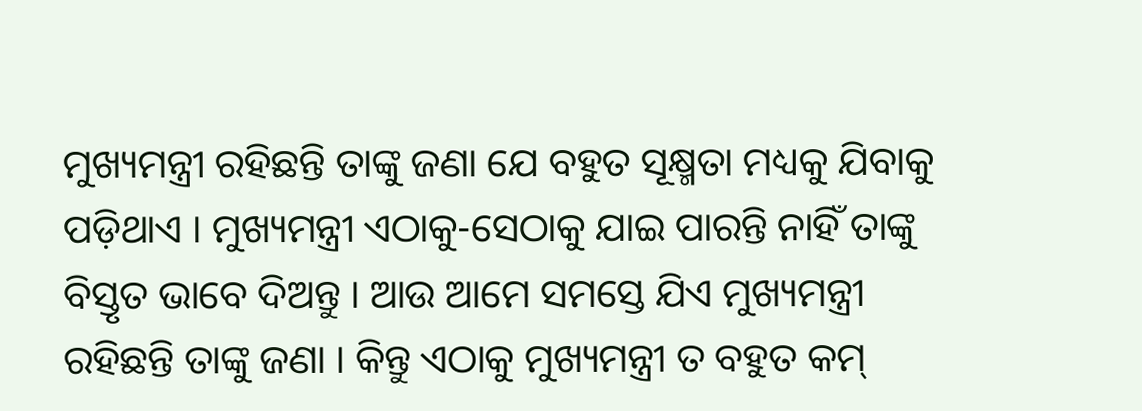ମୁଖ୍ୟମନ୍ତ୍ରୀ ରହିଛନ୍ତି ତାଙ୍କୁ ଜଣା ଯେ ବହୁତ ସୂକ୍ଷ୍ମତା ମଧ୍ୟକୁ ଯିବାକୁ ପଡ଼ିଥାଏ । ମୁଖ୍ୟମନ୍ତ୍ରୀ ଏଠାକୁ-ସେଠାକୁ ଯାଇ ପାରନ୍ତି ନାହିଁ ତାଙ୍କୁ ବିସ୍ତୃତ ଭାବେ ଦିଅନ୍ତୁ । ଆଉ ଆମେ ସମସ୍ତେ ଯିଏ ମୁଖ୍ୟମନ୍ତ୍ରୀ ରହିଛନ୍ତି ତାଙ୍କୁ ଜଣା । କିନ୍ତୁ ଏଠାକୁ ମୁଖ୍ୟମନ୍ତ୍ରୀ ତ ବହୁତ କମ୍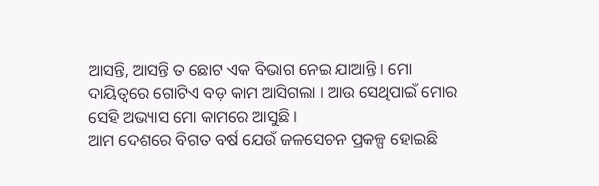ଆସନ୍ତି, ଆସନ୍ତି ତ ଛୋଟ ଏକ ବିଭାଗ ନେଇ ଯାଆନ୍ତି । ମୋ ଦାୟିତ୍ୱରେ ଗୋଟିଏ ବଡ଼ କାମ ଆସିଗଲା । ଆଉ ସେଥିପାଇଁ ମୋର ସେହି ଅଭ୍ୟାସ ମୋ କାମରେ ଆସୁଛି ।
ଆମ ଦେଶରେ ବିଗତ ବର୍ଷ ଯେଉଁ ଜଳସେଚନ ପ୍ରକଳ୍ପ ହୋଇଛି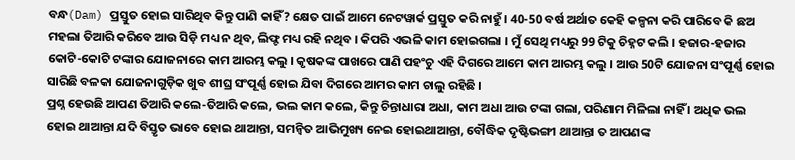ବନ୍ଧ(Dam) ପ୍ରସ୍ତୁତ ହୋଇ ସାରିଥିବ କିନ୍ତୁ ପାଣି କାହିଁ? କ୍ଷେତ ପାଇଁ ଆମେ ନେଟୱାର୍କ ପ୍ରସ୍ତୁତ କରି ନାହୁଁ । 40-50 ବର୍ଷ ଅର୍ଥାତ କେହି କଳ୍ପନା କରି ପାରିବେ କି ଛଅ ମହଲା ତିଆରି କରିବେ ଆଉ ସିଡ଼ି ମଧ୍ୟ ନ ଥିବ, ଲିଫ୍ଟ ମଧ୍ୟ ରହି ନଥିବ । କିପରି ଏଭଳି କାମ ହୋଇଗଲା । ମୁଁ ସେଥି ମଧ୍ୟରୁ 99 ଟିକୁ ଚିହ୍ନଟ କଲି । ହଜାର-ହଜାର କୋଟି-କୋଟି ଟଙ୍କାର ଯୋଜନାରେ କାମ ଆରମ୍ଭ କଲୁ । କୃଷକଙ୍କ ପାଖରେ ପାଣି ପହଂଚୁ ଏହି ଦିଗରେ ଆମେ କାମ ଆରମ୍ଭ କଲୁ । ଆଉ 50ଟି ଯୋଜନା ସଂପୂର୍ଣ୍ଣ ହୋଇ ସାରିଛି ବଳକା ଯୋଜନାଗୁଡ଼ିକ ଖୁବ ଶୀଘ୍ର ସଂପୂର୍ଣ୍ଣ ହୋଇ ଯିବା ଦିଗରେ ଆମର କାମ ଚାଲୁ ରହିଛି ।
ପ୍ରଶ୍ନ ହେଉଛି ଆପଣ ତିଆରି କଲେ-ତିଆରି କଲେ, ଭଲ କାମ କଲେ, କିନ୍ତୁ ଚିନ୍ତାଧାରା ଅଧା, କାମ ଅଧା ଆଉ ଟଙ୍କା ଗଲା, ପରିଣାମ ମିଳିଲା ନାହିଁ । ଅଧିକ ଭଲ ହୋଇ ଥାଆନ୍ତା ଯଦି ବିସ୍ତୃତ ଭାବେ ହୋଇ ଥାଆନ୍ତା, ସମନ୍ୱିତ ଆଭିମୁଖ୍ୟ ନେଇ ହୋଇଥାଆନ୍ତା, ବୌଦ୍ଧିକ ଦୃଷ୍ଟିଭଙ୍ଗୀ ଥାଆନ୍ତା ତ ଆପଣଙ୍କ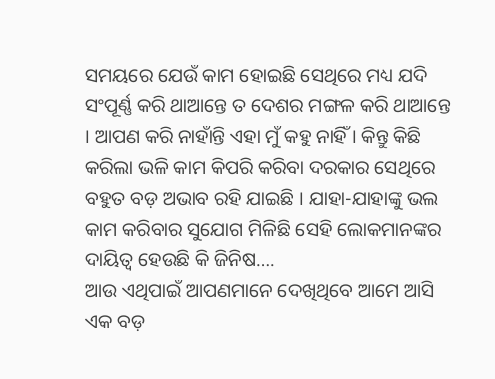ସମୟରେ ଯେଉଁ କାମ ହୋଇଛି ସେଥିରେ ମଧ୍ୟ ଯଦି ସଂପୂର୍ଣ୍ଣ କରି ଥାଆନ୍ତେ ତ ଦେଶର ମଙ୍ଗଳ କରି ଥାଆନ୍ତେ । ଆପଣ କରି ନାହାଁନ୍ତି ଏହା ମୁଁ କହୁ ନାହିଁ । କିନ୍ତୁ କିଛି କରିଲା ଭଳି କାମ କିପରି କରିବା ଦରକାର ସେଥିରେ ବହୁତ ବଡ଼ ଅଭାବ ରହି ଯାଇଛି । ଯାହା-ଯାହାଙ୍କୁ ଭଲ କାମ କରିବାର ସୁଯୋଗ ମିଳିଛି ସେହି ଲୋକମାନଙ୍କର ଦାୟିତ୍ୱ ହେଉଛି କି ଜିନିଷ….
ଆଉ ଏଥିପାଇଁ ଆପଣମାନେ ଦେଖିଥିବେ ଆମେ ଆସି ଏକ ବଡ଼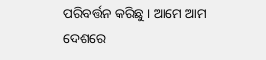ପରିବର୍ତ୍ତନ କରିଛୁ । ଆମେ ଆମ ଦେଶରେ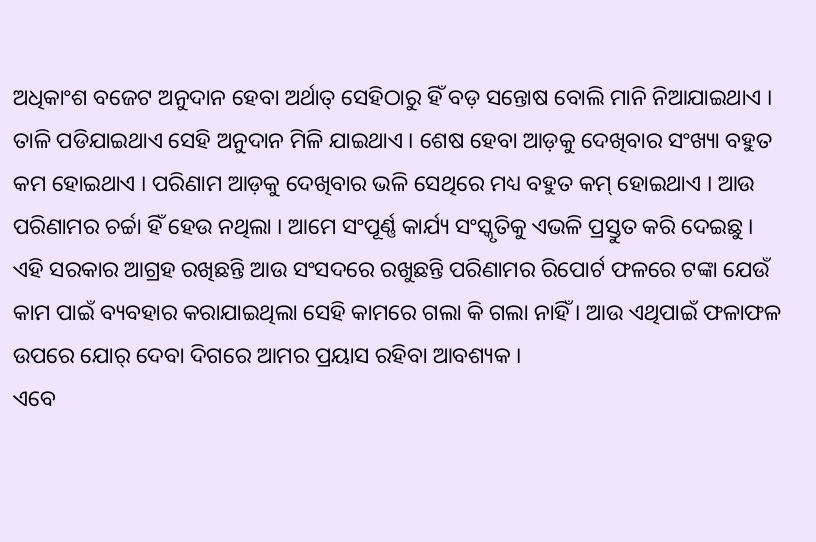ଅଧିକାଂଶ ବଜେଟ ଅନୁଦାନ ହେବା ଅର୍ଥାତ୍ ସେହିଠାରୁ ହିଁ ବଡ଼ ସନ୍ତୋଷ ବୋଲି ମାନି ନିଆଯାଇଥାଏ । ତାଳି ପଡିଯାଇଥାଏ ସେହି ଅନୁଦାନ ମିଳି ଯାଇଥାଏ । ଶେଷ ହେବା ଆଡ଼କୁ ଦେଖିବାର ସଂଖ୍ୟା ବହୁତ କମ ହୋଇଥାଏ । ପରିଣାମ ଆଡ଼କୁ ଦେଖିବାର ଭଳି ସେଥିରେ ମଧ୍ୟ ବହୁତ କମ୍ ହୋଇଥାଏ । ଆଉ ପରିଣାମର ଚର୍ଚ୍ଚା ହିଁ ହେଉ ନଥିଲା । ଆମେ ସଂପୂର୍ଣ୍ଣ କାର୍ଯ୍ୟ ସଂସ୍କୃତିକୁ ଏଭଳି ପ୍ରସ୍ତୁତ କରି ଦେଇଛୁ । ଏହି ସରକାର ଆଗ୍ରହ ରଖିଛନ୍ତି ଆଉ ସଂସଦରେ ରଖୁଛନ୍ତି ପରିଣାମର ରିପୋର୍ଟ ଫଳରେ ଟଙ୍କା ଯେଉଁ କାମ ପାଇଁ ବ୍ୟବହାର କରାଯାଇଥିଲା ସେହି କାମରେ ଗଲା କି ଗଲା ନାହିଁ । ଆଉ ଏଥିପାଇଁ ଫଳାଫଳ ଉପରେ ଯୋର୍ ଦେବା ଦିଗରେ ଆମର ପ୍ରୟାସ ରହିବା ଆବଶ୍ୟକ ।
ଏବେ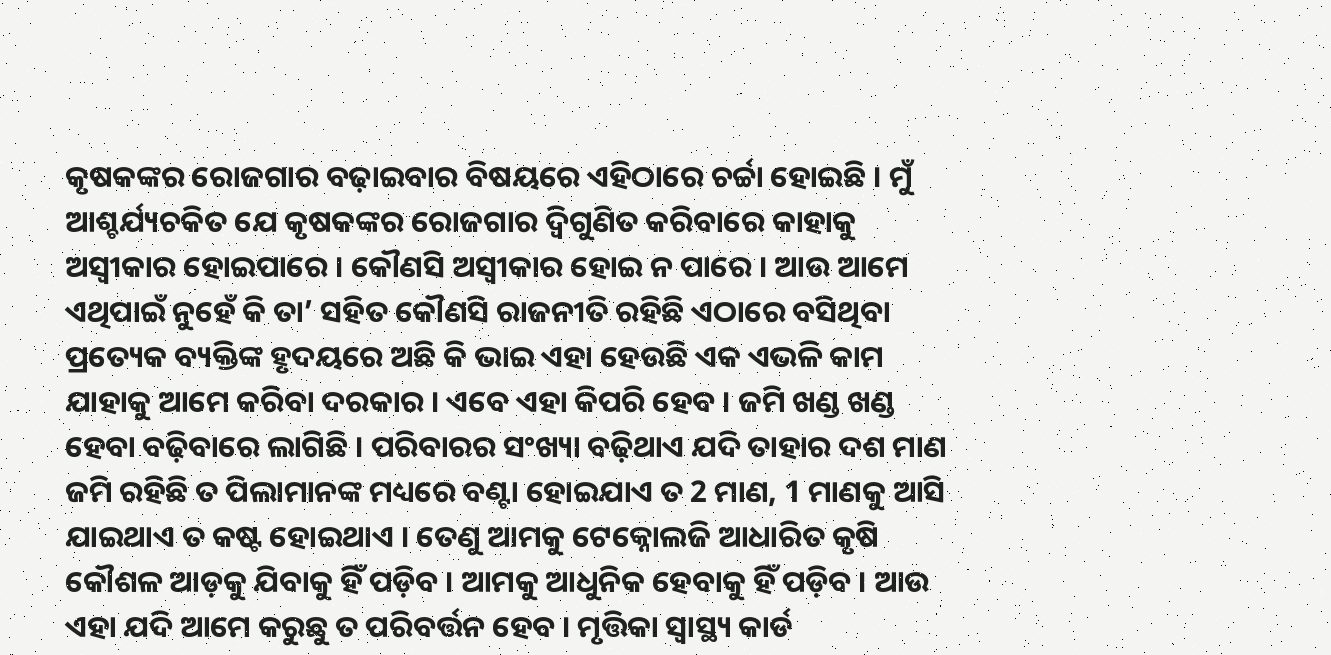କୃଷକଙ୍କର ରୋଜଗାର ବଢ଼ାଇବାର ବିଷୟରେ ଏହିଠାରେ ଚର୍ଚ୍ଚା ହୋଇଛି । ମୁଁ ଆଶ୍ଚର୍ଯ୍ୟଚକିତ ଯେ କୃଷକଙ୍କର ରୋଜଗାର ଦ୍ୱିଗୁଣିତ କରିବାରେ କାହାକୁ ଅସ୍ୱୀକାର ହୋଇପାରେ । କୌଣସି ଅସ୍ୱୀକାର ହୋଇ ନ ପାରେ । ଆଉ ଆମେ ଏଥିପାଇଁ ନୁହେଁ କି ତା’ ସହିତ କୌଣସି ରାଜନୀତି ରହିଛି ଏଠାରେ ବସିଥିବା ପ୍ରତ୍ୟେକ ବ୍ୟକ୍ତିଙ୍କ ହୃଦୟରେ ଅଛି କି ଭାଇ ଏହା ହେଉଛି ଏକ ଏଭଳି କାମ ଯାହାକୁ ଆମେ କରିବା ଦରକାର । ଏବେ ଏହା କିପରି ହେବ । ଜମି ଖଣ୍ଡ ଖଣ୍ଡ ହେବା ବଢ଼ିବାରେ ଲାଗିଛି । ପରିବାରର ସଂଖ୍ୟା ବଢ଼ିଥାଏ ଯଦି ତାହାର ଦଶ ମାଣ ଜମି ରହିଛି ତ ପିଲାମାନଙ୍କ ମଧ୍ୟରେ ବଣ୍ଟା ହୋଇଯାଏ ତ 2 ମାଣ, 1 ମାଣକୁ ଆସି ଯାଇଥାଏ ତ କଷ୍ଟ ହୋଇଥାଏ । ତେଣୁ ଆମକୁ ଟେକ୍ନୋଲଜି ଆଧାରିତ କୃଷି କୌଶଳ ଆଡ଼କୁ ଯିବାକୁ ହିଁ ପଡ଼ିବ । ଆମକୁ ଆଧୁନିକ ହେବାକୁ ହିଁ ପଡ଼ିବ । ଆଉ ଏହା ଯଦି ଆମେ କରୁଛୁ ତ ପରିବର୍ତ୍ତନ ହେବ । ମୃତ୍ତିକା ସ୍ୱାସ୍ଥ୍ୟ କାର୍ଡ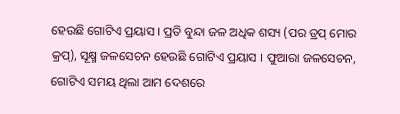ହେଉଛି ଗୋଟିଏ ପ୍ରୟାସ । ପ୍ରତି ବୁନ୍ଦା ଜଳ ଅଧିକ ଶସ୍ୟ (ପର ଡ୍ରପ୍ ମୋର କ୍ରପ୍), ସୂକ୍ଷ୍ମ ଜଳସେଚନ ହେଉଛି ଗୋଟିଏ ପ୍ରୟାସ । ଫୁଆରା ଜଳସେଚନ, ଗୋଟିଏ ସମୟ ଥିଲା ଆମ ଦେଶରେ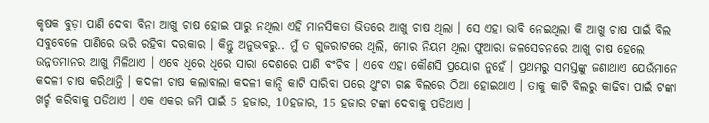କୃଷକ ବୁଡ଼ା ପାଣି ଦେବା ବିନା ଆଖୁ ଚାଷ ହୋଇ ପାରୁ ନଥିଲା ଏହି ମାନସିକତା ଭିତରେ ଆଖୁ ଚାଷ ଥିଲା । ସେ ଏହା ଭାବି ନେଇଥିଲା କି ଆଖୁ ଚାଷ ପାଇଁ ବିଲ ସବୁବେଳେ ପାଣିରେ ଭରି ରହିବା ଦରକାର । କିନ୍ତୁ ଅନୁଭବରୁ.. ମୁଁ ତ ଗୁଜରାଟରେ ଥିଲି, ମୋର ନିୟମ ଥିଲା ଫୁଆରା ଜଳସେଚନରେ ଆଖୁ ଚାଷ ହେଲେ ଉନ୍ନତମାନର ଆଖୁ ମିଳିଥାଏ । ଏବେ ଧିରେ ଧିରେ ସାରା ଦେଶରେ ପାଣି ବଂଚିବ । ଏବେ ଏହା କୌଣସି ପ୍ରୟୋଗ ନୁହେଁ । ପ୍ରଥମରୁ ସମସ୍ତଙ୍କୁ ଜଣାଥାଏ ଯେଉଁମାନେ କଦଳୀ ଚାଷ କରିଥାନ୍ତି । କଦଳୀ ଚାଷ କଲାବାଲା କଦଳୀ କାନ୍ଦି କାଟି ସାରିବା ପରେ ଥୁଂଟା ଗଛ ବିଲରେ ଠିଆ ହୋଇଥାଏ । ତାକୁ କାଟି ବିଲରୁ କାଢିବା ପାଇଁ ଟଙ୍କା ଖର୍ଚ୍ଚ କରିବାକୁ ପଡିଥାଏ । ଏକ ଏକର ଜମି ପାଇଁ 5 ହଜାର, 10ହଜାର, 15 ହଜାର ଟଙ୍କା ଦେବାକୁ ପଡିଥାଏ ।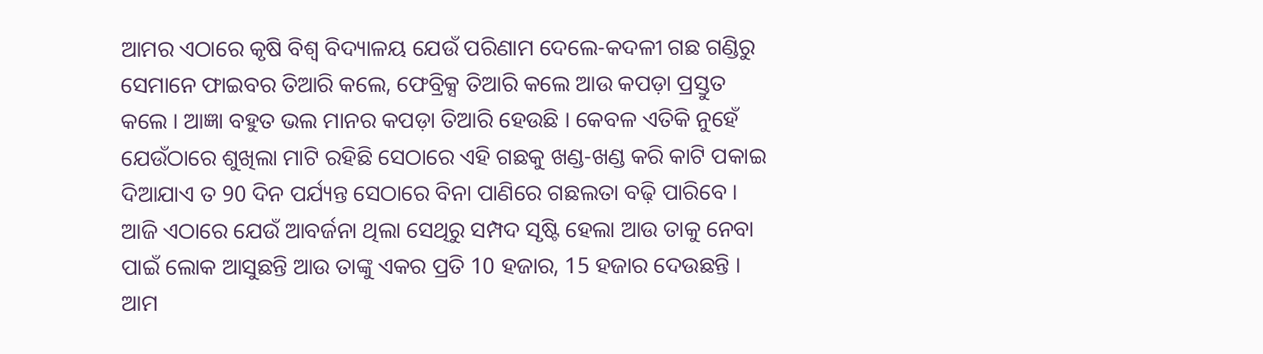ଆମର ଏଠାରେ କୃଷି ବିଶ୍ୱ ବିଦ୍ୟାଳୟ ଯେଉଁ ପରିଣାମ ଦେଲେ-କଦଳୀ ଗଛ ଗଣ୍ଡିରୁ ସେମାନେ ଫାଇବର ତିଆରି କଲେ, ଫେବ୍ରିକ୍ସ ତିଆରି କଲେ ଆଉ କପଡ଼ା ପ୍ରସ୍ତୁତ କଲେ । ଆଜ୍ଞା ବହୁତ ଭଲ ମାନର କପଡ଼ା ତିଆରି ହେଉଛି । କେବଳ ଏତିକି ନୁହେଁ ଯେଉଁଠାରେ ଶୁଖିଲା ମାଟି ରହିଛି ସେଠାରେ ଏହି ଗଛକୁ ଖଣ୍ଡ-ଖଣ୍ଡ କରି କାଟି ପକାଇ ଦିଆଯାଏ ତ 90 ଦିନ ପର୍ଯ୍ୟନ୍ତ ସେଠାରେ ବିନା ପାଣିରେ ଗଛଲତା ବଢ଼ି ପାରିବେ । ଆଜି ଏଠାରେ ଯେଉଁ ଆବର୍ଜନା ଥିଲା ସେଥିରୁ ସମ୍ପଦ ସୃଷ୍ଟି ହେଲା ଆଉ ତାକୁ ନେବା ପାଇଁ ଲୋକ ଆସୁଛନ୍ତି ଆଉ ତାଙ୍କୁ ଏକର ପ୍ରତି 10 ହଜାର, 15 ହଜାର ଦେଉଛନ୍ତି । ଆମ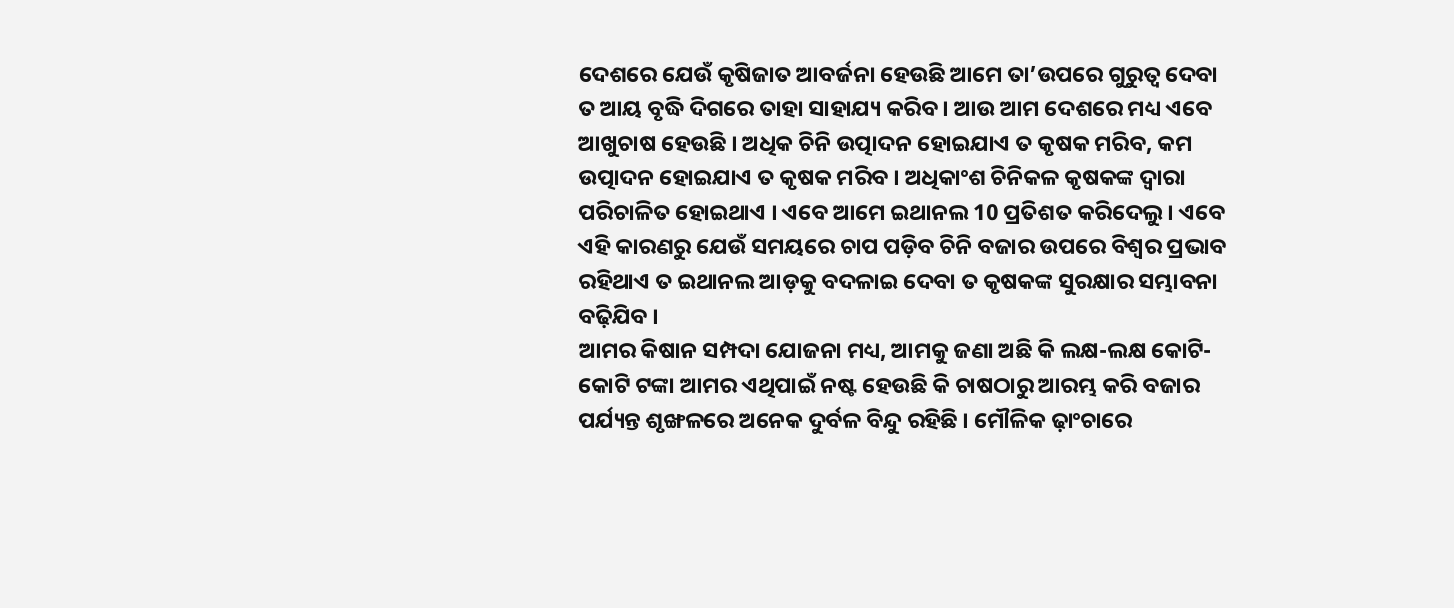ଦେଶରେ ଯେଉଁ କୃଷିଜାତ ଆବର୍ଜନା ହେଉଛି ଆମେ ତା’ଉପରେ ଗୁରୁତ୍ୱ ଦେବା ତ ଆୟ ବୃଦ୍ଧି ଦିଗରେ ତାହା ସାହାଯ୍ୟ କରିବ । ଆଉ ଆମ ଦେଶରେ ମଧ୍ୟ ଏବେ ଆଖୁଚାଷ ହେଉଛି । ଅଧିକ ଚିନି ଉତ୍ପାଦନ ହୋଇଯାଏ ତ କୃଷକ ମରିବ, କମ ଉତ୍ପାଦନ ହୋଇଯାଏ ତ କୃଷକ ମରିବ । ଅଧିକାଂଶ ଚିନିକଳ କୃଷକଙ୍କ ଦ୍ୱାରା ପରିଚାଳିତ ହୋଇଥାଏ । ଏବେ ଆମେ ଇଥାନଲ 10 ପ୍ରତିଶତ କରିଦେଲୁ । ଏବେ ଏହି କାରଣରୁ ଯେଉଁ ସମୟରେ ଚାପ ପଡ଼ିବ ଚିନି ବଜାର ଉପରେ ବିଶ୍ୱର ପ୍ରଭାବ ରହିଥାଏ ତ ଇଥାନଲ ଆଡ଼କୁ ବଦଳାଇ ଦେବା ତ କୃଷକଙ୍କ ସୁରକ୍ଷାର ସମ୍ଭାବନା ବଢ଼ିଯିବ ।
ଆମର କିଷାନ ସମ୍ପଦା ଯୋଜନା ମଧ୍ୟ, ଆମକୁ ଜଣା ଅଛି କି ଲକ୍ଷ-ଲକ୍ଷ କୋଟି-କୋଟି ଟଙ୍କା ଆମର ଏଥିପାଇଁ ନଷ୍ଟ ହେଉଛି କି ଚାଷଠାରୁ ଆରମ୍ଭ କରି ବଜାର ପର୍ଯ୍ୟନ୍ତ ଶୃଙ୍ଖଳରେ ଅନେକ ଦୁର୍ବଳ ବିନ୍ଦୁ ରହିଛି । ମୌଳିକ ଢ଼ାଂଚାରେ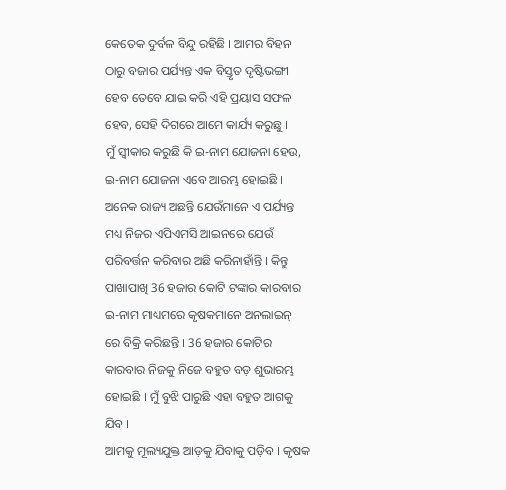କେତେକ ଦୁର୍ବଳ ବିନ୍ଦୁ ରହିଛି । ଆମର ବିହନ ଠାରୁ ବଜାର ପର୍ଯ୍ୟନ୍ତ ଏକ ବିସ୍ତୃତ ଦୃଷ୍ଟିଭଙ୍ଗୀ ହେବ ତେବେ ଯାଇ କରି ଏହି ପ୍ରୟାସ ସଫଳ ହେବ, ସେହି ଦିଗରେ ଆମେ କାର୍ଯ୍ୟ କରୁଛୁ ।
ମୁଁ ସ୍ୱୀକାର କରୁଛି କି ଇ-ନାମ ଯୋଜନା ହେଉ, ଇ-ନାମ ଯୋଜନା ଏବେ ଆରମ୍ଭ ହୋଇଛି । ଅନେକ ରାଜ୍ୟ ଅଛନ୍ତି ଯେଉଁମାନେ ଏ ପର୍ଯ୍ୟନ୍ତ ମଧ୍ୟ ନିଜର ଏପିଏମସି ଆଇନରେ ଯେଉଁ ପରିବର୍ତ୍ତନ କରିବାର ଅଛି କରିନାହାଁନ୍ତି । କିନ୍ତୁ ପାଖାପାଖି 36 ହଜାର କୋଟି ଟଙ୍କାର କାରବାର ଇ-ନାମ ମାଧ୍ୟମରେ କୃଷକମାନେ ଅନଲାଇନ୍ ରେ ବିକ୍ରି କରିଛନ୍ତି । 36 ହଜାର କୋଟିର କାରବାର ନିଜକୁ ନିଜେ ବହୁତ ବଡ଼ ଶୁଭାରମ୍ଭ ହୋଇଛି । ମୁଁ ବୁଝି ପାରୁଛି ଏହା ବହୁତ ଆଗକୁ ଯିବ ।
ଆମକୁ ମୂଲ୍ୟଯୁକ୍ତ ଆଡ଼କୁ ଯିବାକୁ ପଡ଼ିବ । କୃଷକ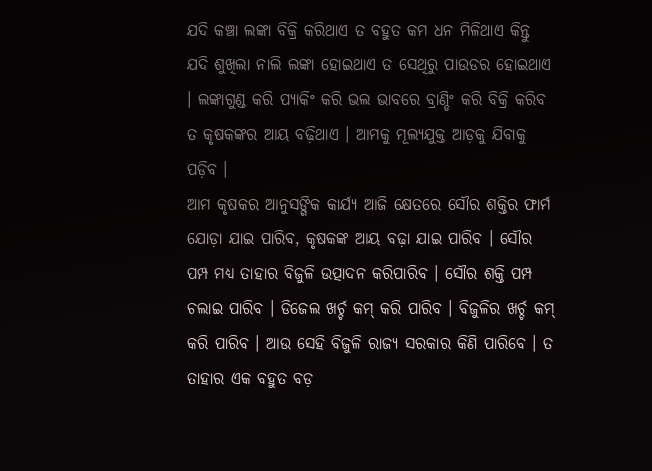ଯଦି କଞ୍ଚା ଲଙ୍କା ବିକ୍ରି କରିଥାଏ ତ ବହୁତ କମ ଧନ ମିଳିଥାଏ କିନ୍ତୁ ଯଦି ଶୁଖିଲା ନାଲି ଲଙ୍କା ହୋଇଥାଏ ତ ସେଥିରୁ ପାଉଡର ହୋଇଥାଏ । ଲଙ୍କାଗୁଣ୍ଡ କରି ପ୍ୟାକିଂ କରି ଭଲ ଭାବରେ ବ୍ରାଣ୍ଡିଂ କରି ବିକ୍ରି କରିବ ତ କୃଷକଙ୍କର ଆୟ ବଢ଼ିଥାଏ । ଆମକୁ ମୂଲ୍ୟଯୁକ୍ତ ଆଡ଼କୁ ଯିବାକୁ ପଡ଼ିବ ।
ଆମ କୃଷକର ଆନୁସଙ୍ଗିକ କାର୍ଯ୍ୟ ଆଜି କ୍ଷେତରେ ସୌର ଶକ୍ତିର ଫାର୍ମ ଯୋଡ଼ା ଯାଇ ପାରିବ, କୃଷକଙ୍କ ଆୟ ବଢ଼ା ଯାଇ ପାରିବ । ସୌର ପମ୍ପ ମଧ୍ୟ ତାହାର ବିଜୁଳି ଉତ୍ପାଦନ କରିପାରିବ । ସୌର ଶକ୍ତି ପମ୍ପ ଚଲାଇ ପାରିବ । ଡିଜେଲ ଖର୍ଚ୍ଚ କମ୍ କରି ପାରିବ । ବିଜୁଳିର ଖର୍ଚ୍ଚ କମ୍ କରି ପାରିବ । ଆଉ ସେହି ବିଜୁଳି ରାଜ୍ୟ ସରକାର କିଣି ପାରିବେ । ତ ତାହାର ଏକ ବହୁତ ବଡ଼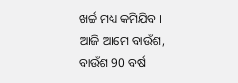ଖର୍ଚ୍ଚ ମଧ୍ୟ କମିଯିବ ।
ଆଜି ଆମେ ବାଉଁଶ, ବାଉଁଶ 90 ବର୍ଷ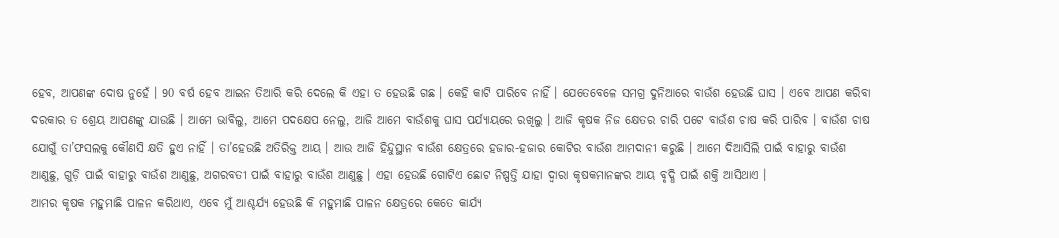ହେବ, ଆପଣଙ୍କ ଦୋଷ ନୁହେଁ । 90 ବର୍ଷ ହେବ ଆଇନ ତିଆରି କରି ଦେଲେ କି ଏହା ତ ହେଉଛି ଗଛ । କେହି କାଟି ପାରିବେ ନାହିଁ । ଯେତେବେଳେ ସମଗ୍ର ଦୁନିଆରେ ବାଉଁଶ ହେଉଛି ଘାସ । ଏବେ ଆପଣ କରିବା ଦରକାର ତ ଶ୍ରେୟ ଆପଣଙ୍କୁ ଯାଉଛି । ଆମେ ଭାବିଲୁ, ଆମେ ପଦକ୍ଷେପ ନେଲୁ, ଆଜି ଆମେ ବାଉଁଶକୁ ଘାସ ପର୍ଯ୍ୟାୟରେ ରଖିଲୁ । ଆଜି କୃଷକ ନିଜ କ୍ଷେତର ଚାରି ପଟେ ବାଉଁଶ ଚାଷ କରି ପାରିବ । ବାଉଁଶ ଚାଷ ଯୋଗୁଁ ତା’ଫସଲକୁ କୌଣସି କ୍ଷତି ହୁଏ ନାହିଁ । ତା’ହେଉଛି ଅତିରିକ୍ତ ଆୟ । ଆଉ ଆଜି ହିନ୍ଦୁସ୍ଥାନ ବାଉଁଶ କ୍ଷେତ୍ରରେ ହଜାର-ହଜାର କୋଟିର ବାଉଁଶ ଆମଦାନୀ କରୁଛି । ଆମେ ଦିଆସିଲି ପାଇଁ ବାହାରୁ ବାଉଁଶ ଆଣୁଛୁ, ଗୁଡ଼ି ପାଇଁ ବାହାରୁ ବାଉଁଶ ଆଣୁଛୁ, ଅଗରବତୀ ପାଇଁ ବାହାରୁ ବାଉଁଶ ଆଣୁଛୁ । ଏହା ହେଉଛି ଗୋଟିଏ ଛୋଟ ନିଷ୍ପତ୍ତି ଯାହା ଦ୍ୱାରା କୃଷକମାନଙ୍କର ଆୟ ବୃଦ୍ଧି ପାଇଁ ଶକ୍ତି ଆସିଥାଏ ।
ଆମର କୃଷକ ମହୁମାଛି ପାଳନ କରିଥାଏ, ଏବେ ମୁଁ ଆଶ୍ଚର୍ଯ୍ୟ ହେଉଛି କି ମହୁମାଛି ପାଳନ କ୍ଷେତ୍ରରେ କେତେ କାର୍ଯ୍ୟ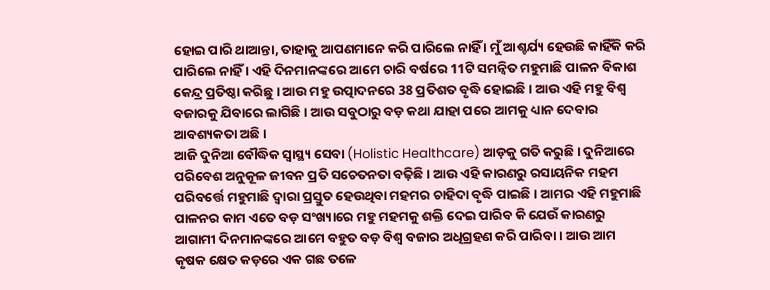ହୋଇ ପାରି ଥାଆନ୍ତା, ତାହାକୁ ଆପଣମାନେ କରି ପାରିଲେ ନାହିଁ । ମୁଁ ଆଶ୍ଚର୍ଯ୍ୟ ହେଉଛି କାହିଁକି କରି ପାରିଲେ ନାହିଁ । ଏହି ଦିନମାନଙ୍କରେ ଆମେ ଚାରି ବର୍ଷରେ 11ଟି ସମନ୍ୱିତ ମହୁମାଛି ପାଳନ ବିକାଶ କେନ୍ଦ୍ର ପ୍ରତିଷ୍ଠା କରିଛୁ । ଆଉ ମହୁ ଉତ୍ପାଦନରେ 38 ପ୍ରତିଶତ ବୃଦ୍ଧି ହୋଇଛି । ଆଉ ଏହି ମହୁ ବିଶ୍ୱ ବଜାରକୁ ଯିବାରେ ଲାଗିଛି । ଆଉ ସବୁଠାରୁ ବଡ଼ କଥା ଯାହା ପରେ ଆମକୁ ଧ୍ୟାନ ଦେବାର ଆବଶ୍ୟକତା ଅଛି ।
ଆଜି ଦୁନିଆ ବୌଦ୍ଧିକ ସ୍ୱାସ୍ଥ୍ୟ ସେବା (Holistic Healthcare) ଆଡ଼କୁ ଗତି କରୁଛି । ଦୁନିଆରେ ପରିବେଶ ଅନୁକୂଳ ଜୀବନ ପ୍ରତି ସଚେତନତା ବଢ଼ିଛି । ଆଉ ଏହି କାରଣରୁ ରସାୟନିକ ମହମ ପରିବର୍ତ୍ତେ ମହୁମାଛି ଦ୍ୱାରା ପ୍ରସ୍ତୁତ ହେଉଥିବା ମହମର ଚାହିଦା ବୃଦ୍ଧି ପାଇଛି । ଆମର ଏହି ମହୁମାଛି ପାଳନର କାମ ଏତେ ବଡ଼ ସଂଖ୍ୟାରେ ମହୁ ମହମକୁ ଶକ୍ତି ଦେଇ ପାରିବ କି ଯେଉଁ କାରଣରୁ ଆଗାମୀ ଦିନମାନଙ୍କରେ ଆମେ ବହୁତ ବଡ଼ ବିଶ୍ୱ ବଜାର ଅଧିଗ୍ରହଣ କରି ପାରିବା । ଆଉ ଆମ କୃଷକ କ୍ଷେତ କଡ଼ରେ ଏକ ଗଛ ତଳେ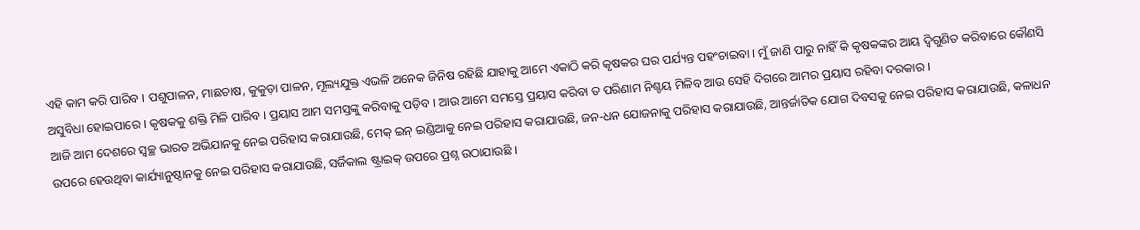ଏହି କାମ କରି ପାରିବ । ପଶୁପାଳନ, ମାଛଚାଷ, କୁକୁଡ଼ା ପାଳନ, ମୂଲ୍ୟଯୁକ୍ତ ଏଭଳି ଅନେକ ଜିନିଷ ରହିଛି ଯାହାକୁ ଆମେ ଏକାଠି କରି କୃଷକର ଘର ପର୍ଯ୍ୟନ୍ତ ପହଂଚାଇବା । ମୁଁ ଜାଣି ପାରୁ ନାହିଁ କି କୃଷକଙ୍କର ଆୟ ଦ୍ୱିଗୁଣିତ କରିବାରେ କୌଣସି ଅସୁବିଧା ହୋଇପାରେ । କୃଷକକୁ ଶକ୍ତି ମିଳି ପାରିବ । ପ୍ରୟାସ ଆମ ସମସ୍ତଙ୍କୁ କରିବାକୁ ପଡ଼ିବ । ଆଉ ଆମେ ସମସ୍ତେ ପ୍ରୟାସ କରିବା ତ ପରିଣାମ ନିଶ୍ଚୟ ମିଳିବ ଆଉ ସେହି ଦିଗରେ ଆମର ପ୍ରୟାସ ରହିବା ଦରକାର ।
ଆଜି ଆମ ଦେଶରେ ସ୍ୱଚ୍ଛ ଭାରତ ଅଭିଯାନକୁ ନେଇ ପରିହାସ କରାଯାଉଛି, ମେକ୍ ଇନ୍ ଇଣ୍ଡିଆକୁ ନେଇ ପରିହାସ କରାଯାଉଛି, ଜନ-ଧନ ଯୋଜନାକୁ ପରିହାସ କରାଯାଉଛି, ଆନ୍ତର୍ଜାତିକ ଯୋଗ ଦିବସକୁ ନେଇ ପରିହାସ କରାଯାଉଛି, କଳାଧନ ଉପରେ ହେଉଥିବା କାର୍ଯ୍ୟାନୁଷ୍ଠାନକୁ ନେଇ ପରିହାସ କରାଯାଉଛି, ସର୍ଜିକାଲ ଷ୍ଟ୍ରାଇକ୍ ଉପରେ ପ୍ରଶ୍ନ ଉଠାଯାଉଛି ।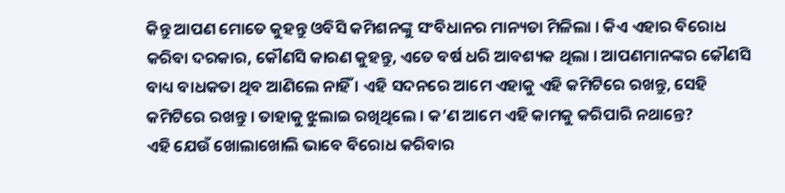କିନ୍ତୁ ଆପଣ ମୋତେ କୁହନ୍ତୁ ଓବିସି କମିଶନଙ୍କୁ ସଂବିଧାନର ମାନ୍ୟତା ମିଳିଲା । କିଏ ଏହାର ବିରୋଧ କରିବା ଦରକାର, କୌଣସି କାରଣ କୁହନ୍ତୁ, ଏତେ ବର୍ଷ ଧରି ଆବଶ୍ୟକ ଥିଲା । ଆପଣମାନଙ୍କର କୌଣସି ବାଧ୍ୟ ବାଧକତା ଥିବ ଆଣିଲେ ନାହିଁ । ଏହି ସଦନରେ ଆମେ ଏହାକୁ ଏହି କମିଟିରେ ରଖନ୍ତୁ, ସେହି କମିଟିରେ ରଖନ୍ତୁ । ତାହାକୁ ଝୁଲାଇ ରଖିଥିଲେ । କ’ଣ ଆମେ ଏହି କାମକୁ କରିପାରି ନଥାନ୍ତେ?
ଏହି ଯେଉଁ ଖୋଲାଖୋଲି ଭାବେ ବିରୋଧ କରିବାର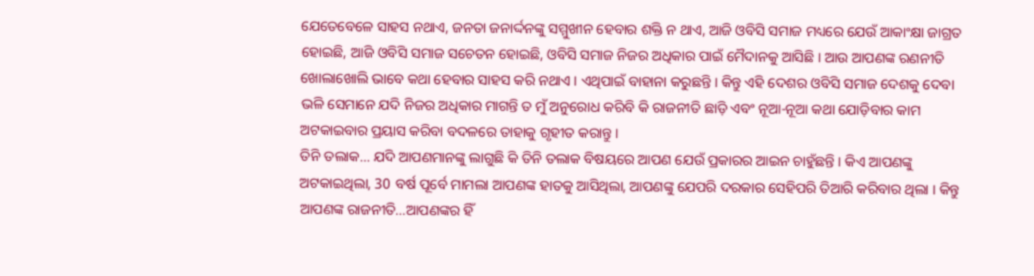ଯେତେବେଳେ ସାହସ ନଥାଏ, ଜନତା ଜନାର୍ଦ୍ଦନଙ୍କୁ ସମ୍ମୁଖୀନ ହେବାର ଶକ୍ତି ନ ଥାଏ, ଆଜି ଓବିସି ସମାଜ ମଧ୍ୟରେ ଯେଉଁ ଆକାଂକ୍ଷା ଜାଗ୍ରତ ହୋଇଛି, ଆଜି ଓବିସି ସମାଜ ସଚେତନ ହୋଇଛି, ଓବିସି ସମାଜ ନିଜର ଅଧିକାର ପାଇଁ ମୈଦାନକୁ ଆସିଛି । ଆଉ ଆପଣଙ୍କ ରଣନୀତି ଖୋଲାଖୋଲି ଭାବେ କଥା ହେବାର ସାହସ କରି ନଥାଏ । ଏଥିପାଇଁ ବାହାନା କରୁଛନ୍ତି । କିନ୍ତୁ ଏହି ଦେଶର ଓବିସି ସମାଜ ଦେଶକୁ ଦେବା ଭଳି ସେମାନେ ଯଦି ନିଜର ଅଧିକାର ମାଗନ୍ତି ତ ମୁଁ ଅନୁରୋଧ କରିବି କି ରାଜନୀତି ଛାଡ଼ି ଏବଂ ନୂଆ-ନୂଆ କଥା ଯୋଡ଼ିବାର କାମ ଅଟକାଇବାର ପ୍ରୟାସ କରିବା ବଦଳରେ ତାହାକୁ ଗୃହୀତ କରାନ୍ତୁ ।
ତିନି ତଲାକ… ଯଦି ଆପଣମାନଙ୍କୁ ଲାଗୁଛି କି ତିନି ତଲାକ ବିଷୟରେ ଆପଣ ଯେଉଁ ପ୍ରକାରର ଆଇନ ଚାହୁଁଛନ୍ତି । କିଏ ଆପଣଙ୍କୁ ଅଟକାଇଥିଲା, 30 ବର୍ଷ ପୂର୍ବେ ମାମଲା ଆପଣଙ୍କ ହାତକୁ ଆସିଥିଲା, ଆପଣଙ୍କୁ ଯେପରି ଦରକାର ସେହିପରି ତିଆରି କରିବାର ଥିଲା । କିନ୍ତୁ ଆପଣଙ୍କ ରାଜନୀତି…ଆପଣଙ୍କର ହିଁ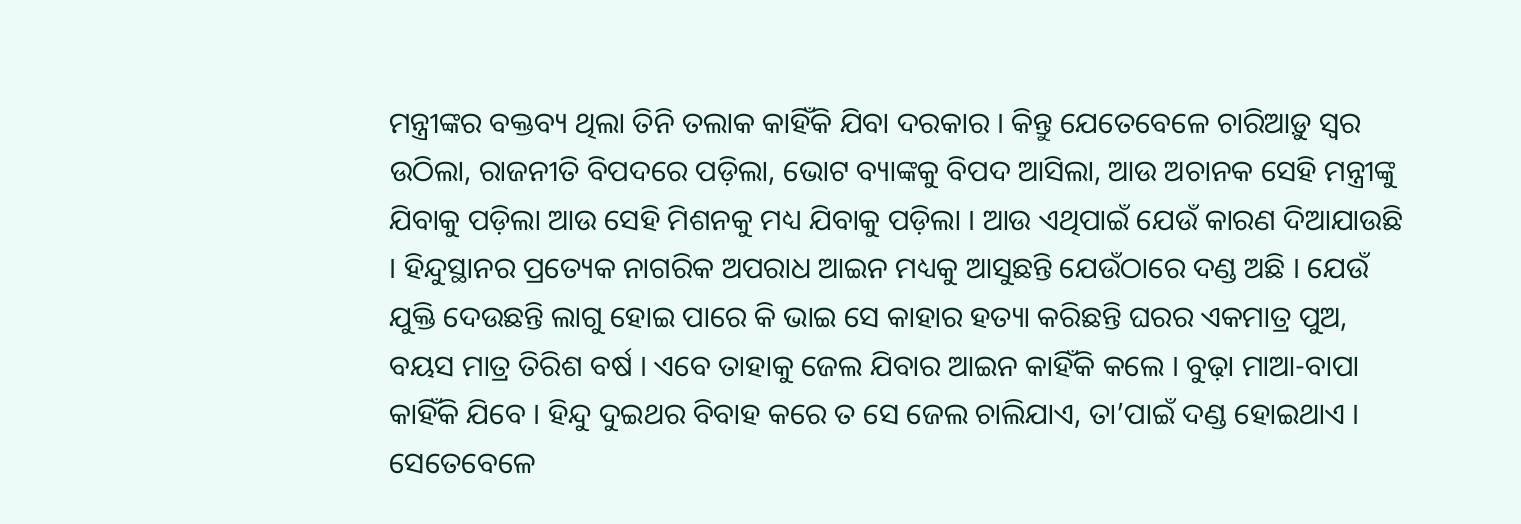ମନ୍ତ୍ରୀଙ୍କର ବକ୍ତବ୍ୟ ଥିଲା ତିନି ତଲାକ କାହିଁକି ଯିବା ଦରକାର । କିନ୍ତୁ ଯେତେବେଳେ ଚାରିଆଡ଼ୁ ସ୍ୱର ଉଠିଲା, ରାଜନୀତି ବିପଦରେ ପଡ଼ିଲା, ଭୋଟ ବ୍ୟାଙ୍କକୁ ବିପଦ ଆସିଲା, ଆଉ ଅଚାନକ ସେହି ମନ୍ତ୍ରୀଙ୍କୁ ଯିବାକୁ ପଡ଼ିଲା ଆଉ ସେହି ମିଶନକୁ ମଧ୍ୟ ଯିବାକୁ ପଡ଼ିଲା । ଆଉ ଏଥିପାଇଁ ଯେଉଁ କାରଣ ଦିଆଯାଉଛି । ହିନ୍ଦୁସ୍ଥାନର ପ୍ରତ୍ୟେକ ନାଗରିକ ଅପରାଧ ଆଇନ ମଧ୍ୟକୁ ଆସୁଛନ୍ତି ଯେଉଁଠାରେ ଦଣ୍ଡ ଅଛି । ଯେଉଁ ଯୁକ୍ତି ଦେଉଛନ୍ତି ଲାଗୁ ହୋଇ ପାରେ କି ଭାଇ ସେ କାହାର ହତ୍ୟା କରିଛନ୍ତି ଘରର ଏକମାତ୍ର ପୁଅ, ବୟସ ମାତ୍ର ତିରିଶ ବର୍ଷ । ଏବେ ତାହାକୁ ଜେଲ ଯିବାର ଆଇନ କାହିଁକି କଲେ । ବୁଢ଼ା ମାଆ-ବାପା କାହିଁକି ଯିବେ । ହିନ୍ଦୁ ଦୁଇଥର ବିବାହ କରେ ତ ସେ ଜେଲ ଚାଲିଯାଏ, ତା’ପାଇଁ ଦଣ୍ଡ ହୋଇଥାଏ । ସେତେବେଳେ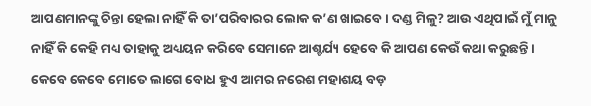ଆପଣମାନଙ୍କୁ ଚିନ୍ତା ହେଲା ନାହିଁ କି ତା’ପରିବାରର ଲୋକ କ’ଣ ଖାଇବେ । ଦଣ୍ଡ ମିଳୁ? ଆଉ ଏଥିପାଇଁ ମୁଁ ମାନୁ ନାହିଁ କି କେହି ମଧ୍ୟ ତାହାକୁ ଅଧ୍ୟୟନ କରିବେ ସେମାନେ ଆଶ୍ଚର୍ଯ୍ୟ ହେବେ କି ଆପଣ କେଉଁ କଥା କରୁଛନ୍ତି ।
କେବେ କେବେ ମୋତେ ଲାଗେ ବୋଧ ହୁଏ ଆମର ନରେଶ ମହାଶୟ ବଡ଼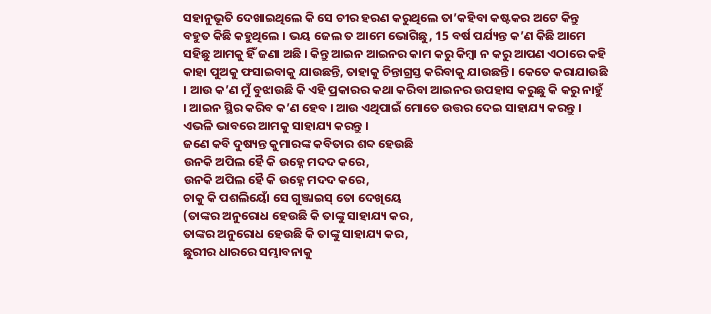ସହାନୁଭୂତି ଦେଖାଇଥିଲେ କି ସେ ଚୀର ହରଣ କରୁଥିଲେ ତା’କହିବା କଷ୍ଟକର ଅଟେ କିନ୍ତୁ ବହୁତ କିଛି କହୁଥିଲେ । ଭୟ ଜେଲ ତ ଆମେ ଭୋଗିଛୁ, 15 ବର୍ଷ ପର୍ଯ୍ୟନ୍ତ କ’ଣ କିଛି ଆମେ ସହିଛୁ ଆମକୁ ହିଁ ଜଣା ଅଛି । କିନ୍ତୁ ଆଇନ ଆଇନର କାମ କରୁ କିମ୍ବା ନ କରୁ ଆପଣ ଏଠାରେ କହି କାହା ପୁଅକୁ ଫସାଇବାକୁ ଯାଉଛନ୍ତି, ତାହାକୁ ଚିନ୍ତାଗ୍ରସ୍ତ କରିବାକୁ ଯାଉଛନ୍ତି । କେତେ କରାଯାଉଛି । ଆଉ କ’ଣ ମୁଁ ବୁଝାଉଛି କି ଏହି ପ୍ରକାରର କଥା କରିବା ଆଇନର ଉପହାସ କରୁଛୁ କି କରୁ ନାହୁଁ । ଆଇନ ସ୍ଥିର କରିବ କ’ଣ ହେବ । ଆଉ ଏଥିପାଇଁ ମୋତେ ଉତ୍ତର ଦେଇ ସାହାଯ୍ୟ କରନ୍ତୁ ।
ଏଭଳି ଭାବରେ ଆମକୁ ସାହାଯ୍ୟ କରନ୍ତୁ ।
ଜଣେ କବି ଦୁଷ୍ୟନ୍ତ କୁମାରଙ୍କ କବିତାର ଶବ୍ଦ ହେଉଛି
ଉନକି ଅପିଲ ହୈ କି ଉହ୍ନେ ମଦଦ କରେ,
ଉନକି ଅପିଲ ହୈ କି ଉହ୍ନେ ମଦଦ କରେ,
ଚାକୁ କି ପଶଲିୟୋଁ ସେ ଗୁଞ୍ଜାଇସ୍ ତୋ ଦେଖିୟେ
(ତାଙ୍କର ଅନୁରୋଧ ହେଉଛି କି ତାଙ୍କୁ ସାହାଯ୍ୟ କର,
ତାଙ୍କର ଅନୁରୋଧ ହେଉଛି କି ତାଙ୍କୁ ସାହାଯ୍ୟ କର,
ଛୁରୀର ଧାରରେ ସମ୍ଭାବନାକୁ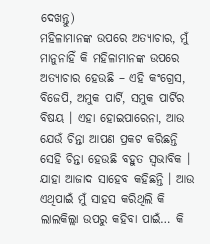ଦେଖନ୍ତୁ)
ମହିଳାମାନଙ୍କ ଉପରେ ଅତ୍ୟାଚାର, ମୁଁ ମାନୁନାହିଁ କି ମହିଳାମାନଙ୍କ ଉପରେ ଅତ୍ୟାଚାର ହେଉଛି – ଏହି କଂଗ୍ରେସ, ବିଜେପି, ଅମୁକ ପାର୍ଟି, ସମୁକ ପାର୍ଟିର ବିଷୟ । ଏହା ହୋଇପାରେନା, ଆଉ ଯେଉଁ ଚିନ୍ତା ଆପଣ ପ୍ରକଟ କରିଛନ୍ତି ସେହି ଚିନ୍ତା ହେଉଛି ବହୁତ ସ୍ୱଭାବିକ । ଯାହା ଆଜାଦ ସାହେବ କହିଛନ୍ତି । ଆଉ ଏଥିପାଇଁ ମୁଁ ସାହସ କରିଥିଲି କି ଲାଲକିଲ୍ଲା ଉପରୁ କହିବା ପାଇଁ… କି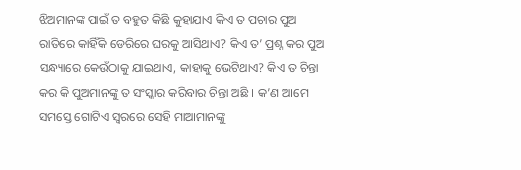ଝିଅମାନଙ୍କ ପାଇଁ ତ ବହୁତ କିଛି କୁହାଯାଏ କିଏ ତ ପଚାର ପୁଅ ରାତିରେ କାହିଁକି ଡେରିରେ ଘରକୁ ଆସିଥାଏ? କିଏ ତ’ ପ୍ରଶ୍ନ କର ପୁଅ ସନ୍ଧ୍ୟାରେ କେଉଁଠାକୁ ଯାଇଥାଏ, କାହାକୁ ଭେଟିଥାଏ? କିଏ ତ ଚିନ୍ତା କର କି ପୁଅମାନଙ୍କୁ ତ ସଂସ୍କାର କରିବାର ଚିନ୍ତା ଅଛି । କ’ଣ ଆମେ ସମସ୍ତେ ଗୋଟିଏ ସ୍ୱରରେ ସେହି ମାଆମାନଙ୍କୁ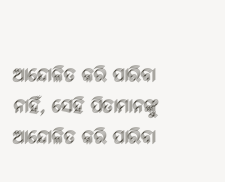ଆନ୍ଦୋଳିତ କରି ପାରିବା ନାହିଁ, ସେହି ପିତାମାନଙ୍କୁ ଆନ୍ଦୋଳିତ କରି ପାରିବା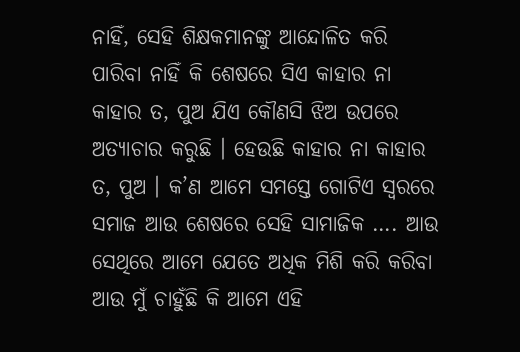ନାହିଁ, ସେହି ଶିକ୍ଷକମାନଙ୍କୁ ଆନ୍ଦୋଳିତ କରି ପାରିବା ନାହିଁ କି ଶେଷରେ ସିଏ କାହାର ନା କାହାର ତ, ପୁଅ ଯିଏ କୌଣସି ଝିଅ ଉପରେ ଅତ୍ୟାଚାର କରୁଛି । ହେଉଛି କାହାର ନା କାହାର ତ, ପୁଅ । କ’ଣ ଆମେ ସମସ୍ତେ ଗୋଟିଏ ସ୍ୱରରେ ସମାଜ ଆଉ ଶେଷରେ ସେହି ସାମାଜିକ …. ଆଉ ସେଥିରେ ଆମେ ଯେତେ ଅଧିକ ମିଶି କରି କରିବା ଆଉ ମୁଁ ଚାହୁଁଛି କି ଆମେ ଏହି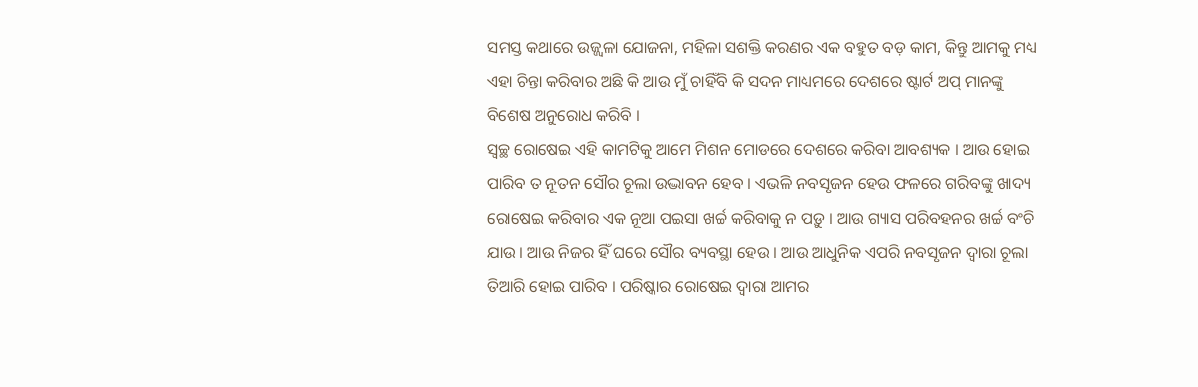ସମସ୍ତ କଥାରେ ଉଜ୍ଜ୍ୱଳା ଯୋଜନା, ମହିଳା ସଶକ୍ତି କରଣର ଏକ ବହୁତ ବଡ଼ କାମ, କିନ୍ତୁ ଆମକୁ ମଧ୍ୟ ଏହା ଚିନ୍ତା କରିବାର ଅଛି କି ଆଉ ମୁଁ ଚାହିଁବି କି ସଦନ ମାଧ୍ୟମରେ ଦେଶରେ ଷ୍ଟାର୍ଟ ଅପ୍ ମାନଙ୍କୁ ବିଶେଷ ଅନୁରୋଧ କରିବି ।
ସ୍ଵଚ୍ଛ ରୋଷେଇ ଏହି କାମଟିକୁ ଆମେ ମିଶନ ମୋଡରେ ଦେଶରେ କରିବା ଆବଶ୍ୟକ । ଆଉ ହୋଇ ପାରିବ ତ ନୂତନ ସୌର ଚୂଲା ଉଦ୍ଭାବନ ହେବ । ଏଭଳି ନବସୃଜନ ହେଉ ଫଳରେ ଗରିବଙ୍କୁ ଖାଦ୍ୟ ରୋଷେଇ କରିବାର ଏକ ନୂଆ ପଇସା ଖର୍ଚ୍ଚ କରିବାକୁ ନ ପଡ଼ୁ । ଆଉ ଗ୍ୟାସ ପରିବହନର ଖର୍ଚ୍ଚ ବଂଚି ଯାଉ । ଆଉ ନିଜର ହିଁ ଘରେ ସୌର ବ୍ୟବସ୍ଥା ହେଉ । ଆଉ ଆଧୁନିକ ଏପରି ନବସୃଜନ ଦ୍ୱାରା ଚୂଲା ତିଆରି ହୋଇ ପାରିବ । ପରିଷ୍କାର ରୋଷେଇ ଦ୍ୱାରା ଆମର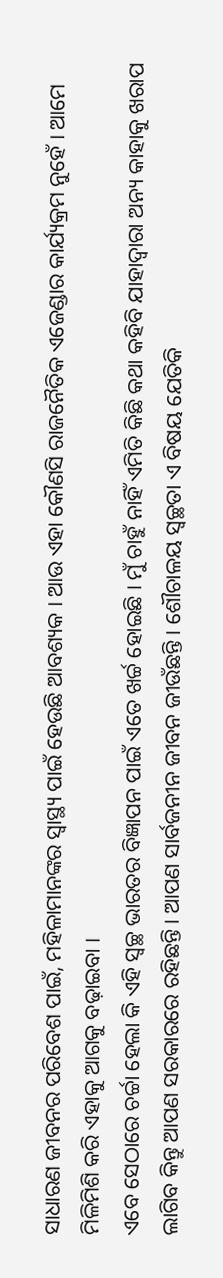ସାଧାରଣ ଜୀବନର ପରିବେଶ ପାଇଁ, ମହିଳାମାନଙ୍କର ସ୍ୱାସ୍ଥ୍ୟ ପାଇଁ ହେଉଛି ଆବଶ୍ୟକ । ଆଉ ଏହା କୌଣସି ରାଜନୈତିକ ଏଜେଣ୍ଡାର କାର୍ଯ୍ୟକ୍ରମ ନୁହେଁ । ଆମେ ମିଳିମିଶି କରି ଏହାକୁ ଆଗକୁ ବଢ଼ାଇବା ।
ଏବେ ସେଠାରେ ଚର୍ଚ୍ଚା ହେଲା କି ଏହି ସ୍ୱଚ୍ଛ ଭାରତର ବିଜ୍ଞାପନ ପାଇଁ ଏତେ ଖର୍ଚ୍ଚ ହୋଇଛି । ମୁଁ ଚାହୁଁ ନାହିଁ ଏମିତି କିଛି କଥା କହିବି ଯାହାଦ୍ୱାରା ଅନ୍ୟ କାହାକୁ ଖରାପ ଲାଗିବ କିନ୍ତୁ ଆପଣ ସରକାରରେ ରହିଛନ୍ତି । ଆପଣ ସାର୍ବଜନୀନ ଜୀବନ ଜୀଉଁଛନ୍ତି । ଶୌଚାଳୟ ସ୍ୱଚ୍ଛତା ଏ ବିଷୟ ଯେତିକି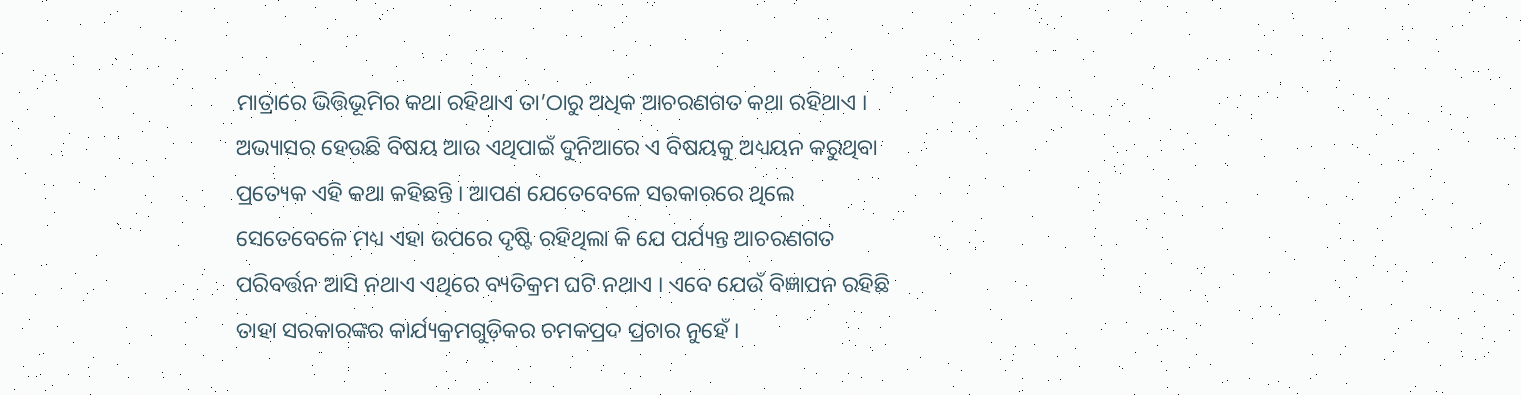ମାତ୍ରାରେ ଭିତ୍ତିଭୂମିର କଥା ରହିଥାଏ ତା’ଠାରୁ ଅଧିକ ଆଚରଣଗତ କଥା ରହିଥାଏ । ଅଭ୍ୟାସର ହେଉଛି ବିଷୟ ଆଉ ଏଥିପାଇଁ ଦୁନିଆରେ ଏ ବିଷୟକୁ ଅଧ୍ୟୟନ କରୁଥିବା ପ୍ରତ୍ୟେକ ଏହି କଥା କହିଛନ୍ତି । ଆପଣ ଯେତେବେଳେ ସରକାରରେ ଥିଲେ ସେତେବେଳେ ମଧ୍ୟ ଏହା ଉପରେ ଦୃଷ୍ଟି ରହିଥିଲା କି ଯେ ପର୍ଯ୍ୟନ୍ତ ଆଚରଣଗତ ପରିବର୍ତ୍ତନ ଆସି ନଥାଏ ଏଥିରେ ବ୍ୟତିକ୍ରମ ଘଟି ନଥାଏ । ଏବେ ଯେଉଁ ବିଜ୍ଞାପନ ରହିଛି ତାହା ସରକାରଙ୍କର କାର୍ଯ୍ୟକ୍ରମଗୁଡ଼ିକର ଚମକପ୍ରଦ ପ୍ରଚାର ନୁହେଁ ।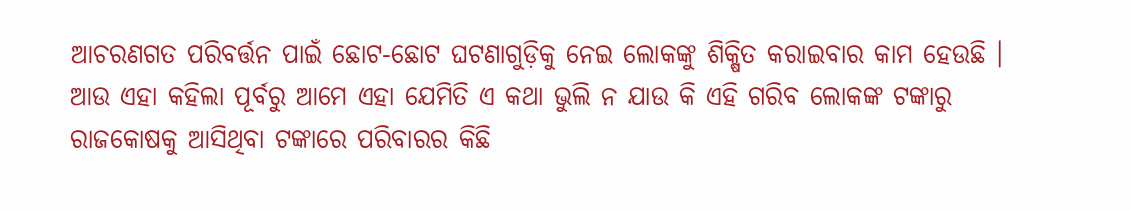ଆଚରଣଗତ ପରିବର୍ତ୍ତନ ପାଇଁ ଛୋଟ-ଛୋଟ ଘଟଣାଗୁଡ଼ିକୁ ନେଇ ଲୋକଙ୍କୁ ଶିକ୍ଷିତ କରାଇବାର କାମ ହେଉଛି । ଆଉ ଏହା କହିଲା ପୂର୍ବରୁ ଆମେ ଏହା ଯେମିତି ଏ କଥା ଭୁଲି ନ ଯାଉ କି ଏହି ଗରିବ ଲୋକଙ୍କ ଟଙ୍କାରୁ ରାଜକୋଷକୁ ଆସିଥିବା ଟଙ୍କାରେ ପରିବାରର କିଛି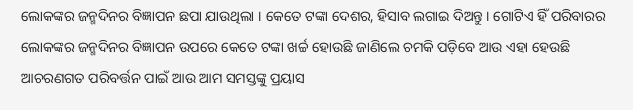ଲୋକଙ୍କର ଜନ୍ମଦିନର ବିଜ୍ଞାପନ ଛପା ଯାଉଥିଲା । କେତେ ଟଙ୍କା ଦେଶର, ହିସାବ ଲଗାଇ ଦିଅନ୍ତୁ । ଗୋଟିଏ ହିଁ ପରିବାରର ଲୋକଙ୍କର ଜନ୍ମଦିନର ବିଜ୍ଞାପନ ଉପରେ କେତେ ଟଙ୍କା ଖର୍ଚ୍ଚ ହୋଉଛି ଜାଣିଲେ ଚମକି ପଡ଼ିବେ ଆଉ ଏହା ହେଉଛି ଆଚରଣଗତ ପରିବର୍ତ୍ତନ ପାଇଁ ଆଉ ଆମ ସମସ୍ତଙ୍କୁ ପ୍ରୟାସ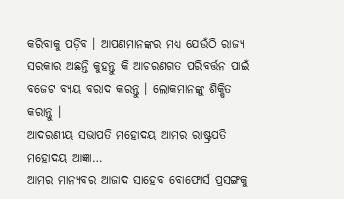କରିବାକୁ ପଡ଼ିବ । ଆପଣମାନଙ୍କର ମଧ୍ୟ ଯେଉଁଠି ରାଜ୍ୟ ସରକାର ଅଛନ୍ତି କୁହନ୍ତୁ କି ଆଚରଣଗତ ପରିବର୍ତ୍ତନ ପାଇଁ ବଜେଟ ବ୍ୟୟ ବରାଦ କରନ୍ତୁ । ଲୋକମାନଙ୍କୁ ଶିକ୍ଷିତ କରାନ୍ତୁ ।
ଆଦରଣୀୟ ସଭାପତି ମହୋଦୟ ଆମର ରାଷ୍ଟ୍ରପତି ମହୋଦୟ ଆଜ୍ଞା…
ଆମର ମାନ୍ୟବର ଆଜାଦ ସାହେବ ବୋଫୋର୍ସ ପ୍ରସଙ୍ଗକୁ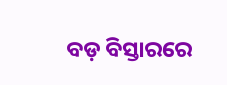ବଡ଼ ବିସ୍ତାରରେ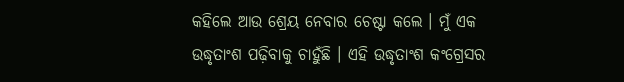କହିଲେ ଆଉ ଶ୍ରେୟ ନେବାର ଚେଷ୍ଟା କଲେ । ମୁଁ ଏକ ଉଦ୍ଧୃତାଂଶ ପଢ଼ିବାକୁ ଚାହୁଁଛି । ଏହି ଉଦ୍ଧୃତାଂଶ କଂଗ୍ରେସର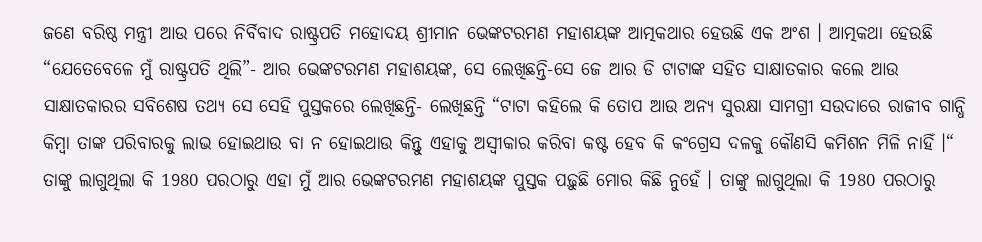ଜଣେ ବରିଷ୍ଠ ମନ୍ତ୍ରୀ ଆଉ ପରେ ନିର୍ବିବାଦ ରାଷ୍ଟ୍ରପତି ମହୋଦୟ ଶ୍ରୀମାନ ଭେଙ୍କଟରମଣ ମହାଶୟଙ୍କ ଆତ୍ମକଥାର ହେଉଛି ଏକ ଅଂଶ । ଆତ୍ମକଥା ହେଉଛି “ଯେତେବେଳେ ମୁଁ ରାଷ୍ଟ୍ରପତି ଥିଲି”- ଆର ଭେଙ୍କଟରମଣ ମହାଶୟଙ୍କ, ସେ ଲେଖିଛନ୍ତି-ସେ ଜେ ଆର ଡି ଟାଟାଙ୍କ ସହିତ ସାକ୍ଷାତକାର କଲେ ଆଉ ସାକ୍ଷାତକାରର ସବିଶେଷ ତଥ୍ୟ ସେ ସେହି ପୁସ୍ତକରେ ଲେଖିଛନ୍ତି- ଲେଖିଛନ୍ତି “ଟାଟା କହିଲେ କି ତୋପ ଆଉ ଅନ୍ୟ ସୁରକ୍ଷା ସାମଗ୍ରୀ ସଉଦାରେ ରାଜୀବ ଗାନ୍ଧି କିମ୍ବା ତାଙ୍କ ପରିବାରକୁ ଲାଭ ହୋଇଥାଉ ବା ନ ହୋଇଥାଉ କିନ୍ତୁ ଏହାକୁ ଅସ୍ୱୀକାର କରିବା କଷ୍ଟ ହେବ କି କଂଗ୍ରେସ ଦଳକୁ କୌଣସି କମିଶନ ମିଳି ନାହିଁ ।“ ତାଙ୍କୁ ଲାଗୁଥିଲା କି 1980 ପରଠାରୁ ଏହା ମୁଁ ଆର ଭେଙ୍କଟରମଣ ମହାଶୟଙ୍କ ପୁସ୍ତକ ପଢ଼ୁଛି ମୋର କିଛି ନୁହେଁ । ତାଙ୍କୁ ଲାଗୁଥିଲା କି 1980 ପରଠାରୁ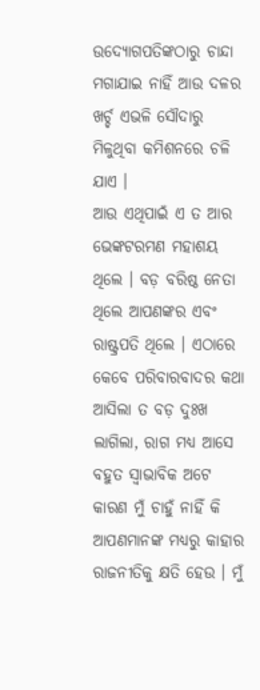ଉଦ୍ୟୋଗପତିଙ୍କଠାରୁ ଚାନ୍ଦା ମଗାଯାଇ ନାହିଁ ଆଉ ଦଳର ଖର୍ଚ୍ଚ ଏଭଳି ସୌଦାରୁ ମିଳୁଥିବା କମିଶନରେ ଚଳି ଯାଏ ।
ଆଉ ଏଥିପାଇଁ ଏ ତ ଆର ଭେଙ୍କଟରମଣ ମହାଶୟ ଥିଲେ । ବଡ଼ ବରିଷ୍ଠ ନେତା ଥିଲେ ଆପଣଙ୍କର ଏବଂ ରାଷ୍ଟ୍ରପତି ଥିଲେ । ଏଠାରେ କେବେ ପରିବାରବାଦର କଥା ଆସିଲା ତ ବଡ଼ ଦୁଃଖ ଲାଗିଲା, ରାଗ ମଧ୍ୟ ଆସେ ବହୁତ ସ୍ୱାଭାବିକ ଅଟେ କାରଣ ମୁଁ ଚାହୁଁ ନାହିଁ କି ଆପଣମାନଙ୍କ ମଧ୍ୟରୁ କାହାର ରାଜନୀତିକୁ କ୍ଷତି ହେଉ । ମୁଁ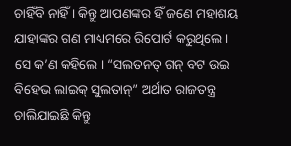ଚାହିଁବି ନାହିଁ । କିନ୍ତୁ ଆପଣଙ୍କର ହିଁ ଜଣେ ମହାଶୟ ଯାହାଙ୍କର ଗଣ ମାଧ୍ୟମରେ ରିପୋର୍ଟ କରୁଥିଲେ । ସେ କ’ଣ କହିଲେ । “ସଲତନତ୍ ଗନ୍ ବଟ ଉଇ ବିହେଭ ଲାଇକ୍ ସୁଲତାନ୍” ଅର୍ଥାତ ରାଜତନ୍ତ୍ର ଚାଲିଯାଇଛି କିନ୍ତୁ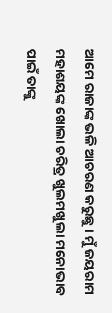ଆମେ ରାଜାଙ୍କ ଭଳି ଆଚରଣ କରୁଛୁ । ମୁଁ ଜୟରାମ ମହାଶୟଙ୍କ ଖୋଲା ଚରିତ୍ର ଖୁଲମଖୁଲା ମନୋଭାବ ପାଇଁ ତାଙ୍କୁ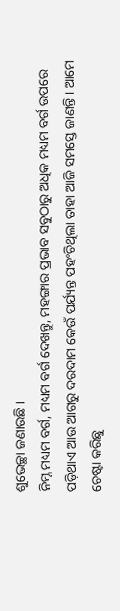ଶୁଭେଚ୍ଛା ଜଣାଉଛି ।
ନିମ୍ନ ମଧ୍ୟମ ବର୍ଗ, ମଧ୍ୟମ ବର୍ଗ ଦେଖନ୍ତୁ, ମହଙ୍ଗାର ପ୍ରଭାବ ସବୁଠାରୁ ଅଧିକ ମଧ୍ୟମ ବର୍ଗ ଉପରେ ପଡ଼ିଥାଏ ଆଉ ଆଗରୁ ଦରଦାମ କେଉଁ ପର୍ଯ୍ୟନ୍ତ ପହଂଚିଥିଲା ତାହା ଆଜି ସମସ୍ତେ ଜାଣନ୍ତି । ଆମେ ଚେଷ୍ଟା କରିଛୁ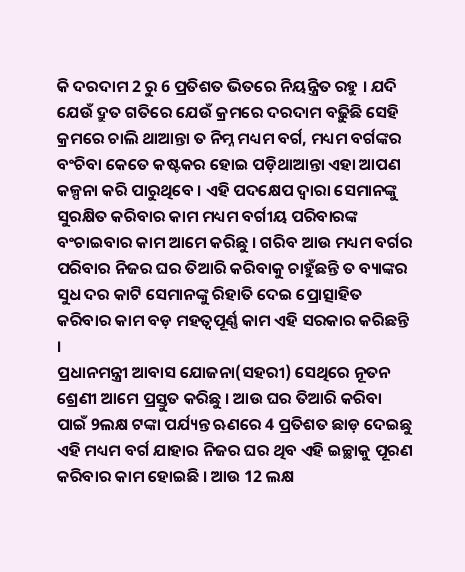କି ଦରଦାମ 2 ରୁ 6 ପ୍ରତିଶତ ଭିତରେ ନିୟନ୍ତ୍ରିତ ରହୁ । ଯଦି ଯେଉଁ ଦ୍ରୁତ ଗତିରେ ଯେଉଁ କ୍ରମରେ ଦରଦାମ ବଢ଼ିୁଛି ସେହି କ୍ରମରେ ଚାଲି ଥାଆନ୍ତା ତ ନିମ୍ନ ମଧ୍ୟମ ବର୍ଗ, ମଧ୍ୟମ ବର୍ଗଙ୍କର ବଂଚିବା କେତେ କଷ୍ଟକର ହୋଇ ପଡ଼ିଥାଆନ୍ତା ଏହା ଆପଣ କଳ୍ପନା କରି ପାରୁଥିବେ । ଏହି ପଦକ୍ଷେପ ଦ୍ୱାରା ସେମାନଙ୍କୁ ସୁରକ୍ଷିତ କରିବାର କାମ ମଧ୍ୟମ ବର୍ଗୀୟ ପରିବାରଙ୍କ ବଂଚାଇବାର କାମ ଆମେ କରିଛୁ । ଗରିବ ଆଉ ମଧ୍ୟମ ବର୍ଗର ପରିବାର ନିଜର ଘର ତିଆରି କରିବାକୁ ଚାହୁଁଛନ୍ତି ତ ବ୍ୟାଙ୍କର ସୁଧ ଦର କାଟି ସେମାନଙ୍କୁ ରିହାତି ଦେଇ ପ୍ରୋତ୍ସାହିତ କରିବାର କାମ ବଡ଼ ମହତ୍ୱପୂର୍ଣ୍ଣ କାମ ଏହି ସରକାର କରିଛନ୍ତି ।
ପ୍ରଧାନମନ୍ତ୍ରୀ ଆବାସ ଯୋଜନା(ସହରୀ) ସେଥିରେ ନୂତନ ଶ୍ରେଣୀ ଆମେ ପ୍ରସ୍ତୁତ କରିଛୁ । ଆଉ ଘର ତିଆରି କରିବା ପାଇଁ 9ଲକ୍ଷ ଟଙ୍କା ପର୍ଯ୍ୟନ୍ତ ଋଣରେ 4 ପ୍ରତିଶତ ଛାଡ଼ ଦେଇଛୁ ଏହି ମଧ୍ୟମ ବର୍ଗ ଯାହାର ନିଜର ଘର ଥିବ ଏହି ଇଚ୍ଛାକୁ ପୂରଣ କରିବାର କାମ ହୋଇଛି । ଆଉ 12 ଲକ୍ଷ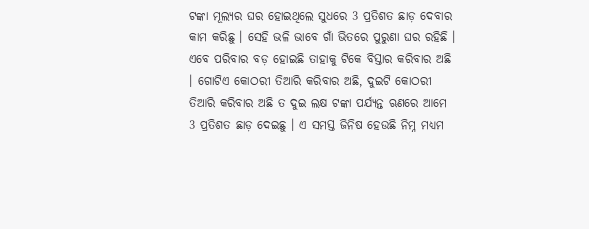ଟଙ୍କା ମୂଲ୍ୟର ଘର ହୋଇଥିଲେ ସୁଧରେ 3 ପ୍ରତିଶତ ଛାଡ଼ ଦେବାର କାମ କରିଛୁ । ସେହି ଭଳି ଭାବେ ଗାଁ ଭିତରେ ପୁରୁଣା ଘର ରହିଛି । ଏବେ ପରିବାର ବଡ଼ ହୋଇଛି ତାହାକୁ ଟିକେ ବିସ୍ତାର କରିବାର ଅଛି । ଗୋଟିଏ କୋଠରୀ ତିଆରି କରିବାର ଅଛି, ଦୁଇଟି କୋଠରୀ ତିଆରି କରିବାର ଅଛି ତ ଦୁଇ ଲକ୍ଷ ଟଙ୍କା ପର୍ଯ୍ୟନ୍ତ ଋଣରେ ଆମେ 3 ପ୍ରତିଶତ ଛାଡ଼ ଦେଇଛୁ । ଏ ସମସ୍ତ ଜିନିଷ ହେଉଛି ନିମ୍ନ ମଧ୍ୟମ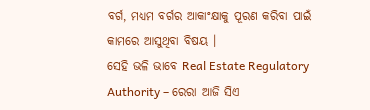ବର୍ଗ, ମଧ୍ୟମ ବର୍ଗର ଆକାଂକ୍ଷାକୁ ପୂରଣ କରିବା ପାଇଁ କାମରେ ଆସୁଥିବା ବିଷୟ ।
ସେହି ଭଳି ଭାବେ Real Estate Regulatory Authority – ରେରା ଆଜି ସିଏ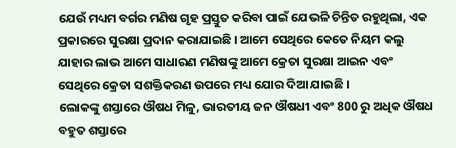ଯେଉଁ ମଧ୍ୟମ ବର୍ଗର ମଣିଷ ଗୃହ ପ୍ରସ୍ତୁତ କରିବା ପାଇଁ ଯେଭଳି ଚିନ୍ତିତ ରହୁଥିଲା, ଏକ ପ୍ରକାରରେ ସୁରକ୍ଷା ପ୍ରଦାନ କରାଯାଇଛି । ଆମେ ସେଥିରେ କେତେ ନିୟମ କଲୁ ଯାହାର ଲାଭ ଆମେ ସାଧାରଣ ମଣିଷଙ୍କୁ ଆମେ କ୍ରେତା ସୁରକ୍ଷା ଆଇନ ଏବଂ ସେଥିରେ କ୍ରେତା ସଶକ୍ତିକରଣ ଉପରେ ମଧ୍ୟ ଯୋର ଦିଆ ଯାଇଛି ।
ଲୋକଙ୍କୁ ଶସ୍ତାରେ ଔଷଧ ମିଳୁ, ଭାରତୀୟ ଜନ ଔଷଧୀ ଏବଂ 800 ରୁ ଅଧିକ ଔଷଧ ବହୁତ ଶସ୍ତାରେ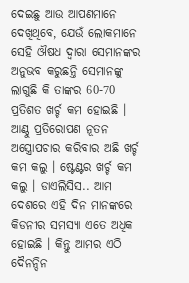ଦେଇଛୁ ଆଉ ଆପଣମାନେ ଦେଖିଥିବେ, ଯେଉଁ ଲୋକମାନେ ସେହି ଔଷଧ ଦ୍ୱାରା ସେମାନଙ୍କର ଅନୁଭବ କରୁଛନ୍ତି ସେମାନଙ୍କୁ ଲାଗୁଛି କି ତାଙ୍କର 60-70 ପ୍ରତିଶତ ଖର୍ଚ୍ଚ କମ ହୋଇଛି । ଆଣ୍ଠୁ ପ୍ରତିରୋପଣ ନୂତନ ଅସ୍ତ୍ରୋପଚାର କରିବାର ଅଛି ଖର୍ଚ୍ଚ କମ କଲୁ । ଷ୍ଟେଣ୍ଟର ଖର୍ଚ୍ଚ କମ କଲୁ । ଡାଏଲିସିସ.. ଆମ ଦେଶରେ ଏହି ଦିନ ମାନଙ୍କରେ କିଡନୀର ସମସ୍ୟା ଏତେ ଅଧିକ ହୋଇଛି । କିନ୍ତୁ ଆମର ଏଠି ଦୈନନ୍ଦିନ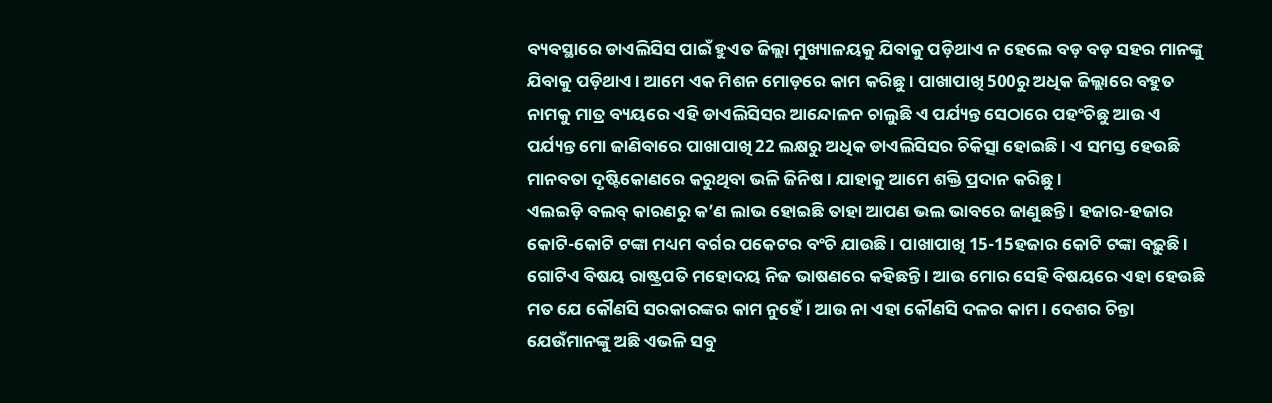ବ୍ୟବସ୍ଥାରେ ଡାଏଲିସିସ ପାଇଁ ହୁଏତ ଜିଲ୍ଲା ମୁଖ୍ୟାଳୟକୁ ଯିବାକୁ ପଡ଼ିଥାଏ ନ ହେଲେ ବଡ଼ ବଡ଼ ସହର ମାନଙ୍କୁ ଯିବାକୁ ପଡ଼ିଥାଏ । ଆମେ ଏକ ମିଶନ ମୋଡ଼ରେ କାମ କରିଛୁ । ପାଖାପାଖି 500ରୁ ଅଧିକ ଜିଲ୍ଲାରେ ବହୁତ ନାମକୁ ମାତ୍ର ବ୍ୟୟରେ ଏହି ଡାଏଲିସିସର ଆନ୍ଦୋଳନ ଚାଲୁଛି ଏ ପର୍ଯ୍ୟନ୍ତ ସେଠାରେ ପହଂଚିଛୁ ଆଉ ଏ ପର୍ଯ୍ୟନ୍ତ ମୋ ଜାଣିବାରେ ପାଖାପାଖି 22 ଲକ୍ଷରୁ ଅଧିକ ଡାଏଲିସିସର ଚିକିତ୍ସା ହୋଇଛି । ଏ ସମସ୍ତ ହେଉଛି ମାନବତା ଦୃଷ୍ଟିକୋଣରେ କରୁଥିବା ଭଳି ଜିନିଷ । ଯାହାକୁ ଆମେ ଶକ୍ତି ପ୍ରଦାନ କରିଛୁ ।
ଏଲଇଡ଼ି ବଲବ୍ କାରଣରୁ କ’ଣ ଲାଭ ହୋଇଛି ତାହା ଆପଣ ଭଲ ଭାବରେ ଜାଣୁଛନ୍ତି । ହଜାର-ହଜାର କୋଟି-କୋଟି ଟଙ୍କା ମଧ୍ୟମ ବର୍ଗର ପକେଟର ବଂଚି ଯାଉଛି । ପାଖାପାଖି 15-15ହଜାର କୋଟି ଟଙ୍କା ବଢ଼ୁଛି ।
ଗୋଟିଏ ବିଷୟ ରାଷ୍ଟ୍ରପତି ମହୋଦୟ ନିଜ ଭାଷଣରେ କହିଛନ୍ତି । ଆଉ ମୋର ସେହି ବିଷୟରେ ଏହା ହେଉଛି ମତ ଯେ କୌଣସି ସରକାରଙ୍କର କାମ ନୁହେଁ । ଆଉ ନା ଏହା କୌଣସି ଦଳର କାମ । ଦେଶର ଚିନ୍ତା ଯେଉଁମାନଙ୍କୁ ଅଛି ଏଭଳି ସବୁ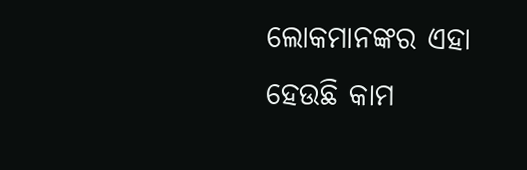ଲୋକମାନଙ୍କର ଏହା ହେଉଛି କାମ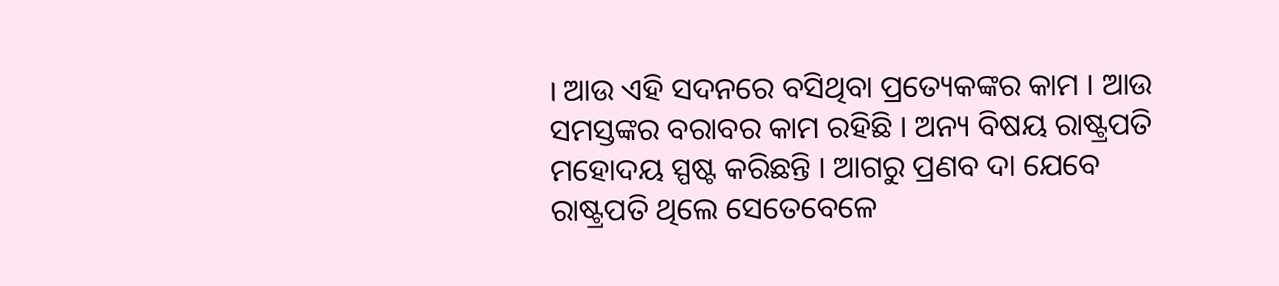। ଆଉ ଏହି ସଦନରେ ବସିଥିବା ପ୍ରତ୍ୟେକଙ୍କର କାମ । ଆଉ ସମସ୍ତଙ୍କର ବରାବର କାମ ରହିଛି । ଅନ୍ୟ ବିଷୟ ରାଷ୍ଟ୍ରପତି ମହୋଦୟ ସ୍ପଷ୍ଟ କରିଛନ୍ତି । ଆଗରୁ ପ୍ରଣବ ଦା ଯେବେ ରାଷ୍ଟ୍ରପତି ଥିଲେ ସେତେବେଳେ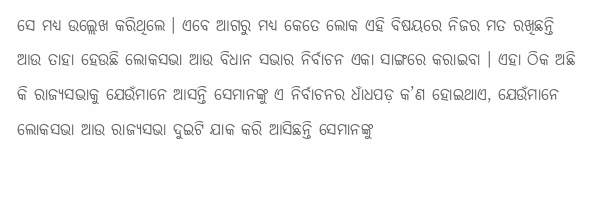ସେ ମଧ୍ୟ ଉଲ୍ଲେଖ କରିଥିଲେ । ଏବେ ଆଗରୁ ମଧ୍ୟ କେତେ ଲୋକ ଏହି ବିଷୟରେ ନିଜର ମତ ରଖିଛନ୍ତି ଆଉ ତାହା ହେଉଛି ଲୋକସଭା ଆଉ ବିଧାନ ସଭାର ନିର୍ବାଚନ ଏକା ସାଙ୍ଗରେ କରାଇବା । ଏହା ଠିକ ଅଛି କି ରାଜ୍ୟସଭାକୁ ଯେଉଁମାନେ ଆସନ୍ତି ସେମାନଙ୍କୁ ଏ ନିର୍ବାଚନର ଧାଁଧପଡ଼ କ’ଣ ହୋଇଥାଏ, ଯେଉଁମାନେ ଲୋକସଭା ଆଉ ରାଜ୍ୟସଭା ଦୁଇଟି ଯାକ କରି ଆସିଛନ୍ତି ସେମାନଙ୍କୁ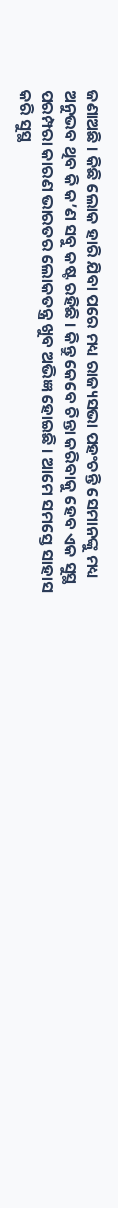ଜଣାଅଛି । କିଛି ଲୋକ ହାରି ଯିବା ପରେ ମଧ୍ୟ ରାଜ୍ୟସଭା ପହଂଚନ୍ତି ସେମାନଙ୍କୁ ମଧ୍ୟ ଅନୁଭବ ଥିବ କି କ’ଣ ସବୁ କଷ୍ଟ ରହିଛି । କିନ୍ତୁ କେବେ ଚିନ୍ତା କରିବାକୁ ହେବ ଏକ ସୁସ୍ଥ ପରମ୍ପରା କାରଣ ଭାରତର ଲୋକତନ୍ତ୍ର ଖୁବ ଅଭିଜ୍ଞ ହୋଇଛି । ଆମେ ସମସ୍ତେ ସାହାସ କରି ସୁସ୍ଥ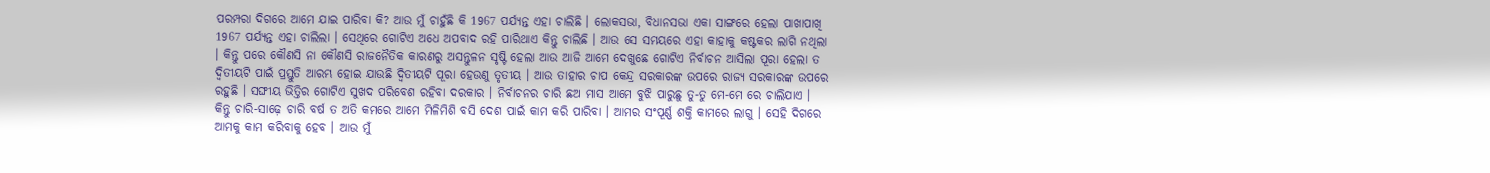ପରମ୍ପରା ଦିଗରେ ଆମେ ଯାଇ ପାରିବା କି? ଆଉ ମୁଁ ଚାହୁଁଛି କି 1967 ପର୍ଯ୍ୟନ୍ତ ଏହା ଚାଲିଛି । ଲୋକସଭା, ବିଧାନସଭା ଏକା ସାଙ୍ଗରେ ହେଲା ପାଖାପାଖି 1967 ପର୍ଯ୍ୟନ୍ତ ଏହା ଚାଲିଲା । ସେଥିରେ ଗୋଟିଏ ଅଧେ ଅପବାଦ ରହି ପାରିଥାଏ କିନ୍ତୁ ଚାଲିଛି । ଆଉ ସେ ସମୟରେ ଏହା କାହାକୁ କଷ୍ଟକର ଲାଗି ନଥିଲା । କିନ୍ତୁ ପରେ କୌଣସି ନା କୌଣସି ରାଜନୈତିକ କାରଣରୁ ଅସନ୍ତୁଳନ ସୃଷ୍ଟି ହେଲା ଆଉ ଆଜି ଆମେ ଦେଖୁଛେ ଗୋଟିଏ ନିର୍ବାଚନ ଆସିଲା ପୂରା ହେଲା ତ ଦ୍ୱିତୀୟଟି ପାଇଁ ପ୍ରସ୍ତୁତି ଆରମ୍ଭ ହୋଇ ଯାଉଛି ଦ୍ୱିତୀୟଟି ପୂରା ହେଉଣୁ ତୃତୀୟ । ଆଉ ତାହାର ଚାପ କେନ୍ଦ୍ର ସରକାରଙ୍କ ଉପରେ ରାଜ୍ୟ ସରକାରଙ୍କ ଉପରେ ରହୁଛି । ସଙ୍ଘୀୟ ଭିତ୍ତିର ଗୋଟିଏ ସୁଖଦ ପରିବେଶ ରହିବା ଦରକାର । ନିର୍ବାଚନର ଚାରି ଛଅ ମାସ ଆମେ ବୁଝି ପାରୁଛୁ ତୁ-ତୁ ମେ-ମେ ରେ ଚାଲିଯାଏ । କିନ୍ତୁ ଚାରି-ସାଢ଼େ ଚାରି ବର୍ଷ ତ ଅତି କମରେ ଆମେ ମିଳିମିଶି ବସି ଦେଶ ପାଇଁ କାମ କରି ପାରିବା । ଆମର ସଂପୂର୍ଣ୍ଣ ଶକ୍ତି କାମରେ ଲାଗୁ । ସେହି ଦିଗରେ ଆମକୁ କାମ କରିବାକୁ ହେବ । ଆଉ ମୁଁ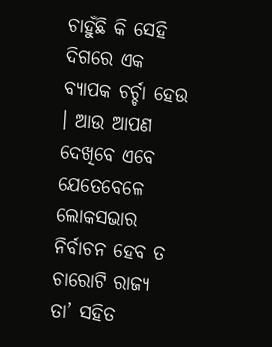ଚାହୁଁଛି କି ସେହି ଦିଗରେ ଏକ ବ୍ୟାପକ ଚର୍ଚ୍ଚା ହେଉ । ଆଉ ଆପଣ ଦେଖିବେ ଏବେ ଯେତେବେଳେ ଲୋକସଭାର ନିର୍ବାଚନ ହେବ ତ ଚାରୋଟି ରାଜ୍ୟ ତା’ ସହିତ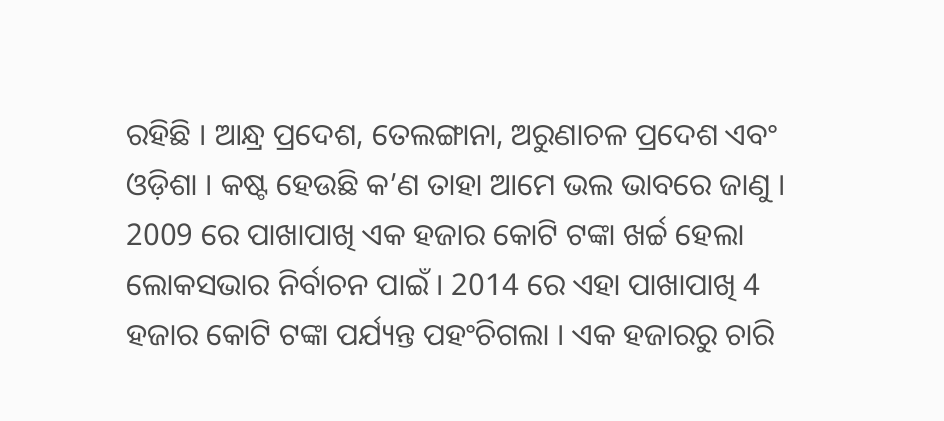ରହିଛି । ଆନ୍ଧ୍ର ପ୍ରଦେଶ, ତେଲଙ୍ଗାନା, ଅରୁଣାଚଳ ପ୍ରଦେଶ ଏବଂ ଓଡ଼ିଶା । କଷ୍ଟ ହେଉଛି କ’ଣ ତାହା ଆମେ ଭଲ ଭାବରେ ଜାଣୁ । 2009 ରେ ପାଖାପାଖି ଏକ ହଜାର କୋଟି ଟଙ୍କା ଖର୍ଚ୍ଚ ହେଲା ଲୋକସଭାର ନିର୍ବାଚନ ପାଇଁ । 2014 ରେ ଏହା ପାଖାପାଖି 4 ହଜାର କୋଟି ଟଙ୍କା ପର୍ଯ୍ୟନ୍ତ ପହଂଚିଗଲା । ଏକ ହଜାରରୁ ଚାରି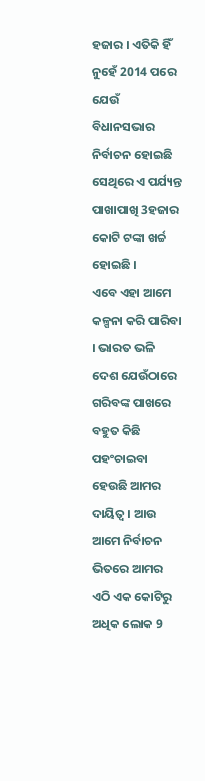ହଜାର । ଏତିକି ହିଁ ନୁହେଁ 2014 ପରେ ଯେଉଁ ବିଧାନସଭାର ନିର୍ବାଚନ ହୋଇଛି ସେଥିରେ ଏ ପର୍ଯ୍ୟନ୍ତ ପାଖାପାଖି 3ହଜାର କୋଟି ଟଙ୍କା ଖର୍ଚ୍ଚ ହୋଇଛି ।
ଏବେ ଏହା ଆମେ କଳ୍ପନା କରି ପାରିବା । ଭାରତ ଭଳି ଦେଶ ଯେଉଁଠାରେ ଗରିବଙ୍କ ପାଖରେ ବହୁତ କିଛି ପହଂଚାଇବା ହେଉଛି ଆମର ଦାୟିତ୍ୱ । ଆଉ ଆମେ ନିର୍ବାଚନ ଭିତରେ ଆମର ଏଠି ଏକ କୋଟିରୁ ଅଧିକ ଲୋକ 9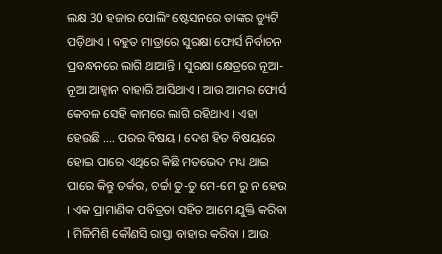ଲକ୍ଷ 30 ହଜାର ପୋଲିଂ ଷ୍ଟେସନରେ ତାଙ୍କର ଡ୍ୟୁଟି ପଡ଼ିଥାଏ । ବହୁତ ମାତ୍ରାରେ ସୁରକ୍ଷା ଫୋର୍ସ ନିର୍ବାଚନ ପ୍ରବନ୍ଧନରେ ଲାଗି ଥାଆନ୍ତି । ସୁରକ୍ଷା କ୍ଷେତ୍ରରେ ନୂଆ-ନୂଆ ଆହ୍ୱାନ ବାହାରି ଆସିଥାଏ । ଆଉ ଆମର ଫୋର୍ସ କେବଳ ସେହି କାମରେ ଲାଗି ରହିଥାଏ । ଏହା ହେଉଛି …. ପରର ବିଷୟ । ଦେଶ ହିତ ବିଷୟରେ ହୋଇ ପାରେ ଏଥିରେ କିଛି ମତଭେଦ ମଧ୍ୟ ଥାଇ ପାରେ କିନ୍ତୁ ତର୍କର, ଚର୍ଚ୍ଚା ତୁ-ତୁ ମେ-ମେ ରୁ ନ ହେଉ । ଏକ ପ୍ରାମାଣିକ ପବିତ୍ରତା ସହିତ ଆମେ ଯୁକ୍ତି କରିବା । ମିଳିମିଶି କୌଣସି ରାସ୍ତା ବାହାର କରିବା । ଆଉ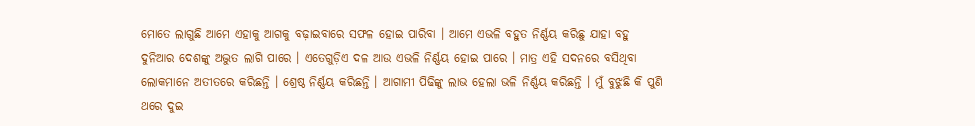ମୋତେ ଲାଗୁଛି ଆମେ ଏହାକୁ ଆଗକୁ ବଢ଼ାଇବାରେ ସଫଳ ହୋଇ ପାରିବା । ଆମେ ଏଭଳି ବହୁତ ନିର୍ଣ୍ଣୟ କରିଛୁ ଯାହା ବହୁ ଦୁନିଆର ଦେଶଙ୍କୁ ଅଦ୍ଭୁତ ଲାଗି ପାରେ । ଏତେଗୁଡ଼ିଏ ଦଳ ଆଉ ଏଭଳି ନିର୍ଣ୍ଣୟ ହୋଇ ପାରେ । ମାତ୍ର ଏହି ସଦନରେ ବସିଥିବା ଲୋକମାନେ ଅତୀତରେ କରିଛନ୍ତି । ଶ୍ରେଷ୍ଠ ନିର୍ଣ୍ଣୟ କରିଛନ୍ତି । ଆଗାମୀ ପିଢିଙ୍କୁ ଲାଭ ହେଲା ଭଳି ନିର୍ଣ୍ଣୟ କରିଛନ୍ତି । ମୁଁ ବୁଝୁଛି କି ପୁଣି ଥରେ ଦୁଇ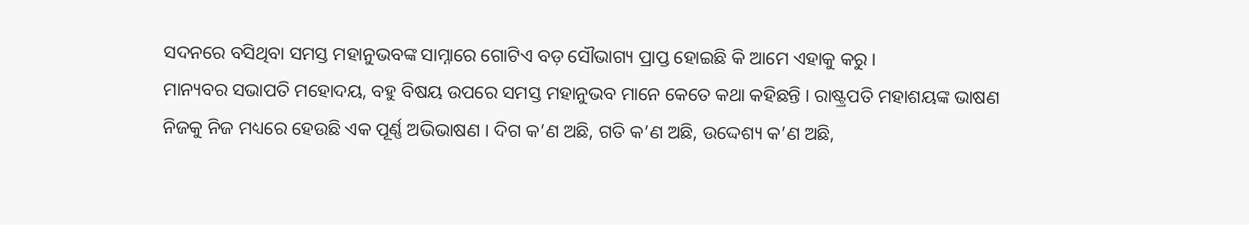ସଦନରେ ବସିଥିବା ସମସ୍ତ ମହାନୁଭବଙ୍କ ସାମ୍ନାରେ ଗୋଟିଏ ବଡ଼ ସୌଭାଗ୍ୟ ପ୍ରାପ୍ତ ହୋଇଛି କି ଆମେ ଏହାକୁ କରୁ ।
ମାନ୍ୟବର ସଭାପତି ମହୋଦୟ, ବହୁ ବିଷୟ ଉପରେ ସମସ୍ତ ମହାନୁଭବ ମାନେ କେତେ କଥା କହିଛନ୍ତି । ରାଷ୍ଟ୍ରପତି ମହାଶୟଙ୍କ ଭାଷଣ ନିଜକୁ ନିଜ ମଧ୍ୟରେ ହେଉଛି ଏକ ପୂର୍ଣ୍ଣ ଅଭିଭାଷଣ । ଦିଗ କ’ଣ ଅଛି, ଗତି କ’ଣ ଅଛି, ଉଦ୍ଦେଶ୍ୟ କ’ଣ ଅଛି,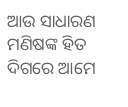ଆଉ ସାଧାରଣ ମଣିଷଙ୍କ ହିତ ଦିଗରେ ଆମେ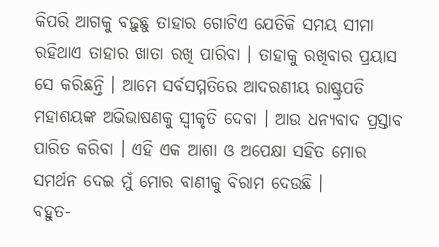କିପରି ଆଗକୁ ବଢ଼ୁଛୁ ତାହାର ଗୋଟିଏ ଯେତିକି ସମୟ ସୀମା ରହିଥାଏ ତାହାର ଖାତା ରଖି ପାରିବା । ତାହାକୁ ରଖିବାର ପ୍ରୟାସ ସେ କରିଛନ୍ତି । ଆମେ ସର୍ବସମ୍ମତିରେ ଆଦରଣୀୟ ରାଷ୍ଟ୍ରପତି ମହାଶୟଙ୍କ ଅଭିଭାଷଣକୁ ସ୍ୱୀକୃତି ଦେବା । ଆଉ ଧନ୍ୟବାଦ ପ୍ରସ୍ତାବ ପାରିତ କରିବା । ଏହି ଏକ ଆଶା ଓ ଅପେକ୍ଷା ସହିତ ମୋର ସମର୍ଥନ ଦେଇ ମୁଁ ମୋର ବାଣୀକୁ ବିରାମ ଦେଉଛି ।
ବହୁତ-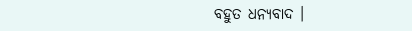ବହୁତ ଧନ୍ୟବାଦ ।